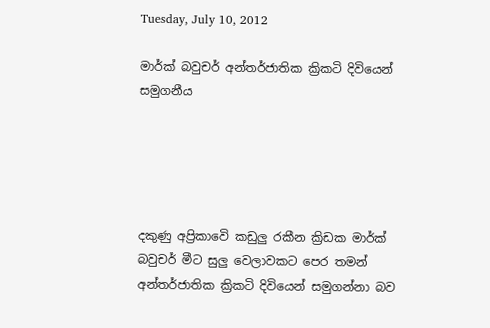Tuesday, July 10, 2012

මාර්ක් බවුචර් අන්තර්ජාතික ක්‍රිකටි දිවියෙන් සමුගනීය





දකුණු අප්‍රිකාවෙි කඩුලු රකීන ක්‍රිඩක මාර්ක් බවුචර් මීට සුලු වෙලාවකට පෙර තමන් අන්තර්ජාතික ක්‍රිකටි දිවියෙන් සමුගන්නා බව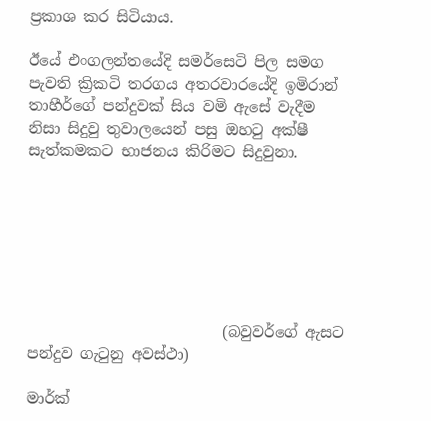ප්‍රකාශ කර සිටියාය.

ඊයේ එංගලන්තයේදි සමර්සෙටි පිල සමග පැවති ක්‍රිකටි තරගය අතරවාරයේදි ඉමිරාන් තාහීර්ගේ පන්දුවක් සිය වමි ඇසේ වැදීම නිසා සිදුවු තුවාලයෙන් පසු ඔහටු අක්ෂී සැත්කමකට භාජනය කිරිමට සිදුවුනා.







                          (බවුවර්ගේ ඇසට පන්දුව ගැටුනු අවස්ථා)

මාර්ක්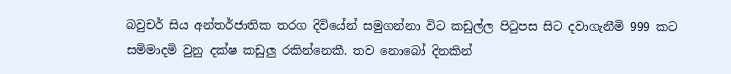බවුචර් සිය අන්තර්ජාතික තරග දිවියේන් සමුගන්නා විට කඩුල්ල පිටුපස සිට දවාගැනීමි 999 කට සමිමාදමි වුනු දක්ෂ කඩුලු රකින්නෙකී. තව නොබෝ දිනකින්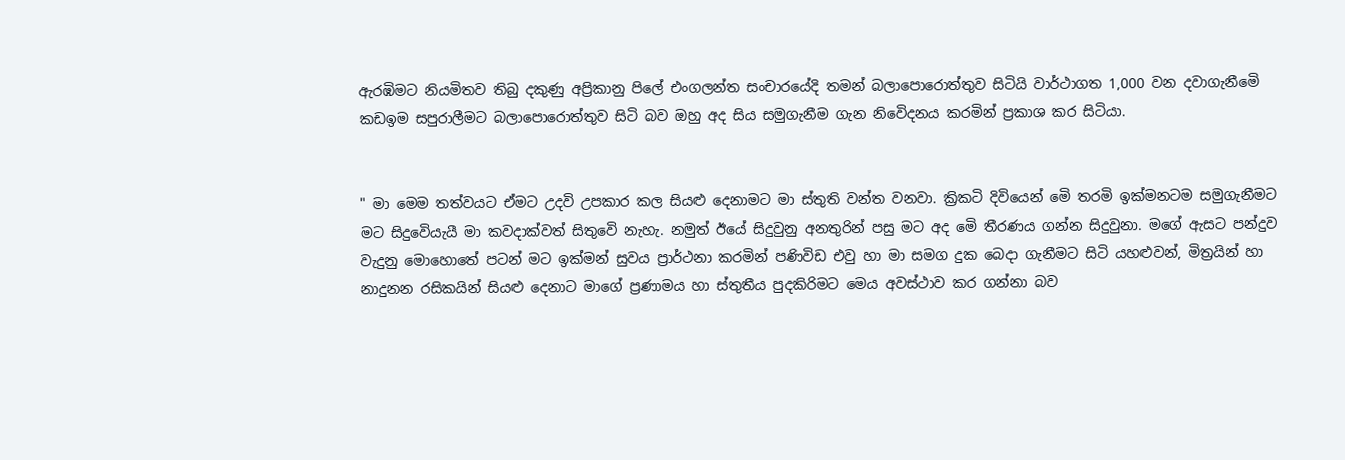ඇරඹිමට නියමිතව තිබු දකුණු අප්‍රිකානු පිලේ එංගලන්ත සංචාරයේදි තමන් බලාපොරොත්තුව සිටියි වාර්ථාගත 1,000 වන දවාගැනීමෙි කඩඉම සපුරාලීමට බලාපොරොත්තුව සිටි බව ඔහු අද සිය සමුගැනීම ගැන නිවෙිදනය කරමින් ප්‍රකාශ කර සිටියා.


" මා මෙම තත්වයට ඒමට උදවි උපකාර කල සියළු දෙනාමට මා ස්තුති වන්ත වනවා. ක්‍රිකටි දිවියෙන් මෙි තරමි ඉක්මනටම සමුගැනීමට මට සිදුවෙියැයී මා කවදාක්වත් සිතුවෙි නැහැ. නමුත් ඊයේ සිදුවුනු අනතුරින් පසු මට අද මෙි තීරණය ගන්න සිදුවුනා. මගේ ඇසට පන්දුව වැදුනු මොහොතේ පටන් මට ඉක්මන් සුවය ප්‍රාර්ථනා කරමින් පණිවිඩ එවු හා මා සමග දුක බෙදා ගැනීමට සිටි යහළුවන්, මිත්‍රයින් හා නාදුනන රසිකයින් සියළු දෙනාට මාගේ ප්‍රණාමය හා ස්තුතීය පුදකිරිමට මෙය අවස්ථාව කර ගන්නා බව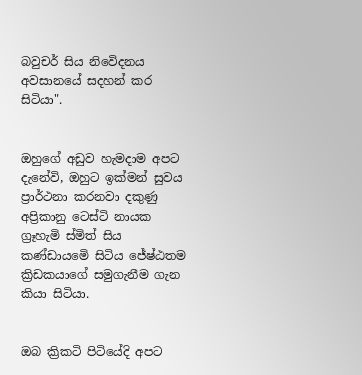බවුචර් සිය නිවෙිදනය අවසානයේ සදහන් කර සිටියා".


ඔහුගේ අඩුව හැමදාම අපට දැනේවි, ඔහුට ඉක්මන් සුවය ප්‍රාර්ථනා කරනවා දකුණු අප්‍රිකානු ටෙස්ටි නායක ග්‍රෑහැමි ස්මිත් සිය කණ්ඩායමෙි සිටිය ජේෂ්ඨතම ක්‍රිඩකයාගේ සමුගැනීම ගැන කියා සිටියා.


ඔබ ක්‍රිකටි පිටියේදි අපට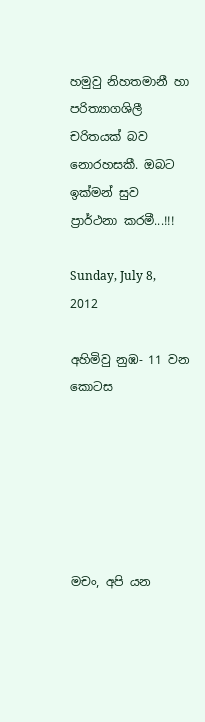හමුවු නිහතමානී හා පරිත්‍යාගශිලී චරිතයක් බව නොරහසකී. ඔබට ඉක්මන් සුව ප්‍රාර්ථනා කරමී...!!!

Sunday, July 8, 2012

අහිමිවු නුඹ- 11 වන කොටස






මචං, අපි යන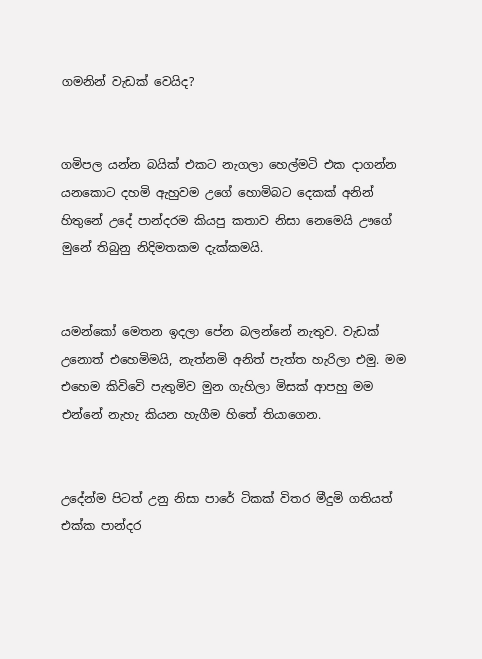ගමනින් වැඩක් වෙයිද?


ගමිපල යන්න බයික් එකට නැගලා හෙල්මටි එක දාගන්න යනකොට දහමි ඇහුවම උගේ හොමිබට දෙකක් අනින් හිතුනේ උදේ පාන්දරම කියපු කතාව නිසා නෙමෙයි ඌගේ මුනේ තිබුනු නිදිමතකම දැක්කමයි.


යමන්කෝ මෙතන ඉදලා පේන බලන්නේ නැතුව. වැඩක් උනොත් එහෙමිමයි, නැත්නමි අනිත් පැත්ත හැරිලා එමු. මම එහෙම කිවිවෙි පැතුමිව මුන ගැහිලා මිසක් ආපහු මම එන්නේ නැහැ කියන හැගීම හිතේ තියාගෙන.


උදේන්ම පිටත් උනු නිසා පාරේ ටිකක් විතර මීදුමි ගතියත් එක්ක පාන්දර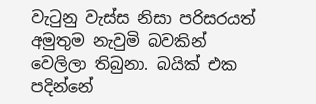වැටුනු වැස්ස නිසා පරිසරයත් අමුතුම නැවුමි බවකින් වෙලිලා තිබුනා. බයික් එක පදින්නේ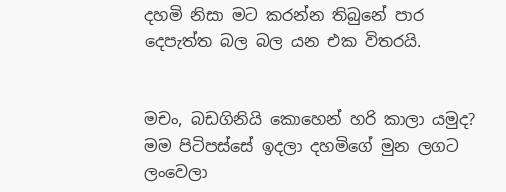දහමි නිසා මට කරන්න තිබුනේ පාර දෙපැත්ත බල බල යන එක විතරයි.


මචං, බඩගිනියි කොහෙන් හරි කාලා යමුද? මම පිටිපස්සේ ඉදලා දහමිගේ මුන ලගට ලංවෙලා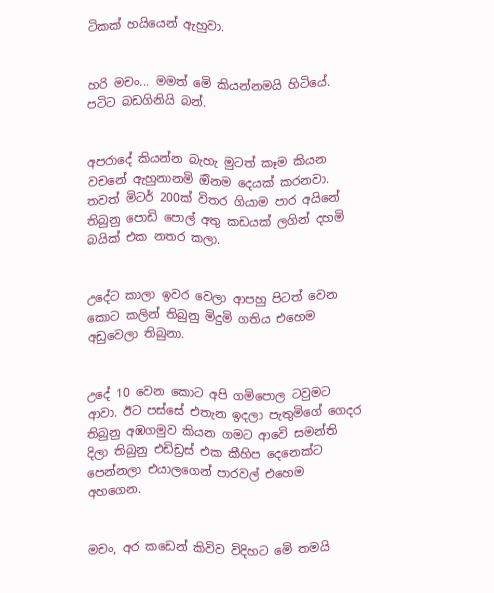ටිකක් හයියෙන් ඇහුවා.


හරි මචං... මමත් මෙි කියන්නමයි හිටියේ. පටිට බඩගිනියි බන්.


අපරාදේ කියන්න බැහැ මුටත් කෑම කියන වචනේ ඇහුනානමි ඔිනම දෙයක් කරනවා. තවත් මිටර් 200ක් විතර ගියාම පාර අයිනේ තිබුනු පොඩි පොල් අතු කඩයක් ලගින් දහමි බයික් එක නතර කලා.


උදේට කාලා ඉවර වෙලා ආපහු පිටත් වෙන කොට කලින් තිබුනු මිදුමි ගතිය එහෙම අඩුවෙලා තිබුනා.


උදේ 10 වෙන කොට අපි ගමිපොල ටවුමට ආවා. ඊට පස්සේ එතැන ඉදලා පැතුමිගේ ගෙදර තිබුනු අඹගමුව කියන ගමට ආවෙි සමන්ති දිලා තිබුනු එඩිඩ්‍රස් එක කීහිප දෙනෙක්ට පෙන්නලා එයාලගෙන් පාරවල් එහෙම අහගෙන.


මචං, අර කඩෙන් කිවිව විදිහට මෙි තමයි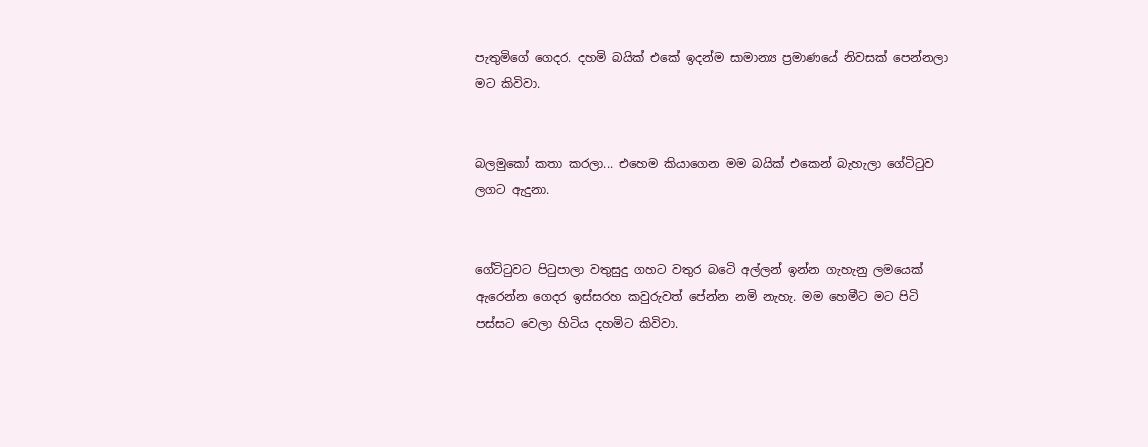පැතුමිගේ ගෙදර. දහමි බයික් එකේ ඉදන්ම සාමාන්‍ය ප්‍රමාණයේ නිවසක් පෙන්නලා මට කිවිවා.


බලමුකෝ කතා කරලා... එහෙම කියාගෙන මම බයික් එකෙන් බැහැලා ගේටිටුව ලගට ඇදුනා.


ගේටිටුවට පිටුපාලා වතුසුදු ගහට වතුර බටෙි අල්ලන් ඉන්න ගැහැනු ලමයෙක් ඇරෙන්න ගෙදර ඉස්සරහ කවුරුවත් පේන්න නමි නැහැ. මම හෙමීට මට පිටි පස්සට වෙලා හිටිය දහමිට කිවිවා.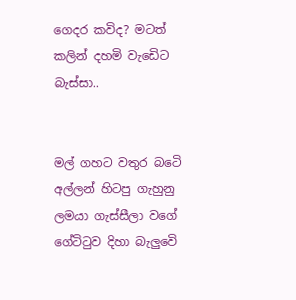ගෙදර කවිද? මටත් කලින් දහමි වැඩෙිට බැස්සා..


මල් ගහට වතුර බටෙි අල්ලන් හිටපු ගැහුනු ලමයා ගැස්සීලා වගේ ගේටිටුව දිහා බැලුවෙි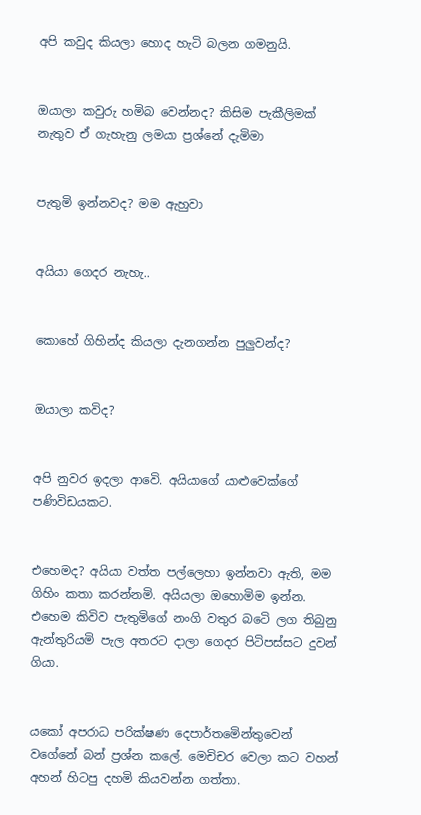අපි කවුද කියලා හොද හැටි බලන ගමනුයි.


ඔයාලා කවුරු හමිබ වෙන්නද? කිසිම පැකීලිමක් නැතුව ඒ ගැහැනු ලමයා ප්‍රශ්නේ දැමිමා


පැතුමි ඉන්නවද? මම ඇහුවා


අයියා ගෙදර නැහැ..


කොහේ ගිහින්ද කියලා දැනගන්න පුලුවන්ද?


ඔයාලා කවිද?


අපි නුවර ඉදලා ආවෙි. අයියාගේ යාළුවෙක්ගේ පණිවිඩයකට.


එහෙමද? අයියා වත්ත පල්ලෙහා ඉන්නවා ඇති, මම ගිහිං කතා කරන්නමි. අයියලා ඔහොමිම ඉන්න. එහෙම කිවිව පැතුමිගේ නංගි වතුර බටෙි ලග තිබුනු ඇන්තුරියමි පැල අතරට දාලා ගෙදර පිටිපස්සට දුවන් ගියා.


යකෝ අපරාධ පරික්ෂණ දෙපාර්තමෙින්තුවෙන් වගේනේ බන් ප්‍රශ්න කලේ. මෙචිචර වෙලා කට වහන් අහන් හිටපු දහමි කියවන්න ගත්තා.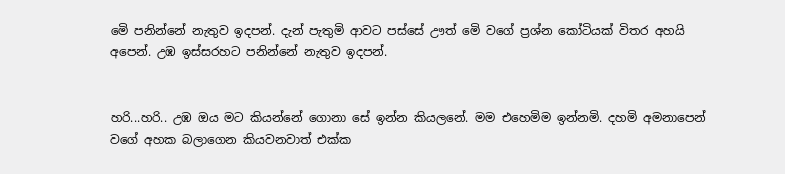මෙි පනින්නේ නැතුව ඉදපන්. දැන් පැතුමි ආවට පස්සේ ඌත් මෙි වගේ ප්‍රශ්න කෝටියක් විතර අහයි අපෙන්. උඹ ඉස්සරහට පනින්නේ නැතුව ඉදපන්.


හරි...හරි.. උඹ ඔය මට කියන්නේ ගොනා සේ ඉන්න කියලනේ. මම එහෙමිම ඉන්නමි. දහමි අමනාපෙන් වගේ අහක බලාගෙන කියවනවාත් එක්ක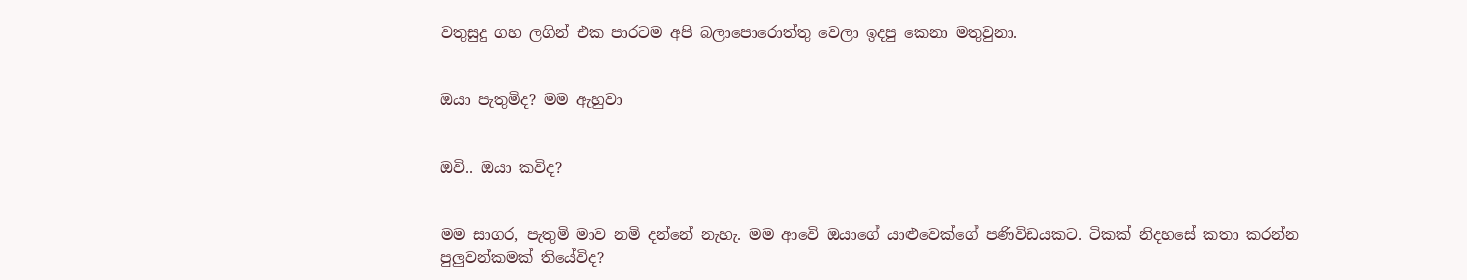වතුසුදු ගහ ලගින් එක පාරටම අපි බලාපොරොත්තු වෙලා ඉදපු කෙනා මතුවුනා.


ඔයා පැතුමිද? මම ඇහුවා


ඔවි.. ඔයා කවිද?


මම සාගර, පැතුමි මාව නමි දන්නේ නැහැ. මම ආවෙි ඔයාගේ යාළුවෙක්ගේ පණිවිඩයකට. ටිකක් නිදහසේ කතා කරන්න පුලුවන්කමක් තියේවිද?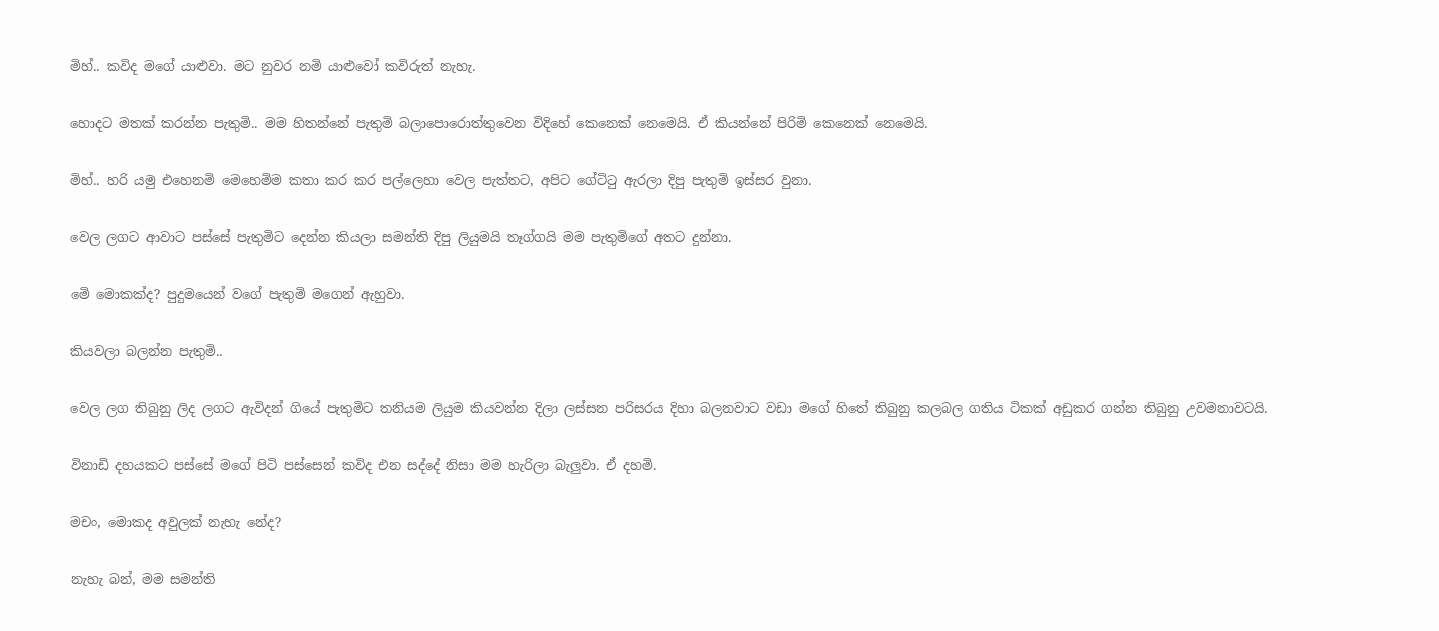මිහ්.. කවිද මගේ යාළුවා. මට නුවර නමි යාළුවෝ කවිරුත් නැහැ.


හොදට මතක් කරන්න පැතුමි.. මම හිතන්නේ පැතුමි බලාපොරොත්තුවෙන විදිහේ කෙනෙක් නෙමෙයි. ඒ කියන්නේ පිරිමි කෙනෙක් නෙමෙයි.


මිහ්.. හරි යමු එහෙනමි මෙහෙමිම කතා කර කර පල්ලෙහා වෙල පැත්තට, අපිට ගේටිටු ඇරලා දිපු පැතුමි ඉස්සර වුනා.


වෙල ලගට ආවාට පස්සේ පැතුමිට දෙන්න කියලා සමන්ති දිපු ලියුමයි තෑග්ගයි මම පැතුමිගේ අතට දුන්නා.


මෙි මොකක්ද? පුදුමයෙන් වගේ පැතුමි මගෙන් ඇහුවා.


කියවලා බලන්න පැතුමි..


වෙල ලග තිබුනු ලිද ලගට ඇවිදන් ගියේ පැතුමිට තනියම ලියුම කියවන්න දිලා ලස්සන පරිසරය දිහා බලනවාට වඩා මගේ හිතේ තිබුනු කලබල ගතිය ටිකක් අඩුකර ගන්න තිබුනු උවමනාවටයි.


විනාඩි දහයකට පස්සේ මගේ පිටි පස්සෙන් කවිද එන සද්දේ නිසා මම හැරිලා බැලුවා. ඒ දහමි.


මචං, මොකද අවුලක් නැහැ නේද?


නැහැ බන්, මම සමන්ති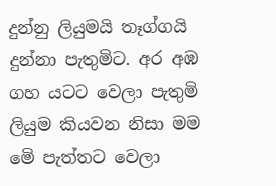දුන්නු ලියුමයි තෑග්ගයි දුන්නා පැතුමිට. අර අඹ ගහ යටට වෙලා පැතුමි ලියුම කියවන නිසා මම මෙි පැත්තට වෙලා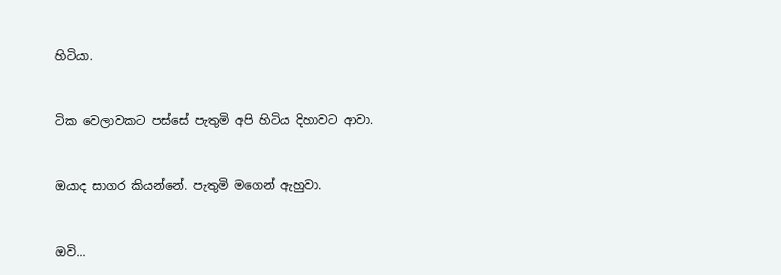හිටියා.


ටික වෙලාවකට පස්සේ පැතුමි අපි හිටිය දිහාවට ආවා.


ඔයාද සාගර කියන්නේ. පැතුමි මගෙන් ඇහුවා.


ඔවි...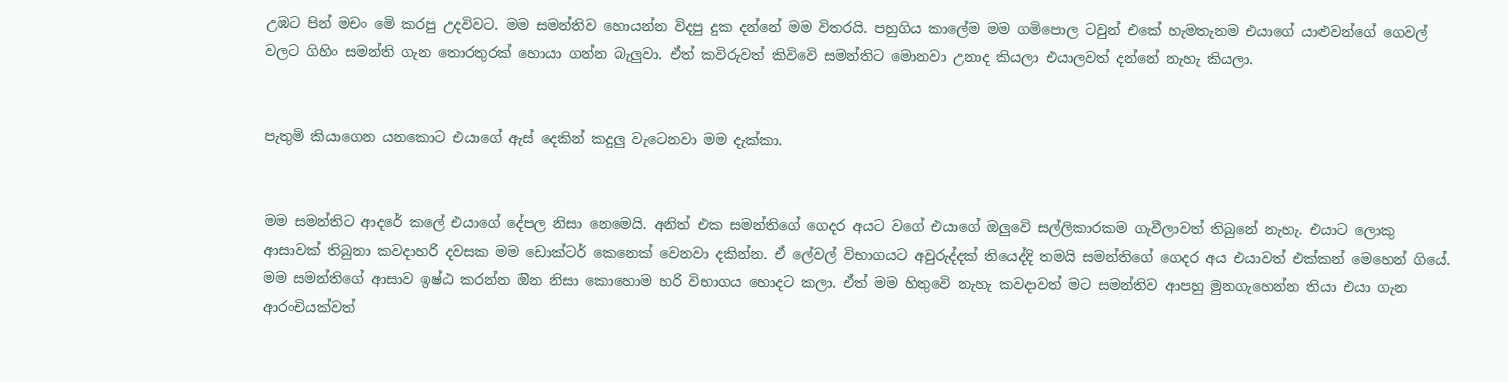උඹට පින් මචං මෙි කරපු උදවිවට. මම සමන්තිව හොයන්න විදපු දුක දන්නේ මම විතරයි. පහුගිය කාලේම මම ගමිපොල ටවුන් එකේ හැමතැනම එයාගේ යාළුවන්ගේ ගෙවල් වලට ගිහිං සමන්ති ගැන තොරතුරක් හොයා ගන්න බැලුවා. ඒත් කවිරුවත් කිවිවෙි සමන්තිට මොනවා උනාද කියලා එයාලවත් දන්නේ නැහැ කියලා.


පැතුමි කියාගෙන යනකොට එයාගේ ඇස් දෙකින් කදුලු වැටෙනවා මම දැක්කා.


මම සමන්තිට ආදරේ කලේ එයාගේ දේපල නිසා නෙමෙයි. අනිත් එක සමන්තිගේ ගෙදර අයට වගේ එයාගේ ඔලුවෙි සල්ලිකාරකම ගැවීලාවත් තිබුනේ නැහැ. එයාට ලොකු ආසාවක් තිබුනා කවදාහරි දවසක මම ඩොක්ටර් කෙනෙක් වෙනවා දකින්න. ඒ ලේවල් විභාගයට අවුරුද්දක් තියෙද්දි තමයි සමන්තිගේ ගෙදර අය එයාවත් එක්කන් මෙහෙන් ගියේ. මම සමන්තිගේ ආසාව ඉෂ්ඨ කරන්න ඔින නිසා කොහොම හරි විභාගය හොදට කලා. ඒත් මම හිතුවෙි නැහැ කවදාවත් මට සමන්තිව ආපහු මුනගැහෙන්න තියා එයා ගැන ආරංචියක්වත්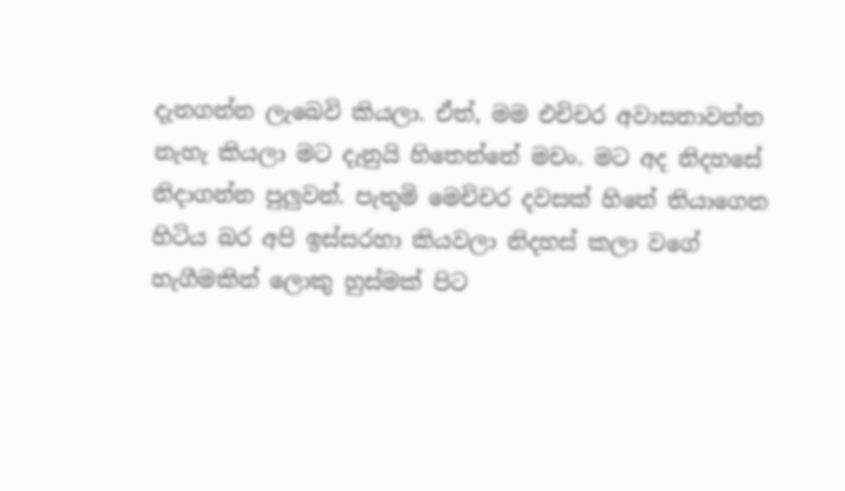දැනගන්න ලැබෙවි කියලා. ඒත්, මම එචිචර අවාසනාවන්ත නැහැ කියලා මට දැනුයි හිතෙන්නේ මචං. මට අද නිදහසේ නිදාගන්න පුලුවන්. පැතුමි මෙචිචර දවසක් හිතේ තියාගෙන හිටිය බර අපි ඉස්සරහා කියවලා නිදහස් කලා වගේ හැගීමකින් ලොකු හුස්මක් පිට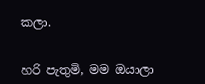කලා.


හරි පැතුමි, මම ඔයාලා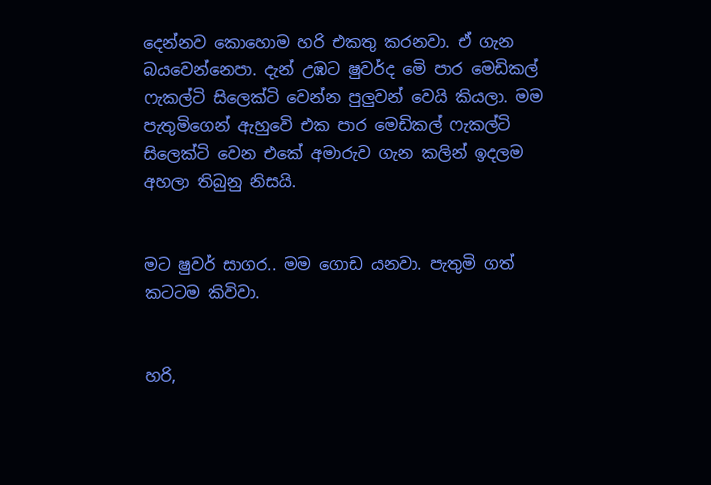දෙන්නව කොහොම හරි එකතු කරනවා. ඒ ගැන බයවෙන්නෙපා. දැන් උඹට ෂුවර්ද මෙි පාර මෙඩිකල් ෆැකල්ටි සිලෙක්ටි වෙන්න පුලුවන් වෙයි කියලා. මම පැතුමිගෙන් ඇහුවෙි එක පාර මෙඩිකල් ෆැකල්ටි සිලෙක්ටි වෙන එකේ අමාරුව ගැන කලින් ඉදලම අහලා තිබුනු නිසයි.


මට ෂුවර් සාගර.. මම ගොඩ යනවා. පැතුමි ගත් කටටම කිවිවා.


හරි,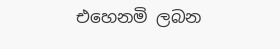එහෙනමි ලබන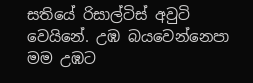සතියේ රිසාල්ටිස් අවුටි වෙයිනේ. උඹ බයවෙන්නෙපා මම උඹට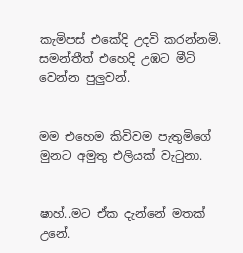කැමිපස් එකේදි උදවි කරන්නමි. සමන්තීත් එහෙදි උඹට මීටි වෙන්න පුලුවන්.


මම එහෙම කිවිවම පැතුමිගේ මුනට අමුතු එලියක් වැටුනා.


ෂාහ්..මට ඒක දැන්නේ මතක් උනේ.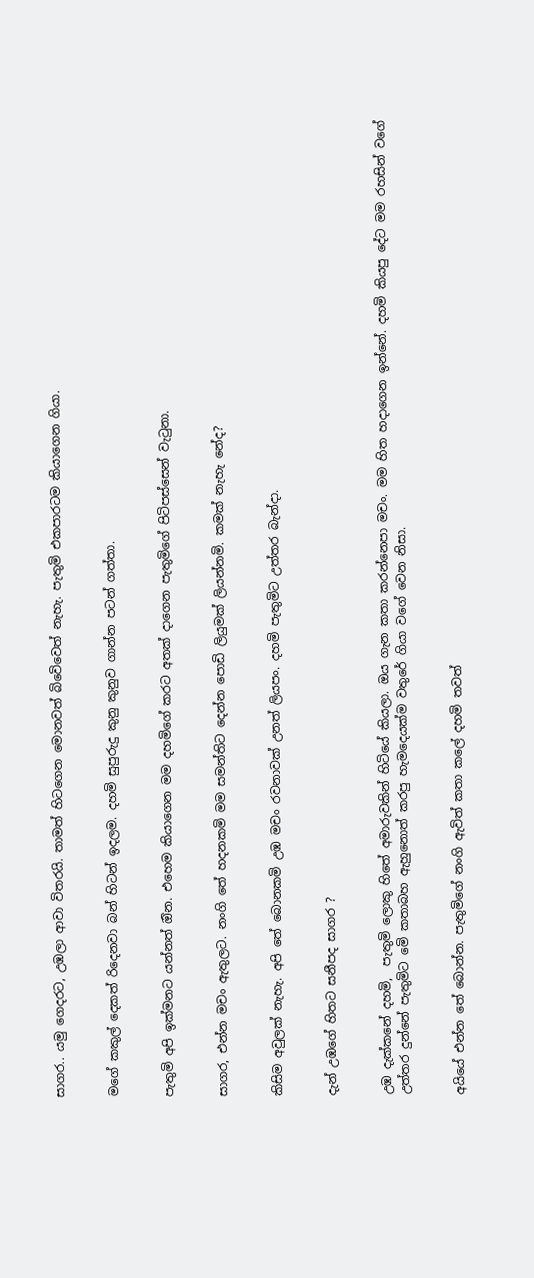සාගර.. යමු ගෙදරට, උඹලා ආවා විතරයි. තාමත් හිටගෙන මොනවත් බිවෙිවෙත් නැහැ. පැතුමි එකපාරටම කියාගෙන ගියා.


මගේ කකුල් දෙකත් රිදෙනවා බන් හිටන් ඉදලම. දහමි සුපුරුදු කුනු කුනුව ගාන්න පටන් ගත්තා.


පැතුමි අපි ඉක්මනට යන්නත් ඔින. එහෙම කියාගෙන මම දහමිගේ කරට අතක් දාගෙන පැතුමිගේ පිටිපස්සෙන් වැටුනා.


සාගර, එන්න මචං ඇතුලට. නංගි තේ හදනකමි මම සමන්තිට දෙන්න පොඩි ලියුමක් ලියන්නමි. කමක් නැහැ නේද?


කිසිම අවුලක් නැහැ. අපි තේ බොනකමි උඹ මචං රවනාවක් උනත් ලියපං. දහමි පැතුමිට උත්තර බැන්දා.


දැන් උඹගේ හිතට සනීපද සාගර ?


උඹ දැක්කනේ දහමි,  පැතුමි ලොකු හිතේ අමාරුවකින් හිටියේ කියලා. ඔය ගැන කතා කරන්නෙපා මචං. මම හිත හදාගෙන ඉන්නේ. දහමි කියපු දේට මම රහසින් වගේ උත්තර දුන්නේ පැතුමිට මෙි කතාබහ ඇහුනොත් කරපු හැමදෙයක්ම වතුරේ ගියා වගේ වෙන නිසා.


අයියේ එන්න තේ බොන්න. පැතුමිගේ නංගි ඇවිත් කතා කලේ දහමි තවත්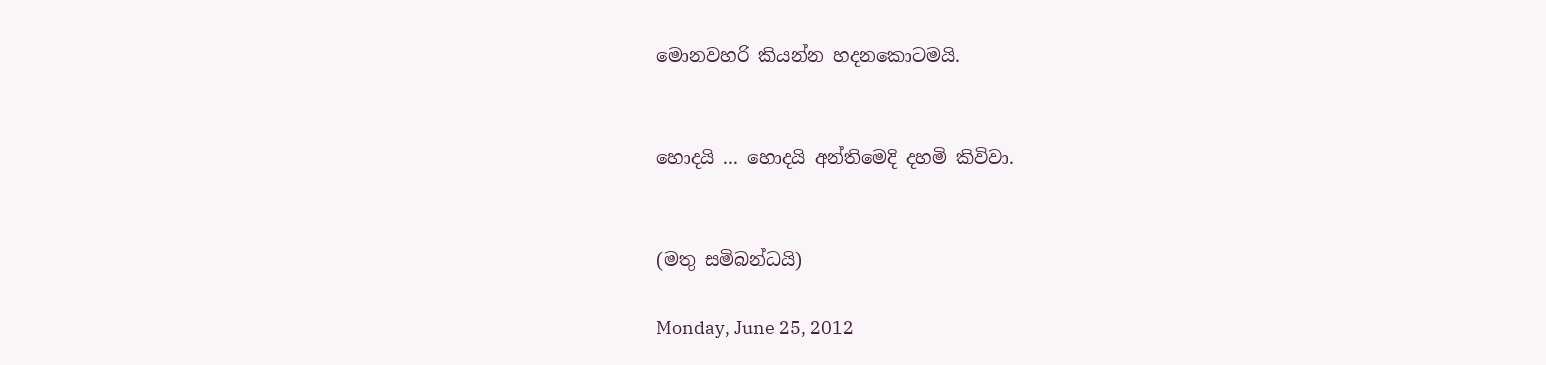මොනවහරි කියන්න හදනකොටමයි.


හොදයි ... හොදයි අන්තිමෙදි දහමි කිවිවා.


(මතු සමිබන්ධයි)

Monday, June 25, 2012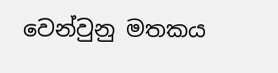වෙන්වුනු මතකය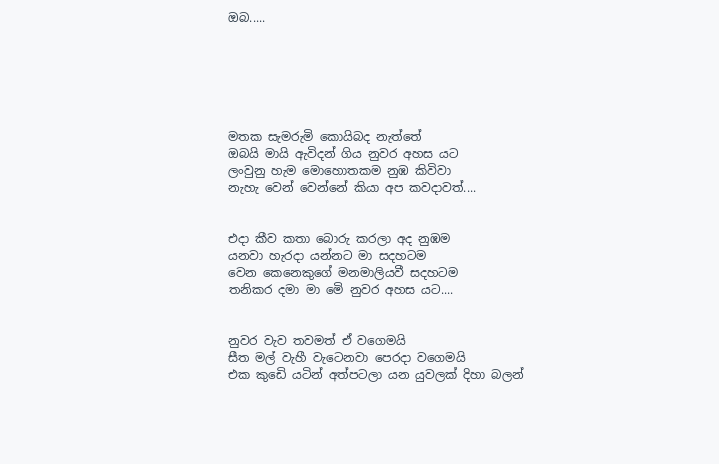ඔබ.....






මතක සැමරුමි කොයිබද නැත්තේ
ඔබයි මායි ඇවිදන් ගිය නුවර අහස යට
ලංවුනු හැම මොහොතකම නුඹ කිවිවා
නැහැ වෙන් වෙන්නේ කියා අප කවදාවත්....


එදා කීව කතා බොරු කරලා අද නුඹම
යනවා හැරදා යන්නට මා සදහටම
වෙන කෙනෙකුගේ මනමාලියවී සදහටම
තනිකර දමා මා මෙි නුවර අහස යට....


නුවර වැව තවමත් ඒ වගෙමයි
සීත මල් වැහී වැටෙනවා පෙරදා වගෙමයි
එක කුඩෙි යටින් අත්පටලා යන යුවලක් දිහා බලන්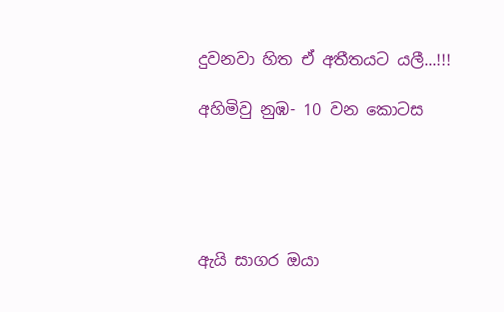දුවනවා හිත ඒ අතීතයට යලී...!!!

අහිමිවු නුඹ- 10 වන කොටස





ඇයි සාගර ඔයා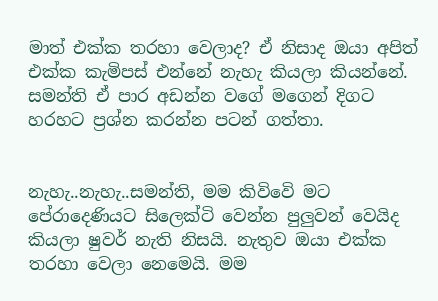මාත් එක්ක තරහා වෙලාද? ඒ නිසාද ඔයා අපිත් එක්ක කැමිපස් එන්නේ නැහැ කියලා කියන්නේ. සමන්ති ඒ පාර අඩන්න වගේ මගෙන් දිගට හරහට ප්‍රශ්න කරන්න පටන් ගත්තා.


නැහැ..නැහැ..සමන්ති, මම කිවිවෙි මට පේරාදෙණියට සිලෙක්ටි වෙන්න පුලුවන් වෙයිද කියලා ෂුවර් නැති නිසයි. නැතුව ඔයා එක්ක තරහා වෙලා නෙමෙයි. මම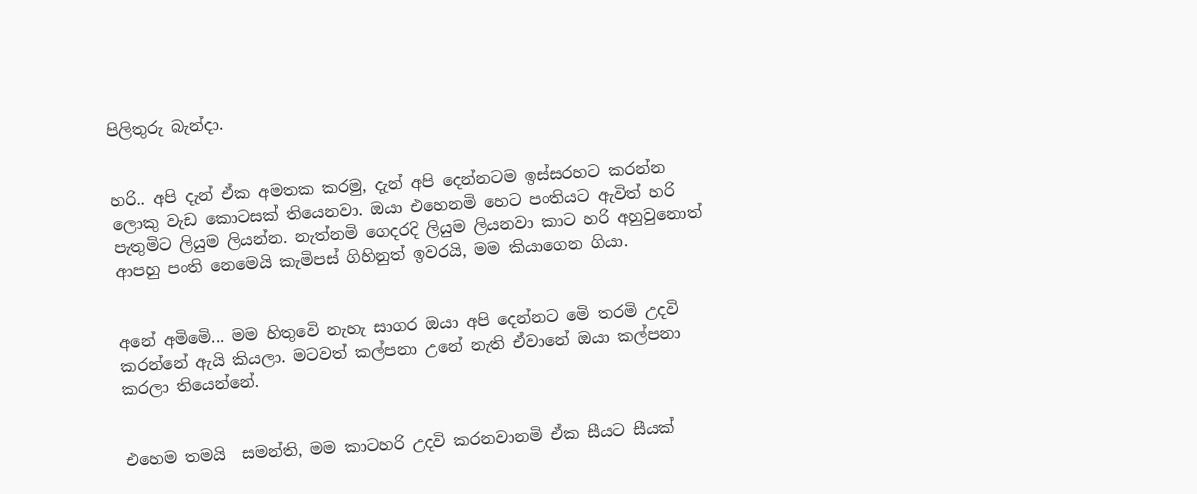පිලිතුරු බැන්දා.


හරි.. අපි දැන් ඒක අමතක කරමු, දැන් අපි දෙන්නටම ඉස්සරහට කරන්න ලොකු වැඩ කොටසක් තියෙනවා. ඔයා එහෙනමි හෙට පංතියට ඇවිත් හරි පැතුමිට ලියුම ලියන්න. නැත්නමි ගෙදරදි ලියුම ලියනවා කාට හරි අහුවුනොත් ආපහු පංති නෙමෙයි කැමිපස් ගිහිනුත් ඉවරයි, මම කියාගෙන ගියා.


අනේ අමිමෙි... මම හිතුවෙි නැහැ සාගර ඔයා අපි දෙන්නට මෙි තරමි උදවි කරන්නේ ඇයි කියලා. මටවත් කල්පනා උනේ නැති ඒවානේ ඔයා කල්පනා කරලා තියෙන්නේ.


එහෙම තමයි  සමන්ති, මම කාටහරි උදවි කරනවානමි ඒක සීයට සීයක්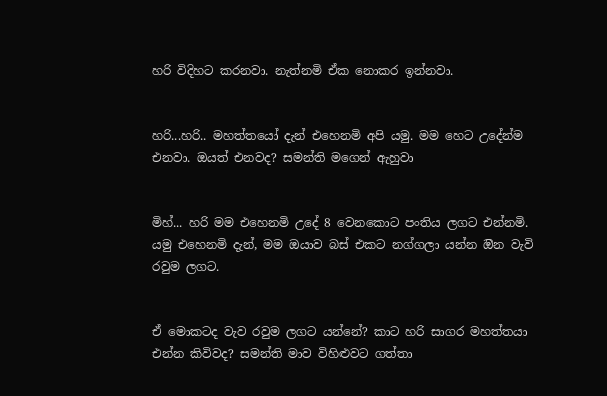හරි විදිහට කරනවා. නැත්නමි ඒක නොකර ඉන්නවා.


හරි...හරි.. මහත්තයෝ දැන් එහෙනමි අපි යමු. මම හෙට උදේන්ම එනවා. ඔයත් එනවද? සමන්ති මගෙන් ඇහුවා


මිහ්... හරි මම එහෙනමි උදේ 8 වෙනකොට පංතිය ලගට එන්නමි. යමු එහෙනමි දැන්, මම ඔයාව බස් එකට නග්ගලා යන්න ඔින වැවි රවුම ලගට.


ඒ මොකටද වැව රවුම ලගට යන්නේ? කාට හරි සාගර මහත්තයා එන්න කිවිවද? සමන්ති මාව විහිළුවට ගත්තා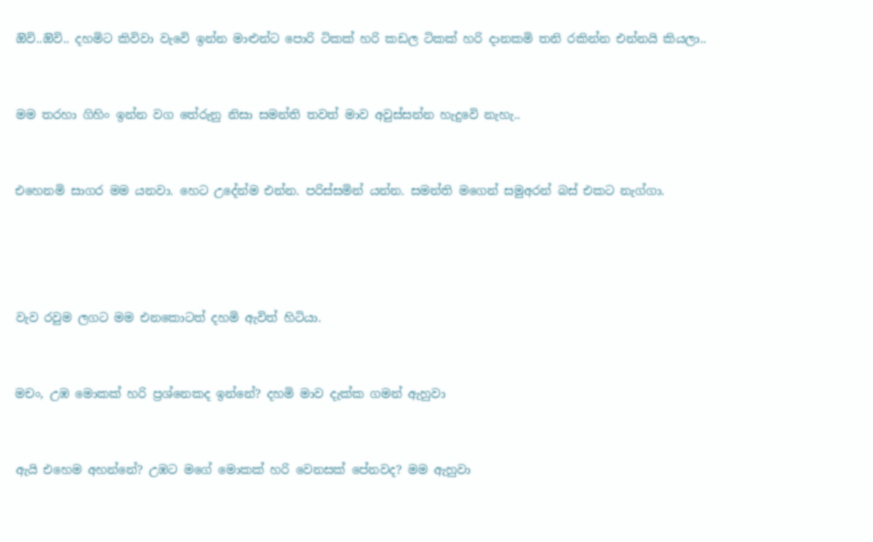ඔිවි..ඔිවි.. දහමිට කිවිවා වැවෙි ඉන්න මාළුන්ට පොරි ටිකක් හරි කඩල ටිකක් හරි දානකමි තනි රකින්න එන්නයි කියලා..


මම තරහා ගිහිං ඉන්න වග තේරුනු නිසා සමන්ති තවත් මාව අවුස්සන්න හැදුවෙි නැහැ..


එහෙනමි සාගර මම යනවා. හෙට උදේන්ම එන්න. පරිස්සමින් යන්න. සමන්ති මගෙන් සමුඅරන් බස් එකට නැග්ගා.




වැව රවුම ලගට මම එනකොටත් දහමි ඇවිත් හිටියා.


මචං, උඹ මොකක් හරි ප්‍රශ්නෙකද ඉන්නේ? දහමි මාව දැක්ක ගමන් ඇහුවා


ඇයි එහෙම අහන්නේ? උඹට මගේ මොකක් හරි වෙනසක් පේනවද? මම ඇහුවා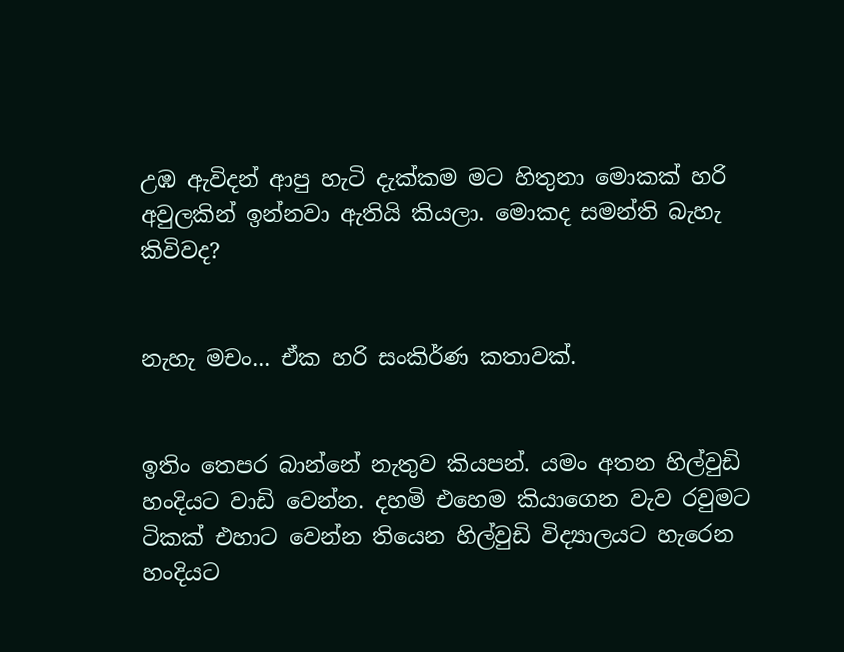උඹ ඇවිදන් ආපු හැටි දැක්කම මට හිතුනා මොකක් හරි අවුලකින් ඉන්නවා ඇතියි කියලා. මොකද සමන්ති බැහැ කිවිවද?


නැහැ මචං... ඒක හරි සංකිර්ණ කතාවක්.


ඉතිං තෙපර බාන්නේ නැතුව කියපන්. යමං අතන හිල්වුඩි හංදියට වාඩි වෙන්න. දහමි එහෙම කියාගෙන වැව රවුමට ටිකක් එහාට වෙන්න තියෙන හිල්වුඩි විද්‍යාලයට හැරෙන හංදියට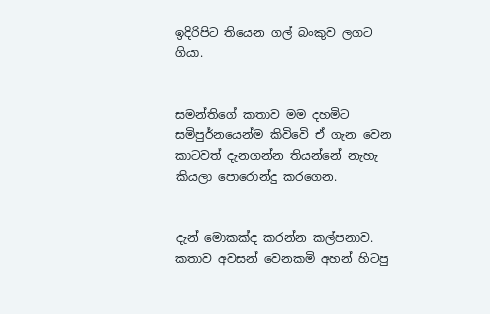ඉදිරිපිට තියෙන ගල් බංකුව ලගට ගියා.


සමන්තිගේ කතාව මම දහමිට සමිපුර්නයෙන්ම කිවිවෙි ඒ ගැන වෙන කාටවත් දැනගන්න තියන්නේ නැහැ කියලා පොරොන්දු කරගෙන.


දැන් මොකක්ද කරන්න කල්පනාව. කතාව අවසන් වෙනකමි අහන් හිටපු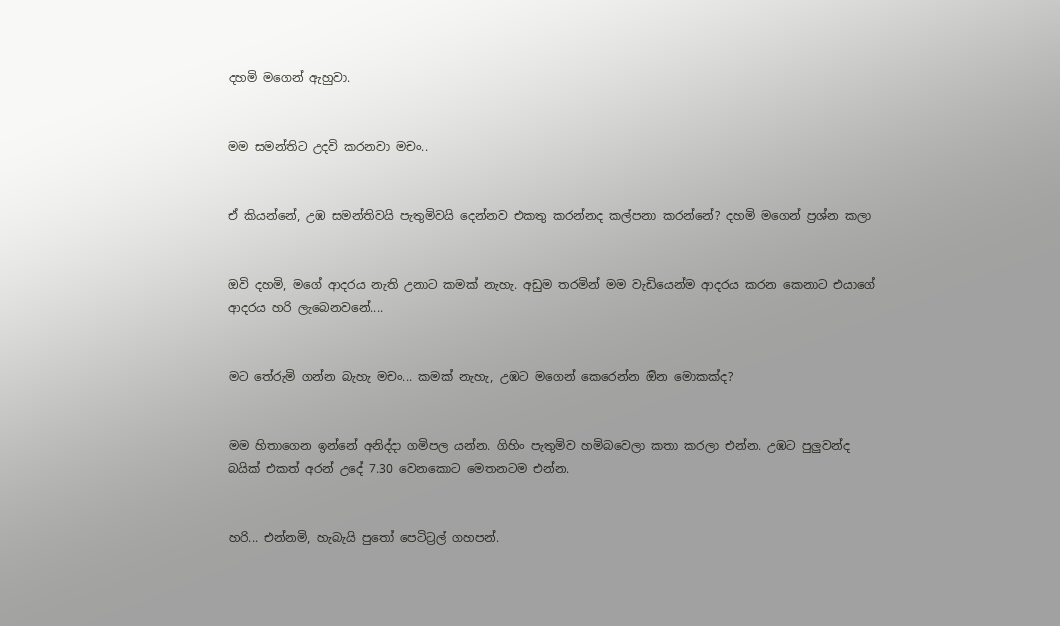දහමි මගෙන් ඇහුවා.


මම සමන්තිට උදවි කරනවා මචං..


ඒ කියන්නේ, උඹ සමන්තිවයි පැතුමිවයි දෙන්නව එකතු කරන්නද කල්පනා කරන්නේ? දහමි මගෙන් ප්‍රශ්න කලා


ඔවි දහමි, මගේ ආදරය නැති උනාට කමක් නැහැ. අඩුම තරමින් මම වැඩියෙන්ම ආදරය කරන කෙනාට එයාගේ ආදරය හරි ලැබෙනවනේ....


මට තේරුමි ගන්න බැහැ මචං... කමක් නැහැ, උඹට මගෙන් කෙරෙන්න ඔින මොකක්ද?


මම හිතාගෙන ඉන්නේ අනිද්දා ගමිපල යන්න. ගිහිං පැතුමිව හමිබවෙලා කතා කරලා එන්න. උඹට පුලුවන්ද බයික් එකත් අරන් උදේ 7.30 වෙනකොට මෙතනටම එන්න.


හරි... එන්නමි, හැබැයි පුතෝ පෙටිට්‍රල් ගහපන්.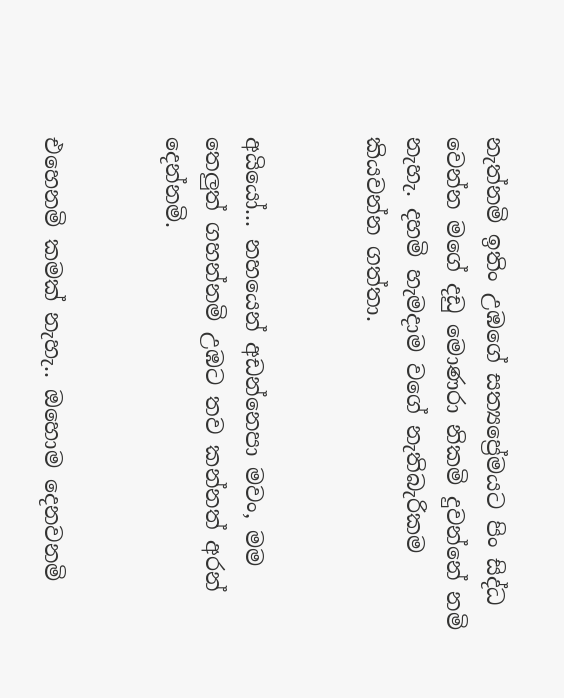නැත්නමි ඉතිං උඹගේ සත්‍යප්‍රේමයට පිං සිද්ධ වෙන්න මගේ දඩු මොණරා නිකමි දුවන්නේ නමි  නැහැ. දහමි හැමදාම වගේ නැතිබැරිකම කියවන්න ගත්තා.


අයියෝ... නහයෙන් අඩන්නෙපා මවං, මම තෙලුත් ගහන්නමි උඹට තව කන්නත් අරන් දෙන්නමි.


එහෙනමි කමක් නැහැ.. ඔහොම දෙනවනමි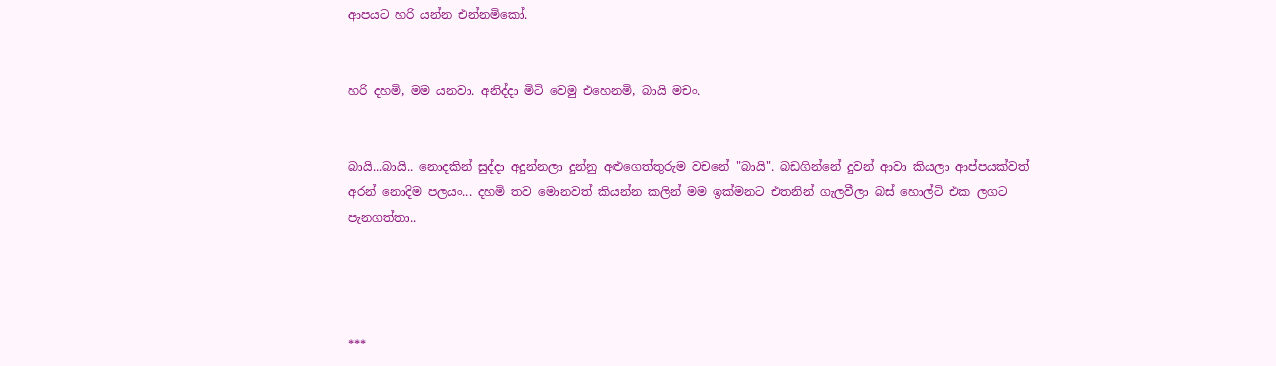ආපයට හරි යන්න එන්නමිකෝ.


හරි දහමි, මම යනවා. අනිද්දා මිටි වෙමු එහෙනමි, බායි මචං.


බායි...බායි.. නොදකින් සුද්දා අදුන්නලා දුන්නු අළුගෙත්තුරුම වචනේ "බායි". බඩගින්නේ දුවන් ආවා කියලා ආප්පයක්වත් අරන් නොදිම පලයං... දහමි තව මොනවත් කියන්න කලින් මම ඉක්මනට එතනින් ගැලවීලා බස් හොල්ටි එක ලගට පැනගත්තා..




***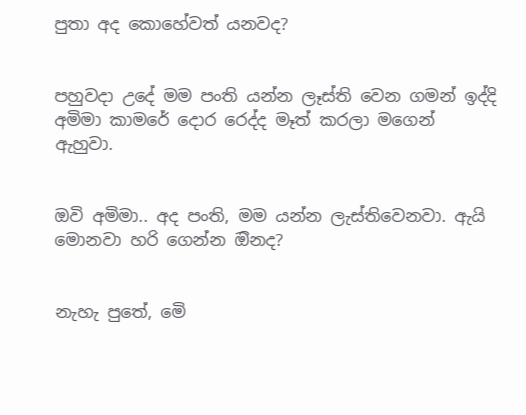පුතා අද කොහේවත් යනවද?


පහුවදා උදේ මම පංති යන්න ලෑස්ති වෙන ගමන් ඉද්දි අමිමා කාමරේ දොර රෙද්ද මෑත් කරලා මගෙන් ඇහුවා.


ඔවි අමිමා.. අද පංති, මම යන්න ලැස්තිවෙනවා. ඇයි මොනවා හරි ගෙන්න ඔිනද?


නැහැ පුතේ, මෙි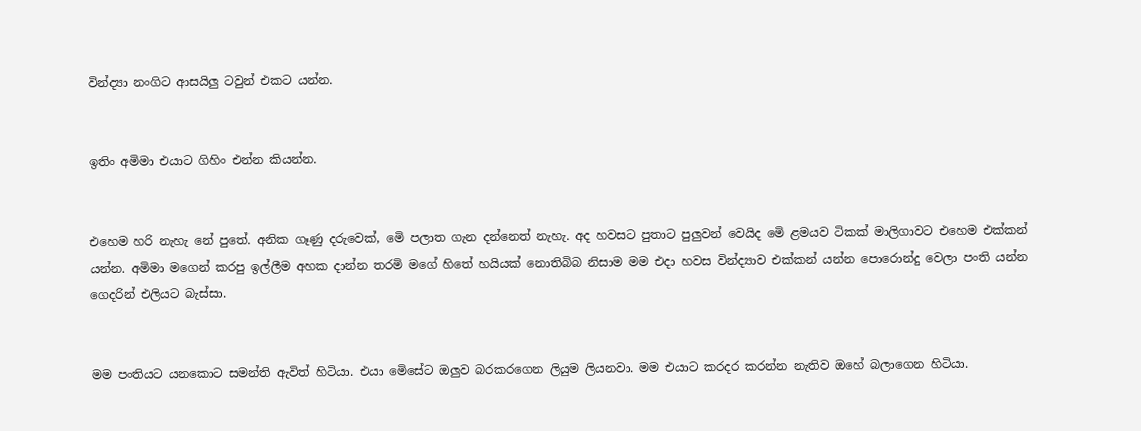වින්ද්‍යා නංගිට ආසයිලු ටවුන් එකට යන්න.


ඉතිං අමිමා එයාට ගිහිං එන්න කියන්න.


එහෙම හරි නැහැ නේ පුතේ. අනික ගෑණු දරුවෙක්, මෙි පලාත ගැන දන්නෙත් නැහැ. අද හවසට පුතාට පුලුවන් වෙයිද මෙි ළමයව ටිකක් මාලිගාවට එහෙම එක්කන් යන්න. අමිමා මගෙන් කරපු ඉල්ලීම අහක දාන්න තරමි මගේ හිතේ හයියක් නොතිබිබ නිසාම මම එදා හවස වින්ද්‍යාව එක්කන් යන්න පොරොන්දු වෙලා පංති යන්න ගෙදරින් එලියට බැස්සා.


මම පංතියට යනකොට සමන්ති ඇවිත් හිටියා. එයා මෙිසේට ඔලුව බරකරගෙන ලියුම ලියනවා. මම එයාට කරදර කරන්න නැතිව ඔහේ බලාගෙන හිටියා.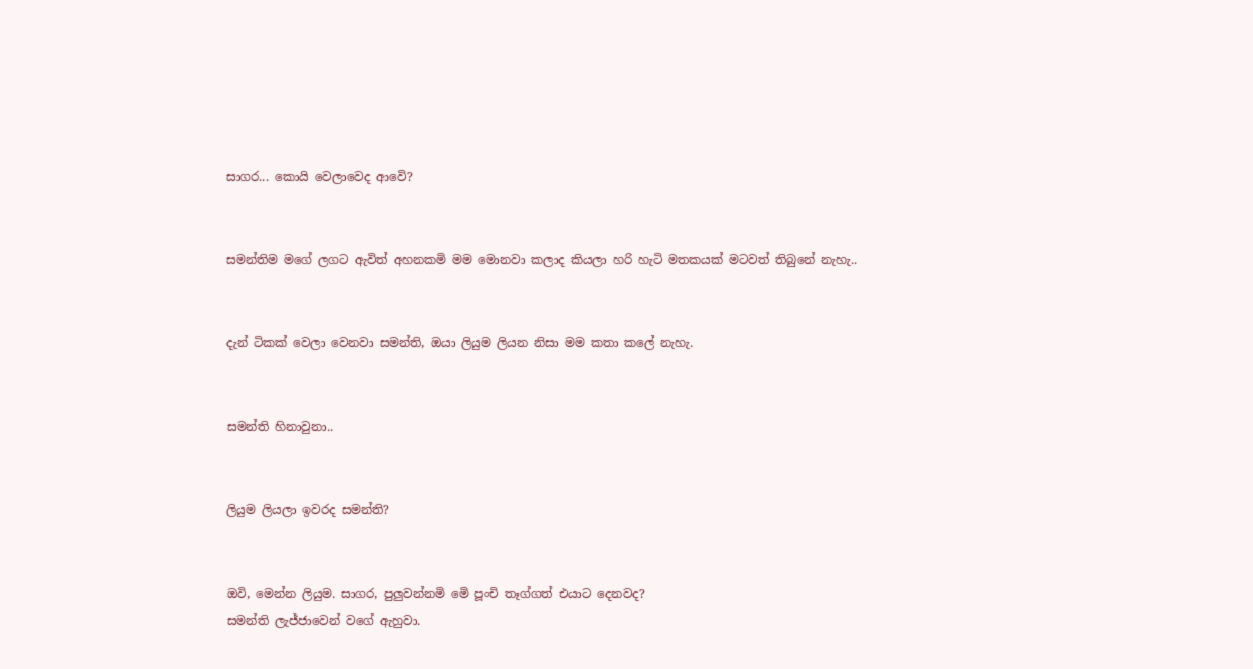සාගර... කොයි වෙලාවෙද ආවෙි?


සමන්තිම මගේ ලගට ඇවිත් අහනකමි මම මොනවා කලාද කියලා හරි හැටි මතකයක් මටවත් තිබුනේ නැහැ..


දැන් ටිකක් වෙලා වෙනවා සමන්ති, ඔයා ලියුම ලියන නිසා මම කතා කලේ නැහැ.


සමන්ති හිනාවුනා..


ලියුම ලියලා ඉවරද සමන්ති?


ඔවි, මෙන්න ලියුම. සාගර, පුලුවන්නමි මෙි පූංචි තෑග්ගත් එයාට දෙනවද?
සමන්ති ලැජ්ජාවෙන් වගේ ඇහුවා.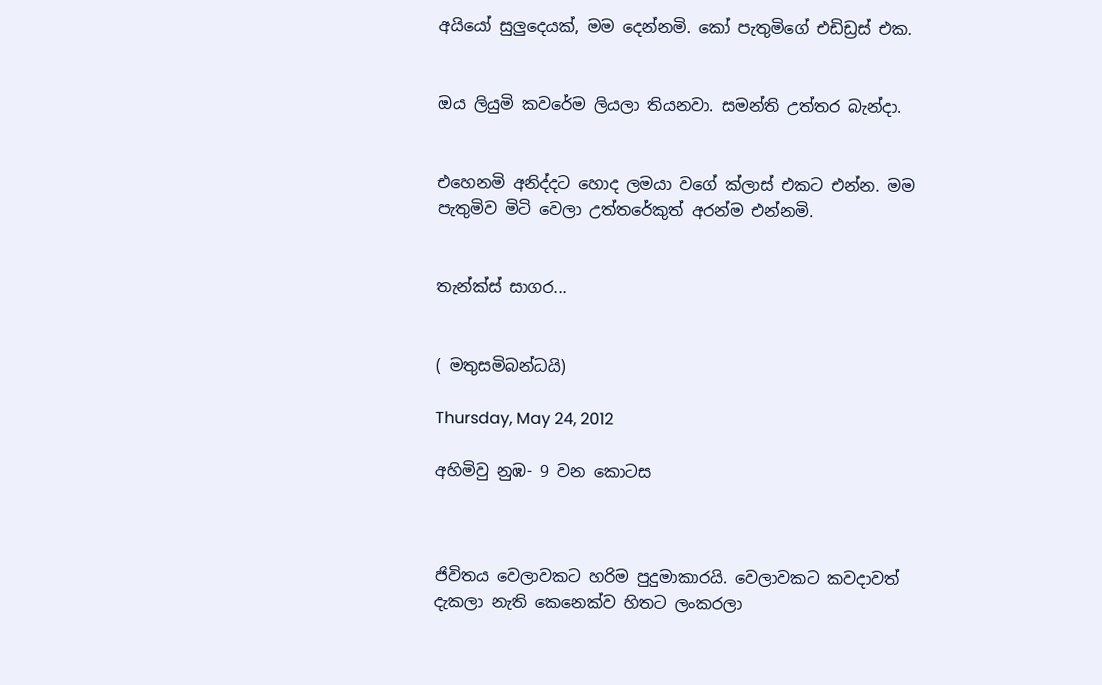අයියෝ සුලුදෙයක්, මම දෙන්නමි. කෝ පැතුමිගේ එඩිඩ්‍රස් එක.


ඔය ලියුමි කවරේම ලියලා තියනවා. සමන්ති උත්තර බැන්දා.


එහෙනමි අනිද්දට හොද ලමයා වගේ ක්ලාස් එකට එන්න. මම පැතුමිව මිටි වෙලා උත්තරේකුත් අරන්ම එන්නමි.


තැන්ක්ස් සාගර...


( මතුසමිබන්ධයි)

Thursday, May 24, 2012

අහිමිවු නුඹ- 9 වන කොටස



ජිවිතය වෙලාවකට හරිම පුදුමාකාරයි. වෙලාවකට කවදාවත් දැකලා නැති කෙනෙක්ව හිතට ලංකරලා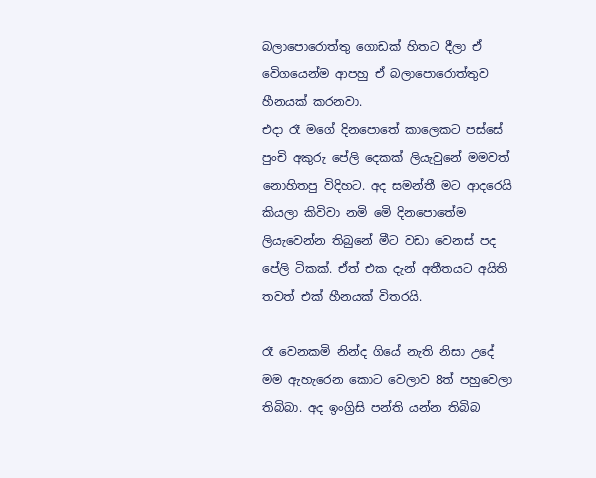බලාපොරොත්තු ගොඩක් හිතට දීලා ඒ වෙිගයෙන්ම ආපහු ඒ බලාපොරොත්තුව හීනයක් කරනවා.
එදා රෑ මගේ දිනපොතේ කාලෙකට පස්සේ පුංචි අකුරු පේලි දෙකක් ලියැවුනේ මමවත් නොහිතපු විදිහට. අද සමන්තී මට ආදරෙයි කියලා කිවිවා නමි මෙි දිනපොතේම ලියැවෙන්න තිබුනේ මීට වඩා වෙනස් පද පේලි ටිකක්. ඒත් එක දැන් අතීතයට අයිති තවත් එක් හීනයක් විතරයි.

රෑ වෙනකමි නින්ද ගියේ නැති නිසා උදේ මම ඇහැරෙන කොට වෙලාව 8ත් පහුවෙලා තිබිබා. අද ඉංග්‍රිසි පන්ති යන්න තිබිබ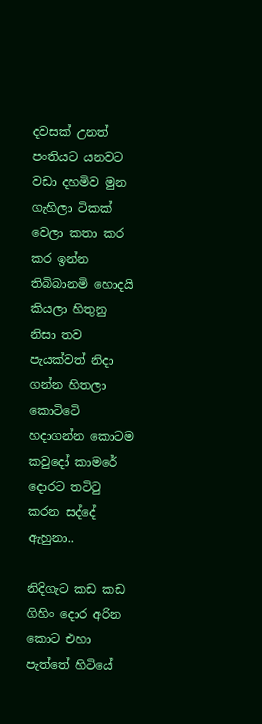දවසක් උනත් පංතියට යනවට වඩා දහමිව මුන ගැහිලා ටිකක් වෙලා කතා කර කර ඉන්න තිබිබානමි හොදයි කියලා හිතුනු නිසා තව පැයක්වත් නිදා ගන්න හිතලා කොටිටෙි හදාගන්න කොටම කවුදෝ කාමරේ දොරට තටිටු කරන සද්දේ ඇහුනා..

නිදිගැට කඩ කඩ ගිහිං දොර අරින කොට එහා පැත්තේ හිටියේ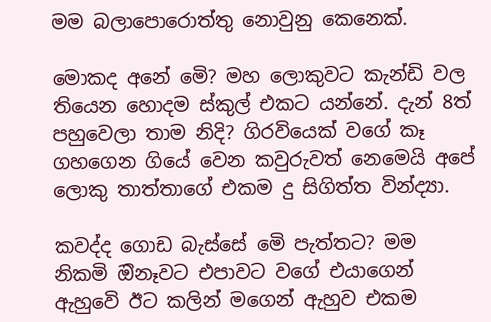මම බලාපොරොත්තු නොවුනු කෙනෙක්.

මොකද අනේ මෙි? මහ ලොකුවට කැන්ඩි වල තියෙන හොදම ස්කුල් එකට යන්නේ. දැන් 8ත් පහුවෙලා තාම නිදි? ගිරවියෙක් වගේ කෑ ගහගෙන ගියේ වෙන කවුරුවත් නෙමෙයි අපේ ලොකු තාත්තාගේ එකම දු සිගිත්ත වින්ද්‍යා.

කවද්ද ගොඩ බැස්සේ මෙි පැත්තට? මම නිකමි ඔිනෑවට එපාවට වගේ එයාගෙන් ඇහුවෙි ඊට කලින් මගෙන් ඇහුව එකම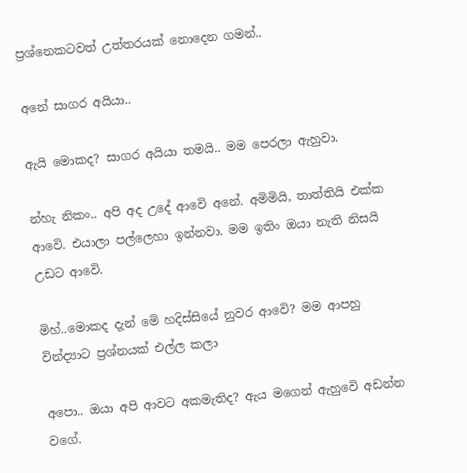ප්‍රශ්නෙකටවත් උත්තරයක් නොදෙන ගමන්..

අනේ සාගර අයියා..

ඇයි මොකද? සාගර අයියා තමයි.. මම පෙරලා ඇහුවා.

න්හැ නිකං.. අපි අද උදේ ආවෙි අනේ. අමිමියි, තාත්තියි එක්ක ආවෙි. එයාලා පල්ලෙහා ඉන්නවා. මම ඉතිං ඔයා නැති නිසයි උඩට ආවෙි.

මිහ්..මොකද දැන් මෙි හදිස්සියේ නුවර ආවෙි? මම ආපහු වින්ද්‍යාට ප්‍රශ්නයක් එල්ල කලා

අපො.. ඔයා අපි ආවට අකමැතිද? ඇය මගෙන් ඇහුවෙි අඩන්න වගේ.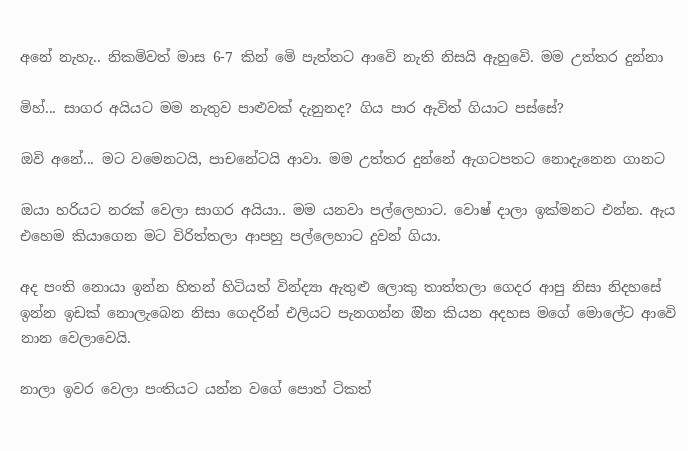අනේ නැහැ.. නිකමිවත් මාස 6-7 කින් මෙි පැත්තට ආවෙි නැති නිසයි ඇහුවෙි. මම උත්තර දුන්නා

මිහ්... සාගර අයියට මම නැතුව පාළුවක් දැනුනද? ගිය පාර ඇවිත් ගියාට පස්සේ?

ඔවි අනේ... මට වමෙනටයි, පාචනේටයි ආවා. මම උත්තර දුන්නේ ඇගටපතට නොදැනෙන ගානට

ඔයා හරියට නරක් වෙලා සාගර අයියා.. මම යනවා පල්ලෙහාට. වොෂ් දාලා ඉක්මනට එන්න. ඇය එහෙම කියාගෙන මට විරිත්තලා ආපහු පල්ලෙහාට දුවන් ගියා.

අද පංති නොයා ඉන්න හිතන් හිටියත් වින්ද්‍යා ඇතුළු ලොකු තාත්තලා ගෙදර ආපු නිසා නිදහසේ ඉන්න ඉඩක් නොලැබෙන නිසා ගෙදරින් එලියට පැනගන්න ඔින කියන අදහස මගේ මොලේට ආවෙි නාන වෙලාවෙයි.

නාලා ඉවර වෙලා පංතියට යන්න වගේ පොත් ටිකත්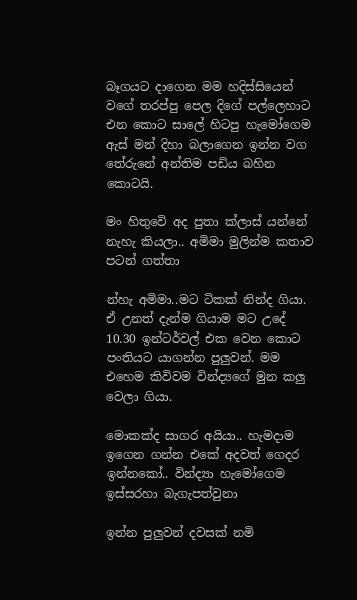බෑගයට දාගෙන මම හදිස්සියෙන් වගේ තරප්පු පෙල දිගේ පල්ලෙහාට එන කොට සාලේ හිටපු හැමෝගෙම ඇස් මන් දිහා බලාගෙන ඉන්න වග තේරුනේ අන්තිම පඩිය බහින කොටයි.

මං හිතුවෙි අද පුතා ක්ලාස් යන්නේ නැහැ කියලා.. අමිමා මුලින්ම කතාව පටන් ගත්තා

න්හැ අමිමා..මට ටිකක් නින්ද ගියා. ඒ උනත් දැන්ම ගියාම මට උදේ 10.30 ඉන්ටර්වල් එක වෙන කොට පංතියට යාගන්න පුලුවන්. මම එහෙම කිවිවම වින්ද්‍යගේ මුන කලු වෙලා ගියා.

මොකක්ද සාගර අයියා.. හැමදාම ඉගෙන ගන්න එකේ අදවත් ගෙදර ඉන්නකෝ.. වින්ද්‍යා හැමෝගෙම ඉස්සරහා බැගැපත්වුනා

ඉන්න පුලුවන් දවසක් නමි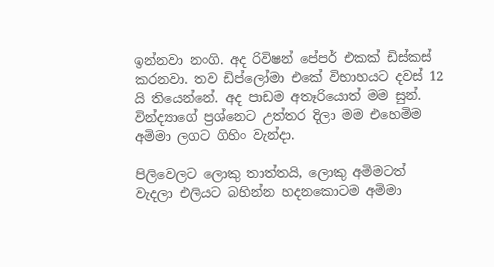ඉන්නවා නංගි. අද රිවිෂන් පේපර් එකක් ඩිස්කස් කරනවා. තව ඩිප්ලෝමා එකේ විභාහයට දවස් 12 යි තියෙන්නේ. අද පාඩම අතෑරියොත් මම සුන්. වින්ද්‍යාගේ ප්‍රශ්නෙට උත්තර දිලා මම එහෙමිම අමිමා ලගට ගිහිං වැන්දා.

පිලිවෙලට ලොකු තාත්තයි, ලොකු අමිමටත් වැදලා එලියට බහින්න හදනකොටම අමිමා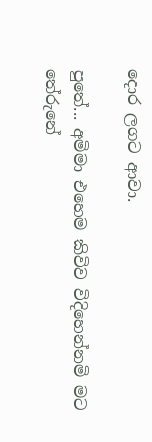දොර ලගට ආවා.

පුතේ... අමිමා එහෙම කිවිව විදිහෙන්නමි මට තේරුනේ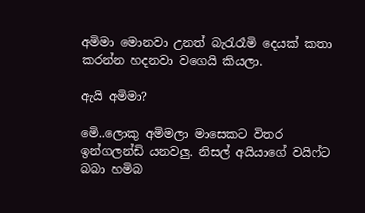අමිමා මොනවා උනත් බැරැරෑමි දෙයක් කතා කරන්න හදනවා වගෙයි කියලා.

ඇයි අමිමා?

මෙි..ලොකු අමිමලා මාසෙකට විතර ඉන්ගලන්ඩි යනවලු. නිසල් අයියාගේ වයිෆ්ට බබා හමිබ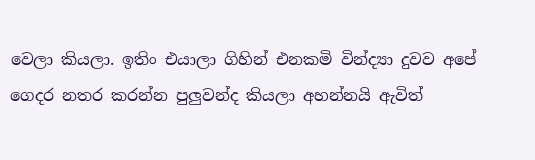වෙලා කියලා. ඉතිං එයාලා ගිහින් එනකමි වින්ද්‍යා දුවව අපේ ගෙදර නතර කරන්න පුලුවන්ද කියලා අහන්නයි ඇවිත්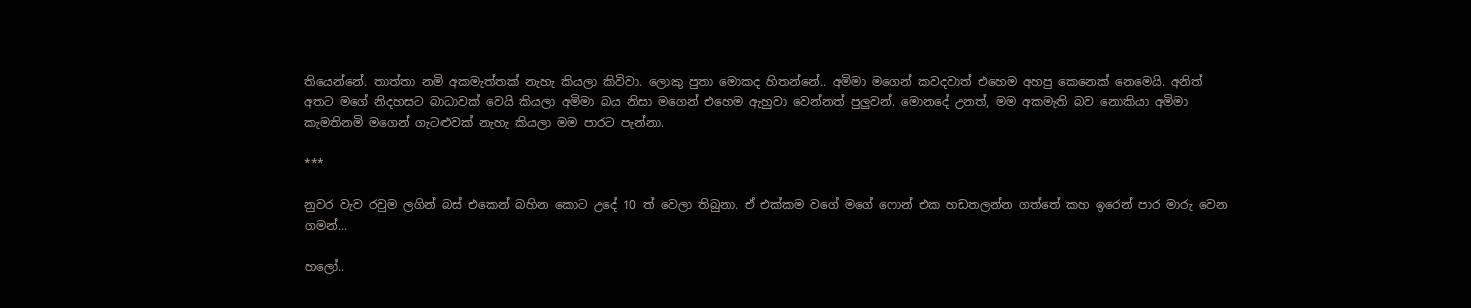තියෙන්නේ. තාත්තා නමි අකමැත්තක් නැහැ කියලා කිවිවා. ලොකු පුතා මොකද හිතන්නේ.. අමිමා මගෙන් කවදවාත් එහෙම අහපු කෙනෙක් නෙමෙයි. අනිත් අතට මගේ නිදහසට බාධාවක් වෙයි කියලා අමිමා බය නිසා මගෙන් එහෙම ඇහුවා වෙන්නත් පුලුවන්. මොනදේ උනත්, මම අකමැති බව නොකියා අමිමා කැමතිනමි මගෙන් ගැටළුවක් නැහැ කියලා මම පාරට පැන්නා.

***

නුවර වැව රවුම ලගින් බස් එකෙන් බහින කොට උදේ 10 ත් වෙලා තිබුනා. ඒ එක්කම වගේ මගේ ෆොන් එක හඩතලන්න ගත්තේ කහ ඉරෙන් පාර මාරු වෙන ගමන්...

හලෝ..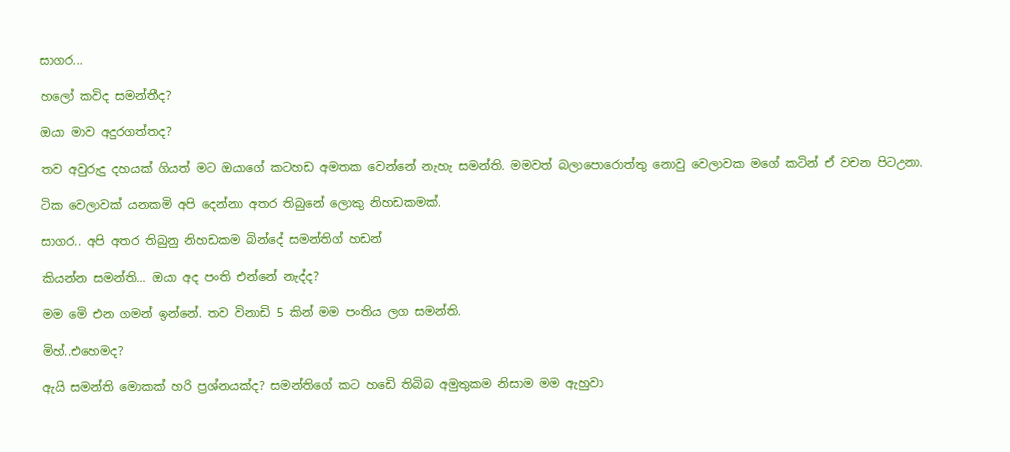සාගර...

හලෝ කවිද සමන්තීද?

ඔයා මාව අදුරගත්තද?

තව අවුරුදු දහයක් ගියත් මට ඔයාගේ කටහඩ අමතක වෙන්නේ නැහැ සමන්ති. මමවත් බලාපොරොත්තු නොවු වෙලාවක මගේ කටින් ඒ වචන පිටඋනා.

ටික වෙලාවක් යනකමි අපි දෙන්නා අතර තිබුනේ ලොකු නිහඩකමක්.

සාගර.. අපි අතර තිබුනු නිහඩකම බින්දේ සමන්තිග් හඩන්

කියන්න සමන්ති... ඔයා අද පංති එන්නේ නැද්ද?

මම මෙි එන ගමන් ඉන්නේ. තව විනාඩි 5 කින් මම පංතිය ලග සමන්ති.

මිහ්..එහෙමද?

ඇයි සමන්ති මොකක් හරි ප්‍රශ්නයක්ද? සමන්තිගේ කට හඩෙි තිබිබ අමුතුකම නිසාම මම ඇහුවා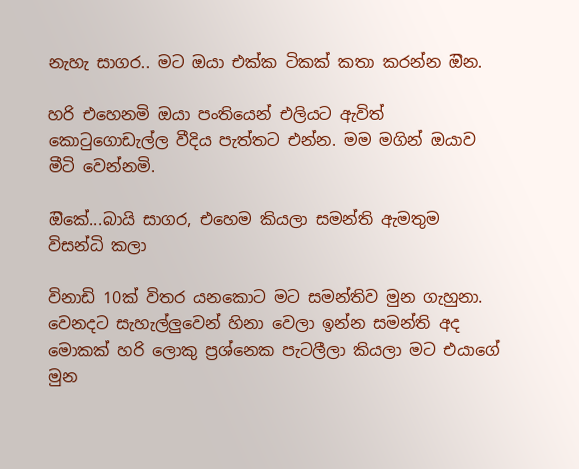නැහැ සාගර.. මට ඔයා එක්ක ටිකක් කතා කරන්න ඔින.

හරි එහෙනමි ඔයා පංතියෙන් එලියට ඇවිත් කොටුගොඩැල්ල වීදිය පැත්තට එන්න. මම මගින් ඔයාව මීටි වෙන්නමි.

ඔිකේ...බායි සාගර, එහෙම කියලා සමන්ති ඇමතුම විසන්ධි කලා

විනාඩි 10ක් විතර යනකොට මට සමන්තිව මුන ගැහුනා. වෙනදට සැහැල්ලුවෙන් හිනා වෙලා ඉන්න සමන්ති අද මොකක් හරි ලොකු ප්‍රශ්නෙක පැටලීලා කියලා මට එයාගේ මුන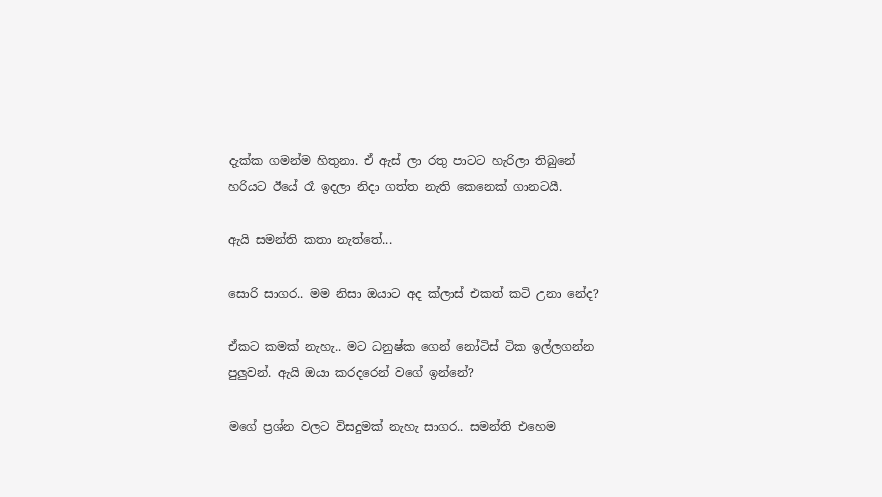දැක්ක ගමන්ම හිතුනා. ඒ ඇස් ලා රතු පාටට හැරිලා තිබුනේ හරියට ඊයේ රෑ ඉදලා නිදා ගත්ත නැති කෙනෙක් ගානටයී.

ඇයි සමන්ති කතා නැත්තේ...

සොරි සාගර.. මම නිසා ඔයාට අද ක්ලාස් එකත් කටි උනා නේද?

ඒකට කමක් නැහැ.. මට ධනුෂ්ක ගෙන් නෝටිස් ටික ඉල්ලගන්න පුලුවන්. ඇයි ඔයා කරදරෙන් වගේ ඉන්නේ?

මගේ ප්‍රශ්න වලට විසදුමක් නැහැ සාගර.. සමන්ති එහෙම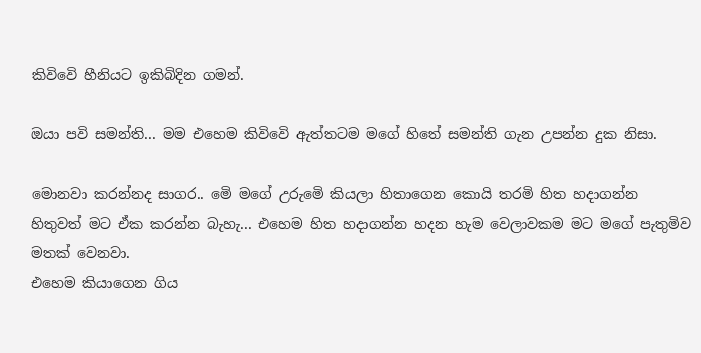කිවිවෙි හීනියට ඉකිබිදින ගමන්.

ඔයා පවි සමන්ති... මම එහෙම කිවිවෙි ඇත්තටම මගේ හිතේ සමන්ති ගැන උපන්න දුක නිසා.

මොනවා කරන්නද සාගර.. මෙි මගේ උරුමෙි කියලා හිතාගෙන කොයි තරමි හිත හදාගන්න හිතුවත් මට ඒක කරන්න බැහැ... එහෙම හිත හදාගන්න හදන හැම වෙලාවකම මට මගේ පැතුමිව මතක් වෙනවා.
එහෙම කියාගෙන ගිය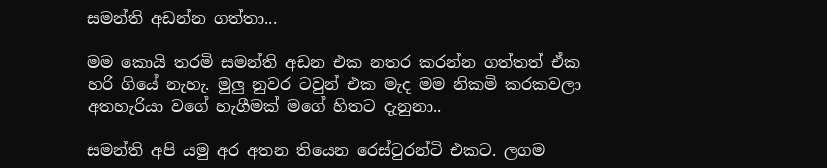සමන්ති අඩන්න ගත්තා...

මම කොයි තරමි සමන්ති අඩන එක නතර කරන්න ගත්තත් ඒක හරි ගියේ නැහැ. මුලු නුවර ටවුන් එක මැද මම නිකමි කරකවලා අතහැරියා වගේ හැගීමක් මගේ හිතට දැනුනා..

සමන්ති අපි යමු අර අතන තියෙන රෙස්ටුරන්ටි එකට. ලගම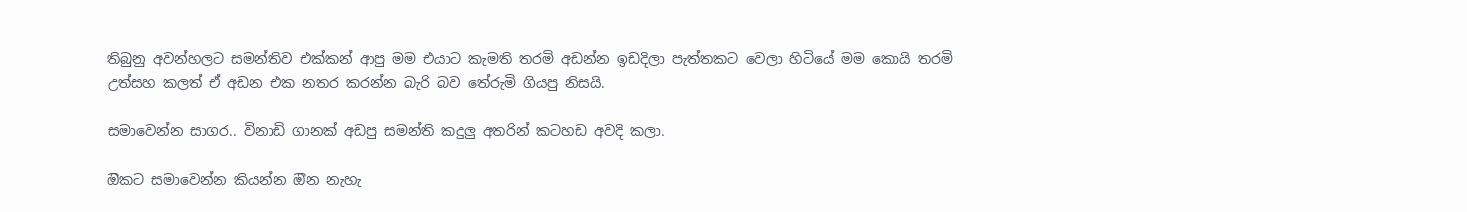තිබුනු අවන්හලට සමන්තිව එක්කන් ආපු මම එයාට කැමති තරමි අඩන්න ඉඩදිලා පැත්තකට වෙලා හිටියේ මම කොයි තරමි උත්සහ කලත් ඒ අඩන එක නතර කරන්න බැරි බව තේරුමි ගියපු නිසයි.

සමාවෙන්න සාගර.. විනාඩි ගානක් අඩපු සමන්ති කදුලු අතරින් කටහඩ අවදි කලා.

ඔිකට සමාවෙන්න කියන්න ඔින නැහැ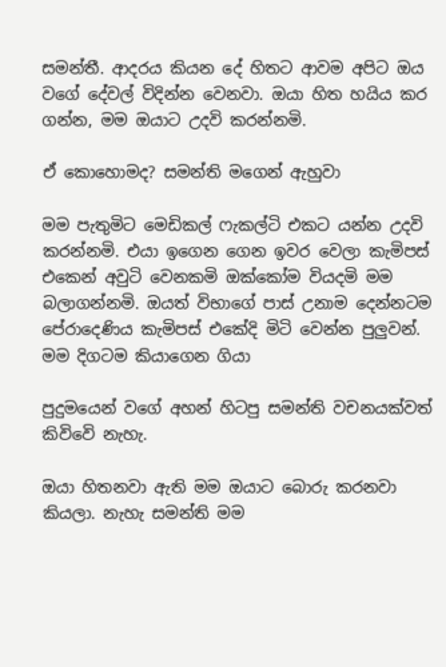සමන්තී. ආදරය කියන දේ හිතට ආවම අපිට ඔය වගේ දේවල් විදින්න වෙනවා. ඔයා හිත හයිය කර ගන්න, මම ඔයාට උදවි කරන්නමි.

ඒ කොහොමද? සමන්ති මගෙන් ඇහුවා

මම පැතුමිට මෙඩිකල් ෆැකල්ටි එකට යන්න උදවි කරන්නමි. එයා ඉගෙන ගෙන ඉවර වෙලා කැමිපස් එකෙන් අවුටි වෙනකමි ඔක්කෝම වියදමි මම බලාගන්නමි. ඔයත් විභාගේ පාස් උනාම දෙන්නටම පේරාදෙණිය කැමිපස් එකේදි මිටි වෙන්න පුලුවන්. මම දිගටම කියාගෙන ගියා

පුදුමයෙන් වගේ අහන් හිටපු සමන්ති වචනයක්වත් කිවිවෙි නැහැ.

ඔයා හිතනවා ඇති මම ඔයාට බොරු කරනවා කියලා. නැහැ සමන්ති මම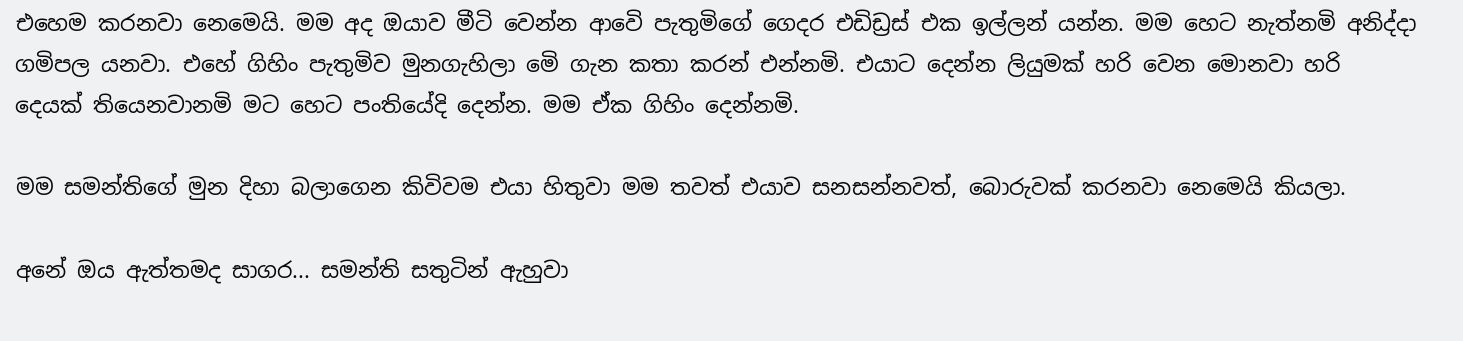එහෙම කරනවා නෙමෙයි. මම අද ඔයාව මීටි වෙන්න ආවෙි පැතුමිගේ ගෙදර එඩිඩ්‍රස් එක ඉල්ලන් යන්න. මම හෙට නැත්නමි අනිද්දා ගමිපල යනවා. එහේ ගිහිං පැතුමිව මුනගැහිලා මෙි ගැන කතා කරන් එන්නමි. එයාට දෙන්න ලියුමක් හරි වෙන මොනවා හරි දෙයක් තියෙනවානමි මට හෙට පංතියේදි දෙන්න. මම ඒක ගිහිං දෙන්නමි.

මම සමන්තිගේ මුන දිහා බලාගෙන කිවිවම එයා හිතුවා මම තවත් එයාව සනසන්නවත්, බොරුවක් කරනවා නෙමෙයි කියලා.

අනේ ඔය ඇත්තමද සාගර... සමන්ති සතුටින් ඇහුවා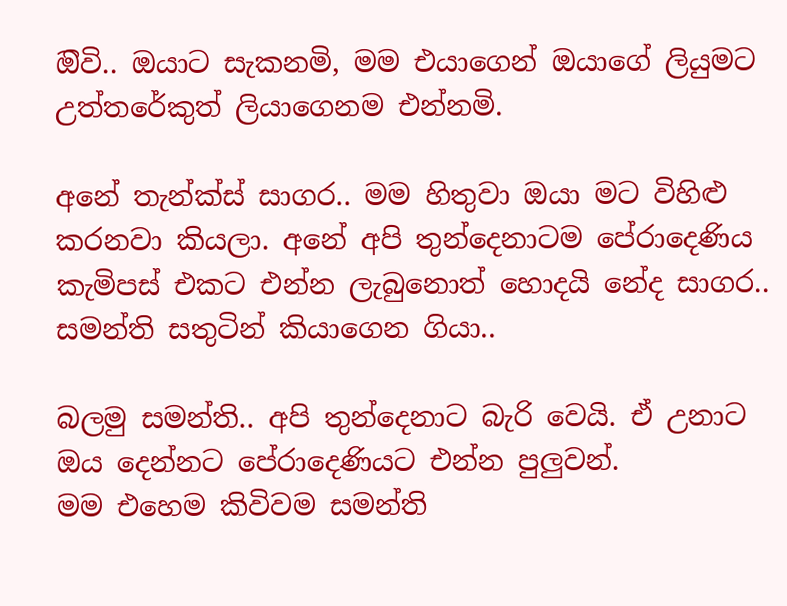ඔිවි.. ඔයාට සැකනමි, මම එයාගෙන් ඔයාගේ ලියුමට උත්තරේකුත් ලියාගෙනම එන්නමි.

අනේ තැන්ක්ස් සාගර.. මම හිතුවා ඔයා මට විහිළු කරනවා කියලා. අනේ අපි තුන්දෙනාටම පේරාදෙණිය කැමිපස් එකට එන්න ලැබුනොත් හොදයි නේද සාගර.. සමන්ති සතුටින් කියාගෙන ගියා..

බලමු සමන්ති.. අපි තුන්දෙනාට බැරි වෙයි. ඒ උනාට ඔය දෙන්නට පේරාදෙණියට එන්න පුලුවන්.
මම එහෙම කිවිවම සමන්ති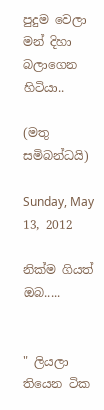පුදුම වෙලා මන් දිහා බලාගෙන හිටියා..

(මතු සමිබන්ධයි)

Sunday, May 13, 2012

නික්ම ගියත් ඔබ.....


" ලියලා තියෙන ටික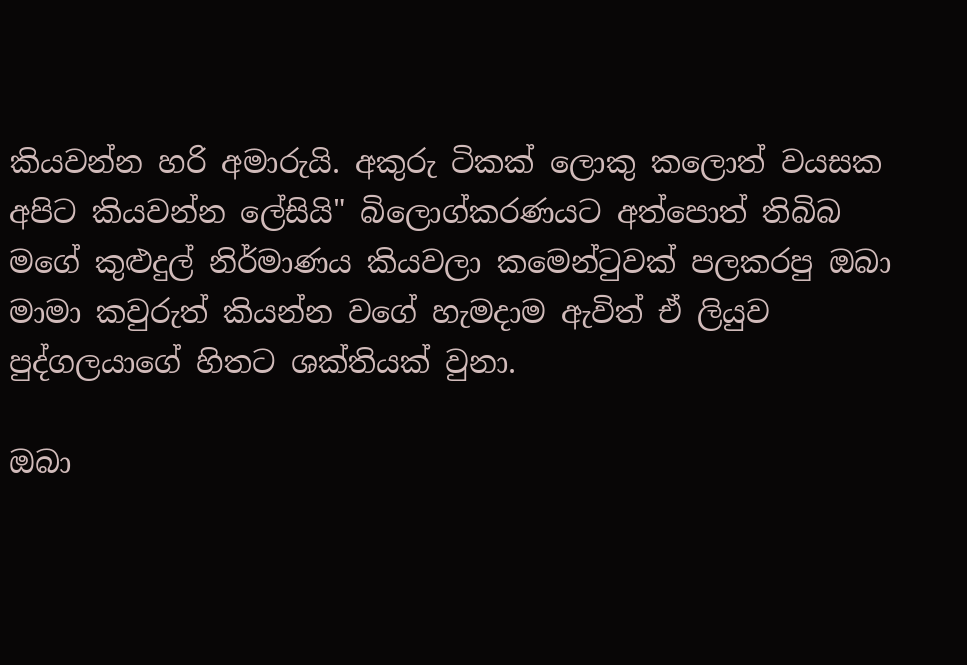කියවන්න හරි අමාරුයි. අකුරු ටිකක් ලොකු කලොත් වයසක අපිට කියවන්න ලේසියි" බිලොග්කරණයට අත්පොත් තිබිබ මගේ කුළුදුල් නිර්මාණය කියවලා කමෙන්ටුවක් පලකරපු ඔබා මාමා කවුරුත් කියන්න වගේ හැමදාම ඇවිත් ඒ ලියුව පුද්ගලයාගේ හිතට ශක්තියක් වුනා.

ඔබා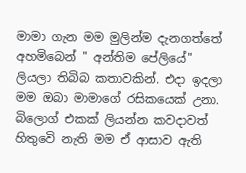මාමා ගැන මම මුලින්ම දැනගත්තේ අහමිබෙන් " අන්තිම පේලියේ" ලියලා තිබිබ කතාවකින්. එදා ඉදලා මම ඔබා මාමාගේ රසිකයෙක් උනා. බිලොග් එකක් ලියන්න කවදාවත් හිතුවෙි නැති මම ඒ ආසාව ඇති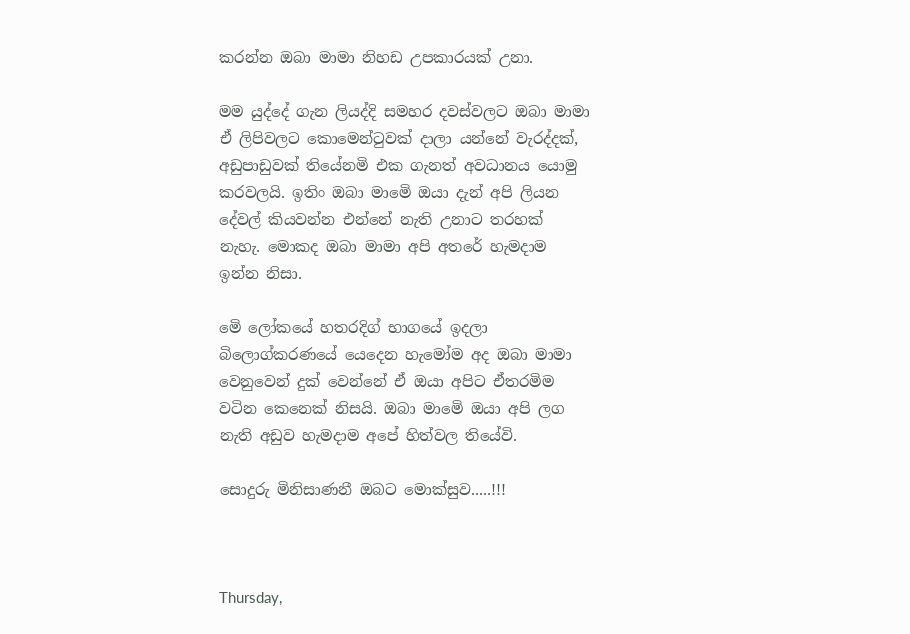කරන්න ඔබා මාමා නිහඩ උපකාරයක් උනා.

මම යුද්දේ ගැන ලියද්දි සමහර දවස්වලට ඔබා මාමා ඒ ලිපිවලට කොමෙන්ටුවක් දාලා යන්නේ වැරද්දක්, අඩුපාඩුවක් තියේනමි එක ගැනත් අවධානය යොමු කරවලයි. ඉතිං ඔබා මාමෙි ඔයා දැන් අපි ලියන දේවල් කියවන්න එන්නේ නැති උනාට තරහක් නැහැ. මොකද ඔබා මාමා අපි අතරේ හැමදාම ඉන්න නිසා.

මෙි ලෝකයේ හතරදිග් භාගයේ ඉදලා බිලොග්කරණයේ යෙදෙන හැමෝම අද ඔබා මාමා වෙනුවෙන් දුක් වෙන්නේ ඒ ඔයා අපිට ඒතරමිම වටින කෙනෙක් නිසයි. ඔබා මාමෙි ඔයා අපි ලග නැති අඩුව හැමදාම අපේ හිත්වල තියේවි.

සොදුරු මිනිසාණනී ඔබට මොක්සුව.....!!!



Thursday,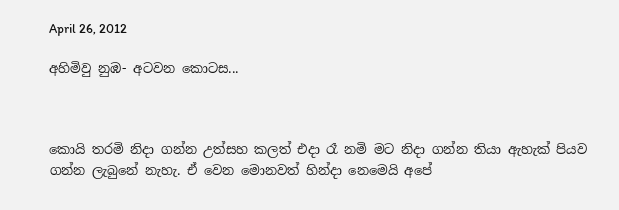April 26, 2012

අහිමිවු නුඹ- අටවන කොටස...



කොයි තරමි නිදා ගන්න උත්සහ කලත් එදා රෑ නමි මට නිදා ගන්න තියා ඇහැක් පියව ගන්න ලැබුනේ නැහැ. ඒ වෙන මොනවත් හින්දා නෙමෙයි අපේ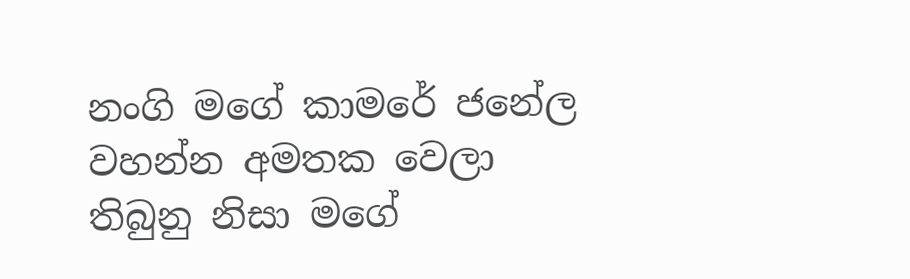නංගි මගේ කාමරේ ජනේල වහන්න අමතක වෙලා තිබුනු නිසා මගේ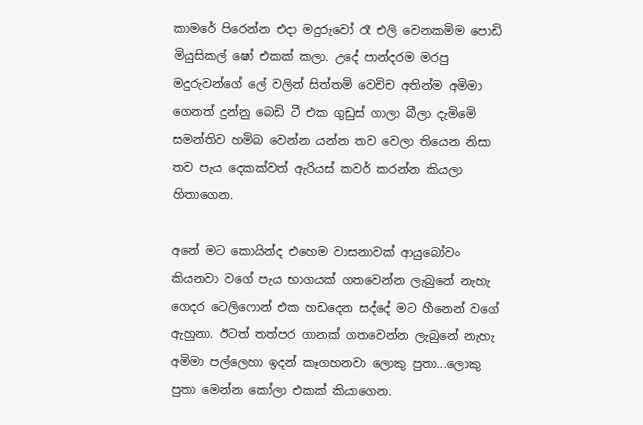කාමරේ පිරෙන්න එදා මදුරුවෝ රෑ එලි වෙනකමිම පොඩි මියුසිකල් ෂෝ එකක් කලා. උදේ පාන්දරම මරපු මදුරුවන්ගේ ලේ වලින් සිත්තමි වෙචිච අතින්ම අමිමා ගෙනත් දුන්නු බෙඩි ටී එක ගුඩුස් ගාලා බීලා දැමිමෙි සමන්තිව හමිබ වෙන්න යන්න තව වෙලා තියෙන නිසා තව පැය දෙකක්වත් ඇරියස් කවර් කරන්න කියලා හිතාගෙන.

අනේ මට කොයින්ද එහෙම වාසනාවක් ආයුබෝවං කියනවා වගේ පැය භාගයක් ගතවෙන්න ලැබුනේ නැහැ ගෙදර ටෙලිෆොන් එක හඩදෙන සද්දේ මට හීනෙන් වගේ ඇහුනා. ඊටත් තත්පර ගානක් ගතවෙන්න ලැබුනේ නැහැ අමිමා පල්ලෙහා ඉදන් කෑගහනවා ලොකු පුතා...ලොකු පුතා මෙන්න කෝලා එකක් කියාගෙන.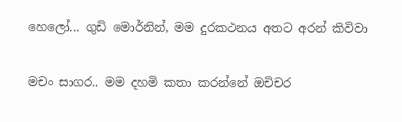හෙලෝ... ගුඩි මොර්නින්, මම දුරකථනය අතට අරන් කිවිවා

මචං සාගර.. මම දහමි කතා කරන්නේ ඔචිචර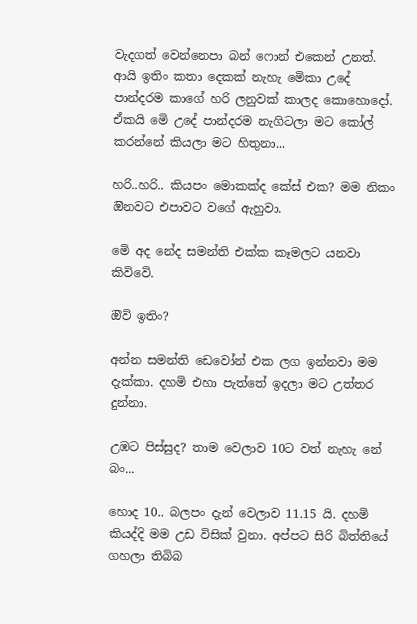වැදගත් වෙන්නෙපා බන් ෆොන් එකෙන් උනත්. ආයි ඉතිං කතා දෙකක් නැහැ මෙිකා උදේ පාන්දරම කාගේ හරි ලනුවක් කාලද කොහොදෝ. ඒකයි මෙි උදේ පාන්දරම නැගිටලා මට කෝල් කරන්නේ කියලා මට හිතුනා...

හරි..හරි.. කියපං මොකක්ද කේස් එක? මම නිකං ඔිනවට එපාවට වගේ ඇහුවා.

මෙි අද නේද සමන්ති එක්ක කෑමලට යනවා කිවිවෙි.

ඔිවි ඉතිං?

අන්න සමන්ති ඩෙවෝන් එක ලග ඉන්නවා මම දැක්කා. දහමි එහා පැත්තේ ඉදලා මට උත්තර දුන්නා.

උඹට පිස්සුද? තාම වෙලාව 10ට වත් නැහැ නේ බං...

හොද 10.. බලපං දැන් වෙලාව 11.15 යි. දහමි කියද්දි මම උඩ විසික් වුනා. අප්පට සිරි බිත්තියේ ගහලා තිබිබ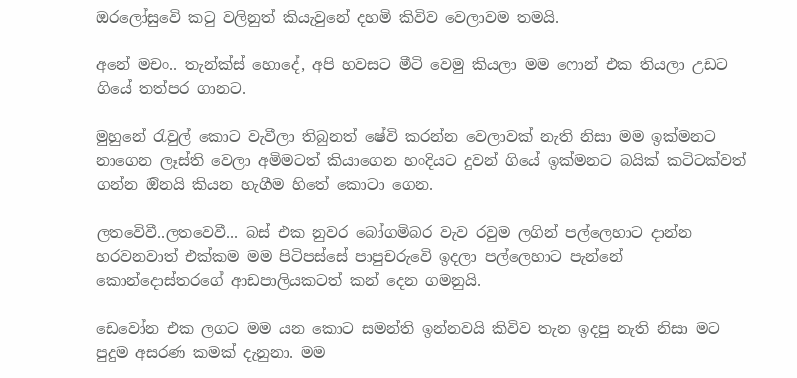ඔරලෝසුවෙි කටු වලිනුත් කියැවුනේ දහමි කිවිව වෙලාවම තමයි.

අනේ මචං.. තැන්ක්ස් හොදේ, අපි හවසට මීටි වෙමු කියලා මම ෆොන් එක තියලා උඩට ගියේ තත්පර ගානට.

මුහුනේ රැවුල් කොට වැවීලා තිබුනත් ෂේවි කරන්න වෙලාවක් නැති නිසා මම ඉක්මනට නාගෙන ලෑස්ති වෙලා අමිමටත් කියාගෙන හංදියට දුවන් ගියේ ඉක්මනට බයික් කටිටක්වත් ගන්න ඔිනයි කියන හැගීම හිතේ කොටා ගෙන.

ලතවෙිවී..ලතවෙවී... බස් එක නුවර බෝගමිබර වැව රවුම ලගින් පල්ලෙහාට දාන්න හරවනවාත් එක්කම මම පිටිපස්සේ පාපුචරුවෙි ඉදලා පල්ලෙහාට පැන්නේ කොන්දොස්තරගේ ආඩපාලියකටත් කන් දෙන ගමනුයි.

ඩෙවෝන එක ලගට මම යන කොට සමන්ති ඉන්නවයි කිවිව තැන ඉදපු නැති නිසා මට පුදුම අසරණ කමක් දැනුනා. මම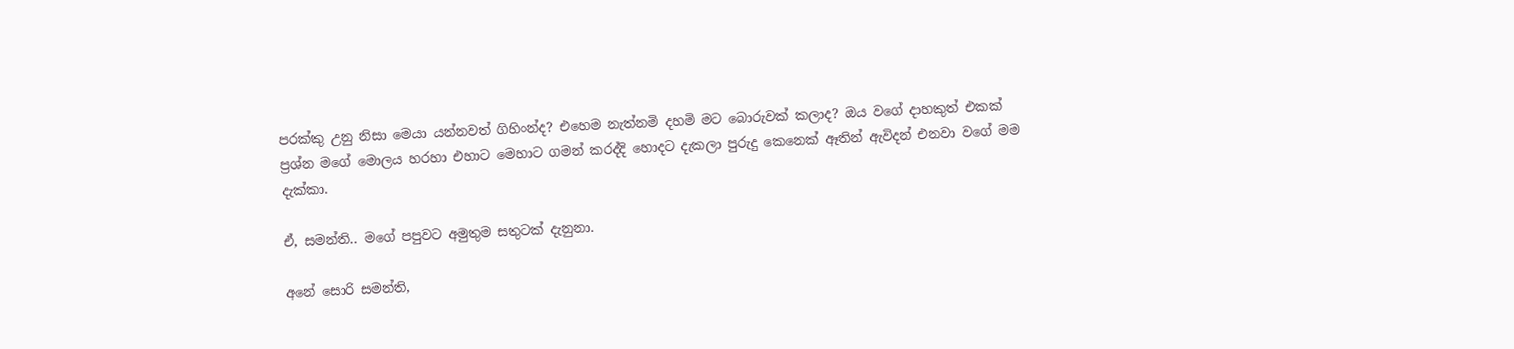පරක්කු උනු නිසා මෙයා යන්නවත් ගිහිංන්ද? එහෙම නැත්නමි දහමි මට බොරුවක් කලාද? ඔය වගේ දාහකුත් එකක් ප්‍රශ්න මගේ මොලය හරහා එහාට මෙහාට ගමන් කරද්දි හොදට දැකලා පුරුදු කෙනෙක් ඈතින් ඇවිදන් එනවා වගේ මම දැක්කා.

ඒ, සමන්ති.. මගේ පපුවට අමුතුම සතුටක් දැනුනා.

අනේ සොරි සමන්ති,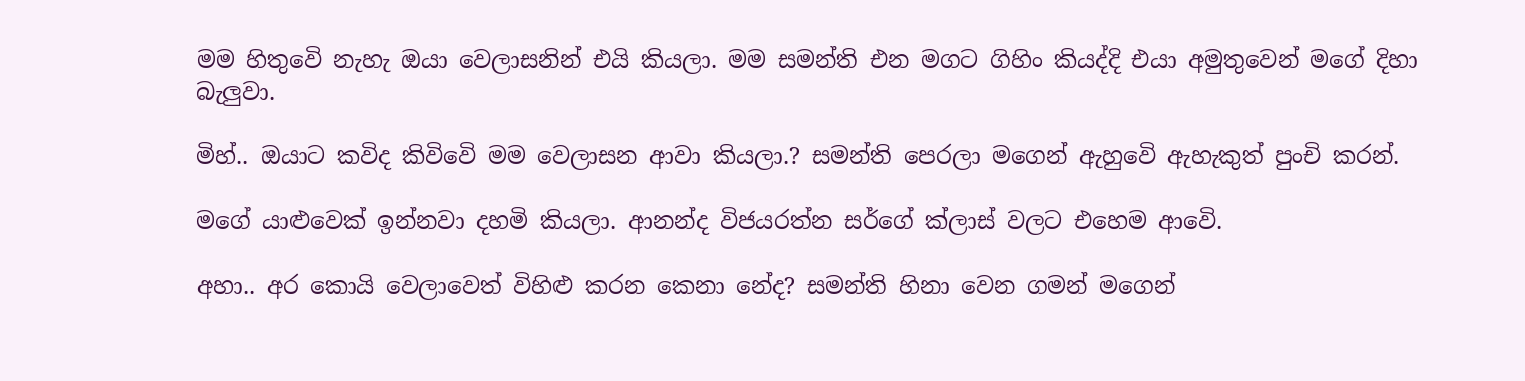මම හිතුවෙි නැහැ ඔයා වෙලාසනින් එයි කියලා. මම සමන්ති එන මගට ගිහිං කියද්දි එයා අමුතුවෙන් මගේ දිහා බැලුවා.

මිහ්.. ඔයාට කවිද කිවිවෙි මම වෙලාසන ආවා කියලා.? සමන්ති පෙරලා මගෙන් ඇහුවෙි ඇහැකුත් පුංචි කරන්.

මගේ යාළුවෙක් ඉන්නවා දහමි කියලා. ආනන්ද විජයරත්න සර්ගේ ක්ලාස් වලට එහෙම ආවෙි.

අහා.. අර කොයි වෙලාවෙත් විහිළු කරන කෙනා නේද? සමන්ති හිනා වෙන ගමන් මගෙන්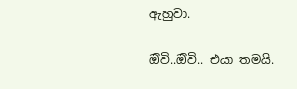ඇහුවා.

ඔිවි..ඔිවි.. එයා තමයි.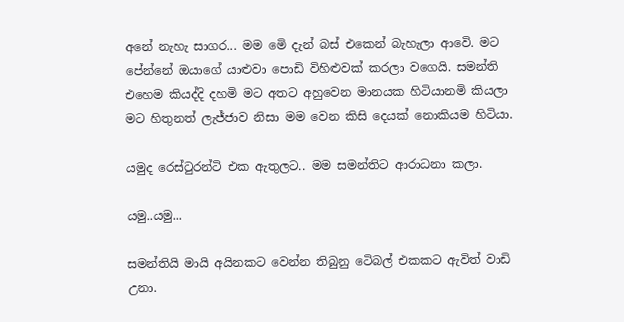අනේ නැහැ සාගර... මම මෙි දැන් බස් එකෙන් බැහැලා ආවෙි. මට පේන්නේ ඔයාගේ යාළුවා පොඩි විහිළුවක් කරලා වගෙයි. සමන්ති එහෙම කියද්දි දහමි මට අතට අහුවෙන මානයක හිටියානමි කියලා මට හිතුනත් ලැජ්ජාව නිසා මම වෙන කිසි දෙයක් නොකියම හිටියා.

යමුද රෙස්ටුරන්ටි එක ඇතුලට.. මම සමන්තිට ආරාධනා කලා.

යමු..යමු...

සමන්තියි මායි අයිනකට වෙන්න තිබුනු ටෙිබල් එකකට ඇවිත් වාඩි උනා.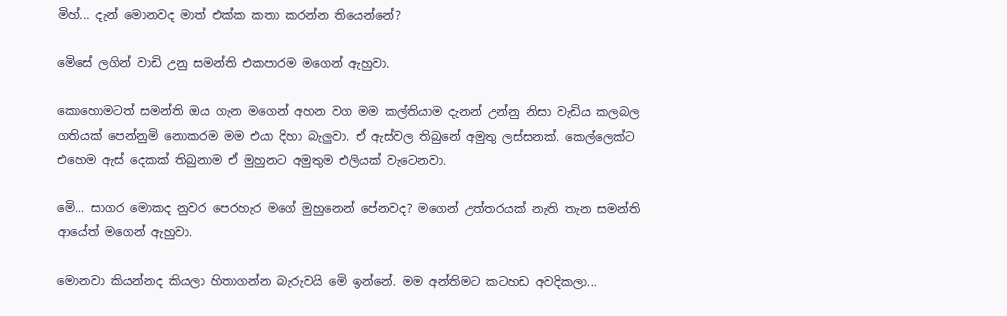මිහ්... දැන් මොනවද මාත් එක්ක කතා කරන්න තියෙන්නේ?

මෙිසේ ලගින් වාඩි උනු සමන්ති එකපාරම මගෙන් ඇහුවා.

කොහොමටත් සමන්ති ඔය ගැන මගෙන් අහන වග මම කල්තියාම දැනන් උන්නු නිසා වැඩිය කලබල ගතියක් පෙන්නුමි නොකරම මම එයා දිහා බැලුවා. ඒ ඇස්වල තිබුනේ අමුතු ලස්සනක්. කෙල්ලෙක්ට එහෙම ඇස් දෙකක් තිබුනාම ඒ මුහුනට අමුතුම එලියක් වැටෙනවා.

මෙි... සාගර මොකද නුවර පෙරහැර මගේ මුහුනෙන් පේනවද? මගෙන් උත්තරයක් නැති තැන සමන්ති ආයේත් මගෙන් ඇහුවා.

මොනවා කියන්නද කියලා හිතාගන්න බැරුවයි මෙි ඉන්නේ. මම අන්තිමට කටහඩ අවදිකලා...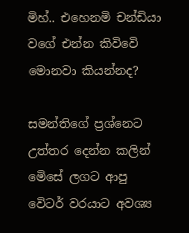මිහ්.. එහෙනමි චන්ඩියා වගේ එන්න කිවිවෙි මොනවා කියන්නද?

සමන්තිගේ ප්‍රශ්නෙට උත්තර දෙන්න කලින් මෙිසේ ලගට ආපු වෙිටර් වරයාට අවශ්‍ය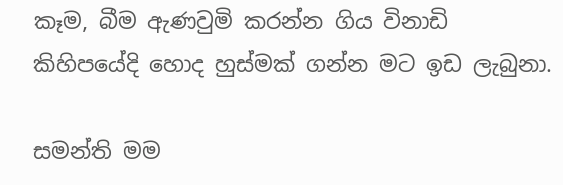කෑම, බීම ඇණවුමි කරන්න ගිය විනාඩි කිහිපයේදි හොද හුස්මක් ගන්න මට ඉඩ ලැබුනා.

සමන්ති මම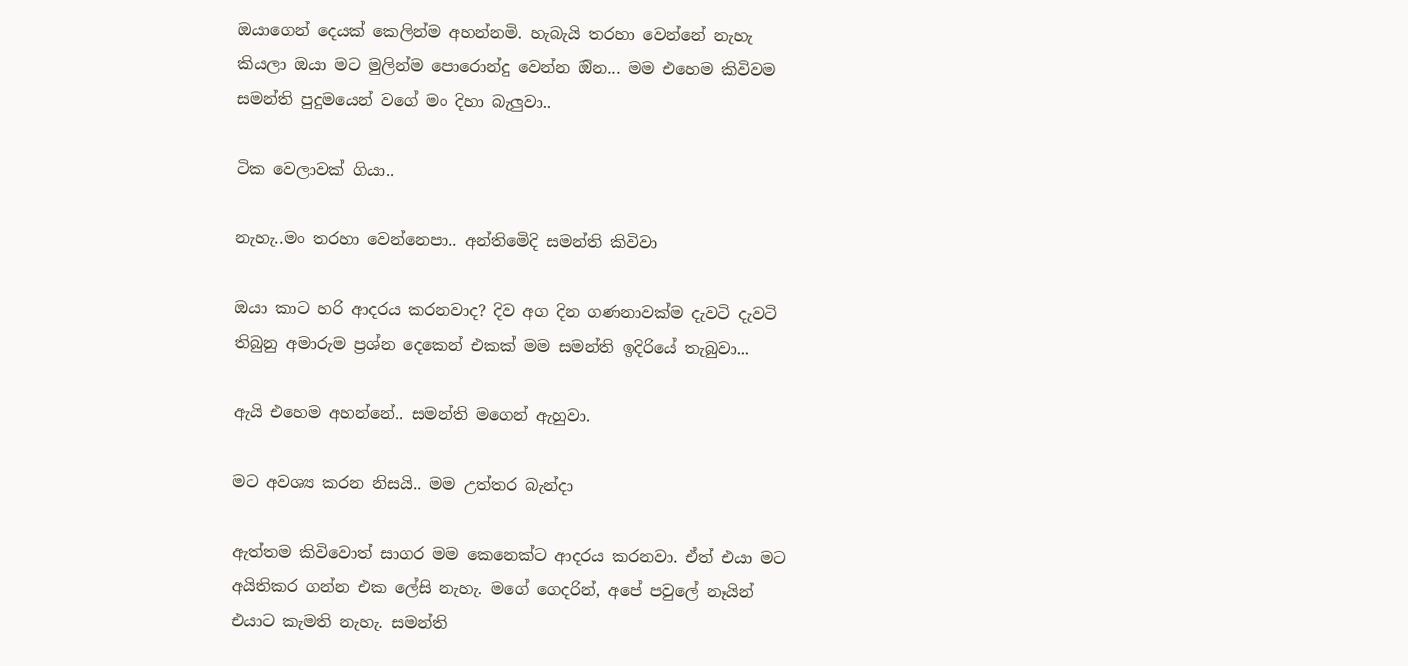ඔයාගෙන් දෙයක් කෙලින්ම අහන්නමි. හැබැයි තරහා වෙන්නේ නැහැ කියලා ඔයා මට මුලින්ම පොරොන්දු වෙන්න ඔින... මම එහෙම කිවිවම සමන්ති පුදුමයෙන් වගේ මං දිහා බැලුවා..

ටික වෙලාවක් ගියා..

නැහැ..මං තරහා වෙන්නෙපා.. අන්තිමෙිදි සමන්ති කිවිවා

ඔයා කාට හරි ආදරය කරනවාද? දිව අග දින ගණනාවක්ම දැවටි දැවටි තිබුනු අමාරුම ප්‍රශ්න දෙකෙන් එකක් මම සමන්ති ඉදිරියේ තැබුවා...

ඇයි එහෙම අහන්නේ.. සමන්ති මගෙන් ඇහුවා.

මට අවශ්‍ය කරන නිසයි.. මම උත්තර බැන්දා

ඇත්තම කිවිවොත් සාගර මම කෙනෙක්ට ආදරය කරනවා. ඒත් එයා මට අයිතිකර ගන්න එක ලේසි නැහැ. මගේ ගෙදරින්, අපේ පවුලේ නෑයින් එයාට කැමති නැහැ. සමන්ති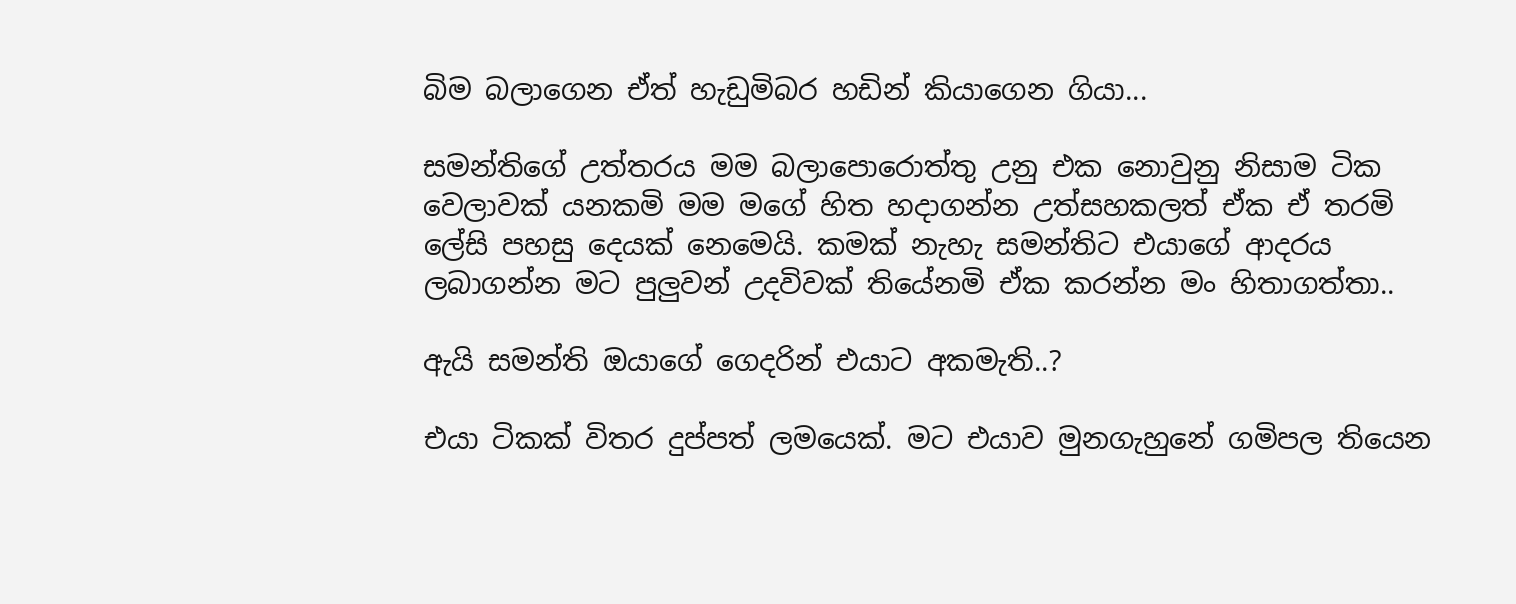බිම බලාගෙන ඒත් හැඩුමිබර හඩින් කියාගෙන ගියා...

සමන්තිගේ උත්තරය මම බලාපොරොත්තු උනු එක නොවුනු නිසාම ටික වෙලාවක් යනකමි මම මගේ හිත හදාගන්න උත්සහකලත් ඒක ඒ තරමි ලේසි පහසු දෙයක් නෙමෙයි. කමක් නැහැ සමන්තිට එයාගේ ආදරය ලබාගන්න මට පුලුවන් උදවිවක් තියේනමි ඒක කරන්න මං හිතාගත්තා..

ඇයි සමන්ති ඔයාගේ ගෙදරින් එයාට අකමැති..?

එයා ටිකක් විතර දුප්පත් ලමයෙක්. මට එයාව මුනගැහුනේ ගමිපල තියෙන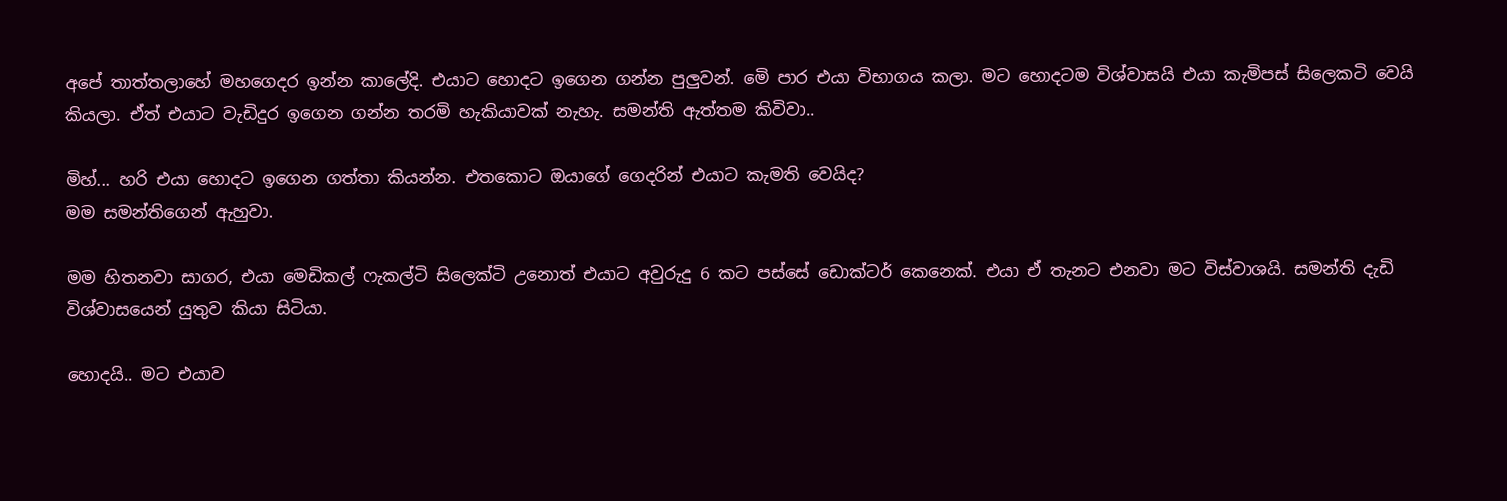අපේ තාත්තලාහේ මහගෙදර ඉන්න කාලේදි. එයාට හොදට ඉගෙන ගන්න පුලුවන්. මෙි පාර එයා විභාගය කලා. මට හොදටම විශ්වාසයි එයා කැමිපස් සිලෙකටි වෙයි කියලා. ඒත් එයාට වැඩිදුර ඉගෙන ගන්න තරමි හැකියාවක් නැහැ. සමන්ති ඇත්තම කිවිවා..

මිහ්... හරි එයා හොදට ඉගෙන ගත්තා කියන්න. එතකොට ඔයාගේ ගෙදරින් එයාට කැමති වෙයිද?
මම සමන්තිගෙන් ඇහුවා.

මම හිතනවා සාගර, එයා මෙඩිකල් ෆැකල්ටි සිලෙක්ටි උනොත් එයාට අවුරුදු 6 කට පස්සේ ඩොක්ටර් කෙනෙක්. එයා ඒ තැනට එනවා මට විස්වාශයි. සමන්ති දැඩි විශ්වාසයෙන් යුතුව කියා සිටියා.

හොදයි.. මට එයාව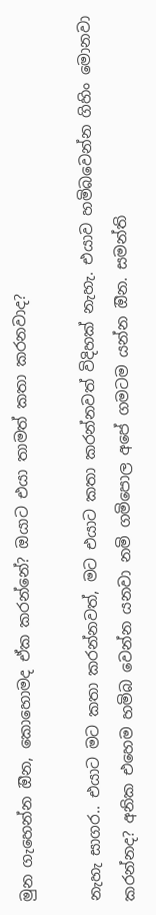මුන ගැහෙන්න ඔින, කොහොමද ඒක කරන්නේ? ඔයාට එයා තාමත් කතා කරනවාද?

නැහැ සාගර.. එයාට මට කතා කරන්නවත්, මට එයාට කතා කරන්නවත් විදිහක් නැහැ. එයාව හමිබවෙන්න ගිහිං මොනවා කරන්නද? අනික එහෙම හමිබ වෙන්න යනවා නමි ගමිපොල අපේ ගමටම යන්න ඔින. සමන්ති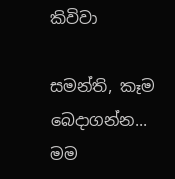කිවිවා

සමන්ති, කෑම බෙදාගන්න... මම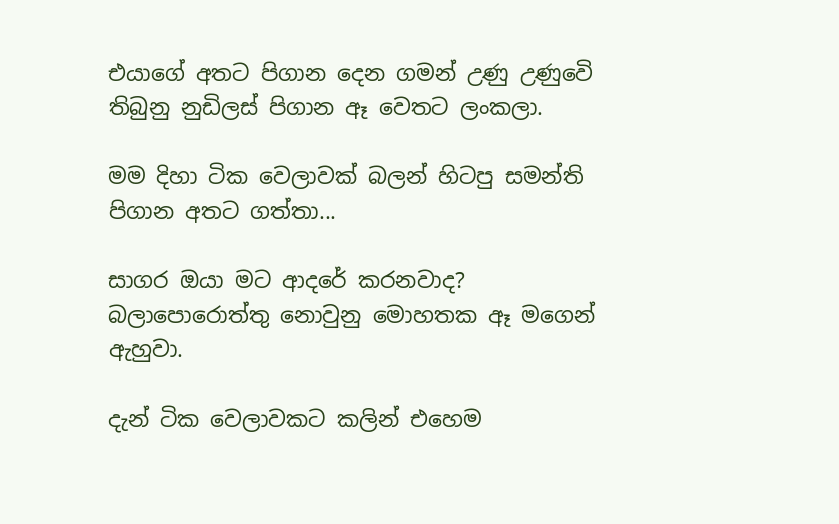එයාගේ අතට පිගාන දෙන ගමන් උණු උණුවෙි තිබුනු නුඩිලස් පිගාන ඈ වෙතට ලංකලා.

මම දිහා ටික වෙලාවක් බලන් හිටපු සමන්ති පිගාන අතට ගත්තා...

සාගර ඔයා මට ආදරේ කරනවාද? බලාපොරොත්තු නොවුනු මොහතක ඈ මගෙන් ඇහුවා.

දැන් ටික වෙලාවකට කලින් එහෙම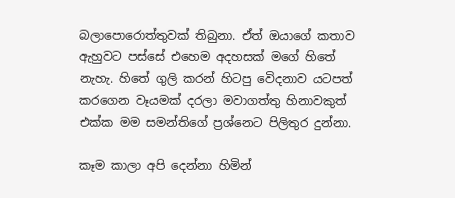බලාපොරොත්තුවක් තිබුනා. ඒත් ඔයාගේ කතාව ඇහුවට පස්සේ එහෙම අදහසක් මගේ හිතේ නැහැ. හිතේ ගුලි කරන් හිටපු වෙිදනාව යටපත් කරගෙන වෑයමක් දරලා මවාගත්තු හිනාවකුත් එක්ක මම සමන්තිගේ ප්‍රශ්නෙට පිලිතුර දුන්නා.

කෑම කාලා අපි දෙන්නා හිමින්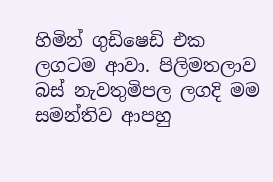හිමින් ගුඩිෂෙඩි එක ලගටම ආවා. පිලිමතලාව බස් නැවතුමිපල ලගදි මම සමන්තිව ආපහු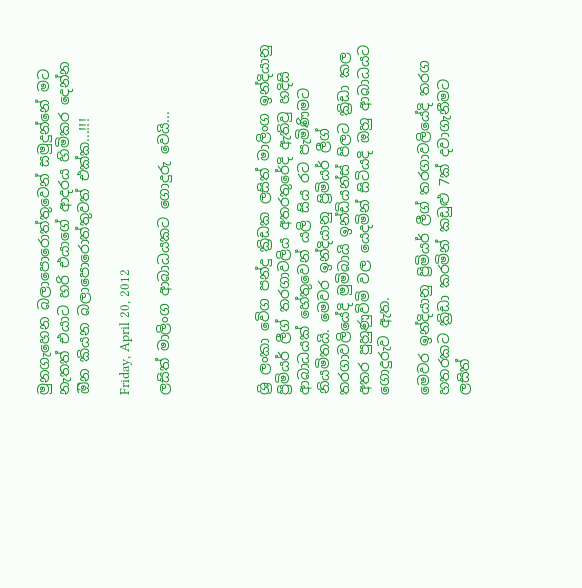මුනගැහෙන බලාපොරොත්තුවෙන් සමුදුන්නේ මට නැතත් එයාට හරි එයාගේ ආදරය හිමිකර දෙන්න ඔින කියන බලාපොරොත්තුවත් එක්ක...!!!

Friday, April 20, 2012

ලසිත් මාලිංග ආබාධයකට ගොදුරු වෙයි...




ශ්‍රි ලංකා වෙිග පන්දු ක්‍රිඩක ලසිත් මාලිංග ඉන්දියානු ප්‍රිමියර් ලීග් තරගාවලිය අතරතුරේදි ඇතිවු හදිසි ආබාධයක් හේතුවෙන් යලි සිය රට පැමිණිමට නියමිතයි. මෙවර ඉන්දියානු ප්‍රිමියර් ලීග් තරගාවලියේදි මුමිබායි ඉන්ඩියන්ස් පිලට ක්‍රිඩා කල අතර පුහුණුවිමි වල යෙදමින් සිටියදි ඔහු ආබාධයට ගොදුරුව ඇත.

මෙවර ඉන්දියානු ප්‍රිමියර් ලීග් තරගාවලියේදි තරග හතරකට ක්‍රිඩා කරමින් කඩුළු 7ක් දවාගැනීමට ලසිත්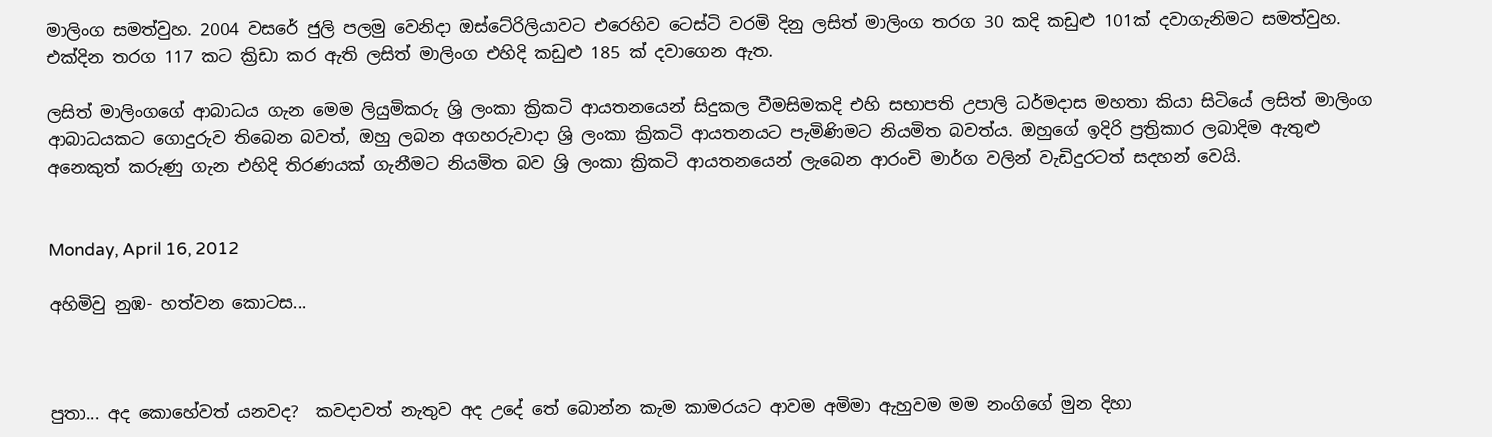මාලිංග සමත්වුහ. 2004 වසරේ ජුලි පලමු වෙනිදා ඔස්ටේ‍රිලියාවට එරෙහිව ටෙස්ටි වරමි දිනු ලසිත් මාලිංග තරග 30 කදි කඩුළු 101ක් දවාගැනිමට සමත්වුහ. එක්දින තරග 117 කට ක්‍රිඩා කර ඇති ලසිත් මාලිංග එහිදි කඩුළු 185 ක් දවාගෙන ඇත.

ලසිත් මාලිංගගේ ආබාධය ගැන මෙම ලියුමිකරු ශ්‍රි ලංකා ක්‍රිකටි ආයතනයෙන් සිදුකල වීමසිමකදි එහි සභාපති උපාලි ධර්මදාස මහතා කියා සිටියේ ලසිත් මාලිංග ආබාධයකට ගොදුරුව තිබෙන බවත්, ඔහු ලබන අගහරුවාදා ශ්‍රි ලංකා ක්‍රිකටි ආයතනයට පැමිණිමට නියමිත බවත්ය. ඔහුගේ ඉදිරි ප්‍රත්‍රිකාර ලබාදිම ඇතුළු අනෙකුත් කරුණු ගැන එහිදි තිරණයක් ගැනීමට නියමිත බව ශ්‍රි ලංකා ක්‍රිකටි ආයතනයෙන් ලැබෙන ආරංචි මාර්ග වලින් වැඩිදුරටත් සදහන් වෙයි.


Monday, April 16, 2012

අහිමිවු නුඹ- හත්වන කොටස...



පුතා... අද කොහේවත් යනවද?  කවදාවත් නැතුව අද උදේ තේ බොන්න කැම කාමරයට ආවම අමිමා ඇහුවම මම නංගිගේ මුන දිහා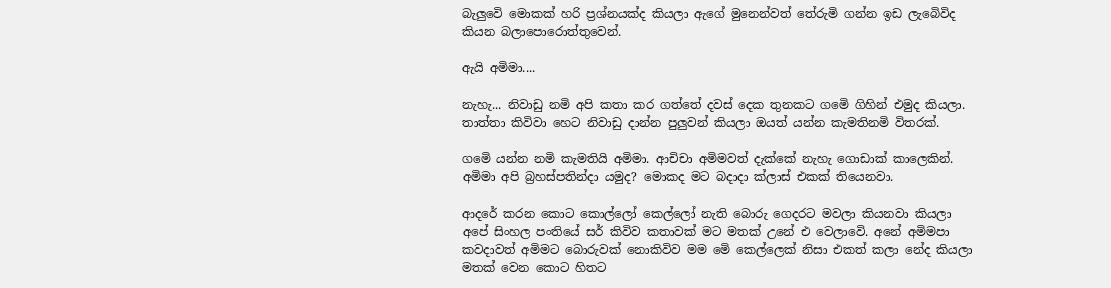බැලුවෙි මොකක් හරි ප්‍රශ්නයක්ද කියලා ඇගේ මුනෙන්වත් තේරුමි ගන්න ඉඩ ලැබෙිවිද කියන බලාපොරොත්තුවෙන්.

ඇයි අමිමා....

නැහැ... නිවාඩු නමි අපි කතා කර ගත්තේ දවස් දෙක තුනකට ගමෙි ගිහින් එමුද කියලා. තාත්තා කිවිවා හෙට නිවාඩු දාන්න පුලුවන් කියලා ඔයත් යන්න කැමතිනමි විතරක්.

ගමෙි යන්න නමි කැමතියි අමිමා. ආචිචා අමිමවත් දැක්කේ නැහැ ගොඩාක් කාලෙකින්. අමිමා අපි බ්‍රහස්පතින්දා යමුද? මොකද මට බදාදා ක්ලාස් එකක් තියෙනවා.

ආදරේ කරන කොට කොල්ලෝ කෙල්ලෝ නැති බොරු ගෙදරට මවලා කියනවා කියලා අපේ සිංහල පංතියේ සර් කිවිව කතාවක් මට මතක් උනේ එ වෙලාවෙි. අනේ අමිමපා කවදාවත් අමිමට බොරුවක් නොකිවිව මම මෙි කෙල්ලෙක් නිසා එකත් කලා නේද කියලා මතක් වෙන කොට හිතට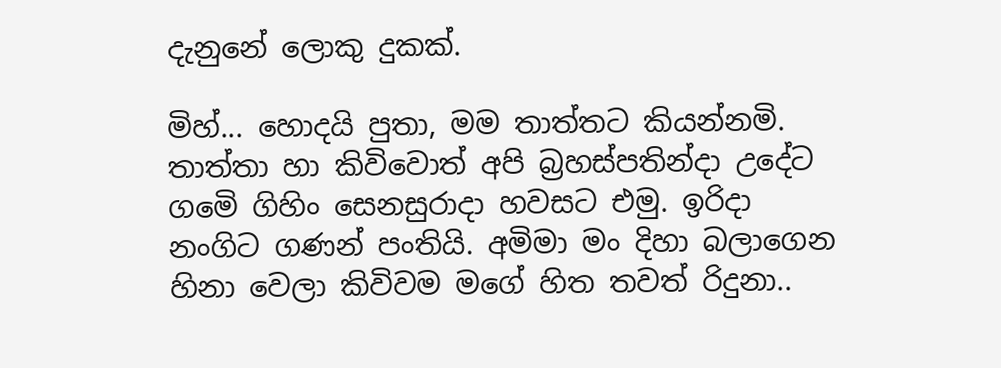දැනුනේ ලොකු දුකක්.

මිහ්... හොදයි පුතා, මම තාත්තට කියන්නමි. තාත්තා හා කිවිවොත් අපි බ්‍රහස්පතින්දා උදේට ගමෙි ගිහිං සෙනසුරාදා හවසට එමු. ඉරිදා නංගිට ගණන් පංතියි. අමිමා මං දිහා බලාගෙන හිනා වෙලා කිවිවම මගේ හිත තවත් රිදුනා..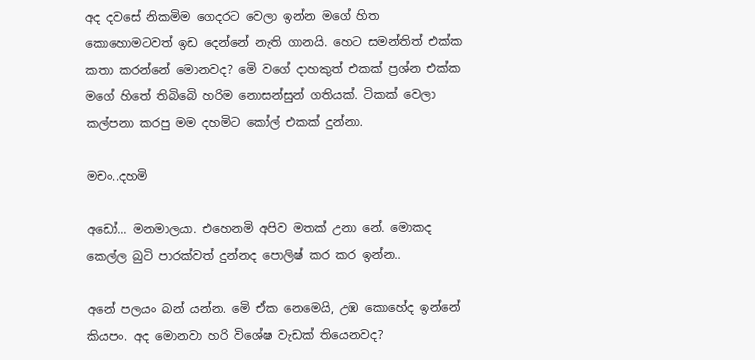අද දවසේ නිකමිම ගෙදරට වෙලා ඉන්න මගේ හිත කොහොමටවත් ඉඩ දෙන්නේ නැති ගානයි. හෙට සමන්තිත් එක්ක කතා කරන්නේ මොනවද? මෙි වගේ දාහකුත් එකක් ප්‍රශ්න එක්ක මගේ හිතේ තිබිබෙි හරිම නොසන්සුන් ගතියක්. ටිකක් වෙලා කල්පනා කරපු මම දහමිට කෝල් එකක් දුන්නා.

මචං..දහමි

අඩෝ... මනමාලයා. එහෙනමි අපිව මතක් උනා නේ. මොකද කෙල්ල බුටි පාරක්වත් දුන්නද පොලිෂ් කර කර ඉන්න..

අනේ පලයං බන් යන්න. මෙි ඒක නෙමෙයි, උඹ කොහේද ඉන්නේ කියපං. අද මොනවා හරි විශේෂ වැඩක් තියෙනවද?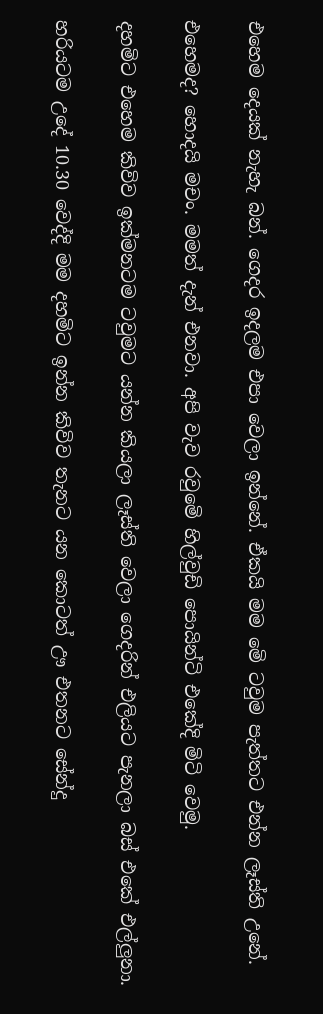එහෙම දෙයක් නැහැ බන්. ගෙදර ඉදලම එපා වෙලා ඉන්නේ. ඒකයි මම මෙි ටවුම පැත්තට එන්න ලෑස්ති උනේ.

එහෙමද? හොදයි මචං. මමත් දැන් එනවා. අපි වැව රවුමෙි හිල්වුඩි පොයින්ටි එකේදි මිටි වෙමු.

දහමිට එහෙම කිවිව ඉක්මනටම ටවුමට යන්න කියලා ලෑස්ති වෙලා ගෙදරින් එලියට පැනලා බස් එකේ එල්ලුනා.

හරියටම උදේ 10.30 වෙද්දි මම දහමිට ඉන්න කිවිව තැනට යන කොටත් ඌ එතනට සේන්දු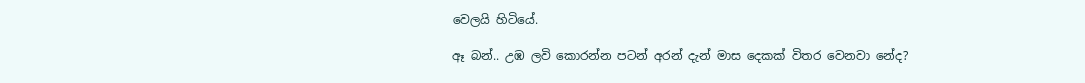වෙලයි හිටියේ.

ඈ බන්.. උඹ ලවි කොරන්න පටන් අරන් දැන් මාස දෙකක් විතර වෙනවා නේද?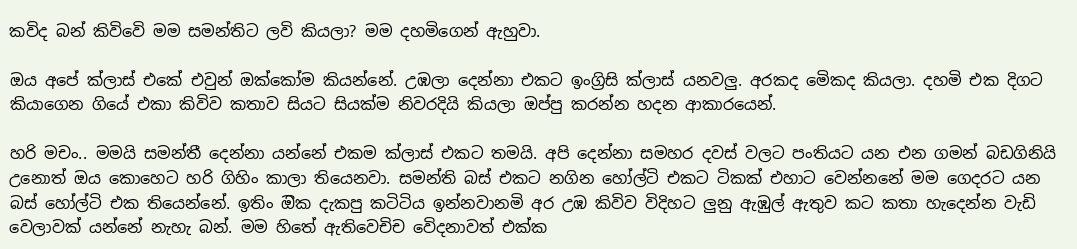කවිද බන් කිවිවෙි මම සමන්තිට ලවි කියලා? මම දහමිගෙන් ඇහුවා.

ඔය අපේ ක්ලාස් එකේ එවුන් ඔක්කෝම කියන්නේ. උඹලා දෙන්නා එකට ඉංග්‍රිසි ක්ලාස් යනවලු. අරකද මෙිකද කියලා. දහමි එක දිගට කියාගෙන ගියේ එකා කිවිව කතාව සියට සියක්ම නිවරදියි කියලා ඔප්පු කරන්න හදන ආකාරයෙන්.

හරි මචං.. මමයි සමන්තී දෙන්නා යන්නේ එකම ක්ලාස් එකට තමයි. අපි දෙන්නා සමහර දවස් වලට පංතියට යන එන ගමන් බඩගිනියි උනොත් ඔය කොහෙට හරි ගිහිං කාලා තියෙනවා. සමන්ති බස් එකට නගින හෝල්ටි එකට ටිකක් එහාට වෙන්නනේ මම ගෙදරට යන බස් හෝල්ටි එක තියෙන්නේ. ඉතිං ඔික දැකපු කටිටිය ඉන්නවානමි අර උඹ කිවිව විදිහට ලුනු ඇඹුල් ඇතුව කට කතා හැදෙන්න වැඩි වෙලාවක් යන්නේ නැහැ බන්. මම හිතේ ඇතිවෙචිච වෙිදනාවත් එක්ක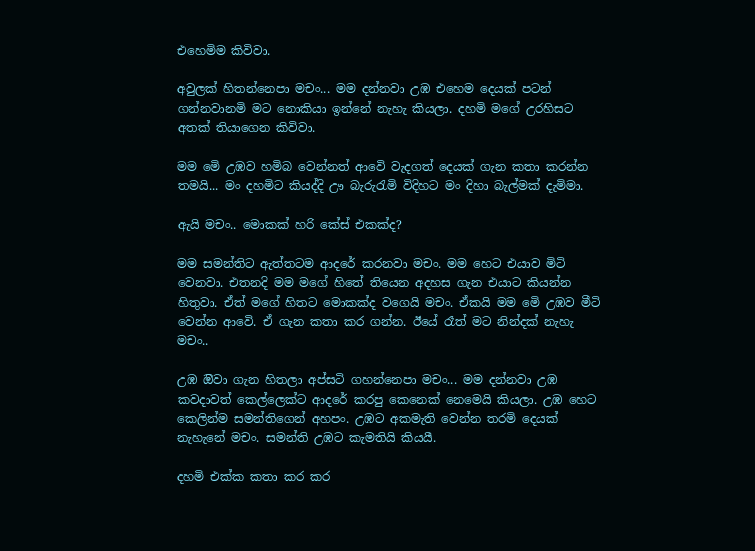එහෙමිම කිවිවා.

අවුලක් හිතන්නෙපා මචං... මම දන්නවා උඹ එහෙම දෙයක් පටන් ගන්නවානමි මට නොකියා ඉන්නේ නැහැ කියලා. දහමි මගේ උරහිසට අතක් තියාගෙන කිවිවා.

මම මෙි උඹව හමිබ වෙන්නත් ආවෙි වැදගත් දෙයක් ගැන කතා කරන්න තමයි... මං දහමිට කියද්දි ඌ බැරුරැමි විදිහට මං දිහා බැල්මක් දැමිමා.

ඇයි මචං.. මොකක් හරි කේස් එකක්ද?

මම සමන්තිට ඇත්තටම ආදරේ කරනවා මචං. මම හෙට එයාව මිටි වෙනවා. එතනදි මම මගේ හිතේ තියෙන අදහස ගැන එයාට කියන්න හිතුවා. ඒත් මගේ හිතට මොකක්ද වගෙයි මචං. ඒකයි මම මෙි උඹව මීටි වෙන්න ආවෙි. ඒ ගැන කතා කර ගන්න. ඊයේ රෑත් මට නින්දක් නැහැ මචං..

උඹ ඔිවා ගැන හිතලා අප්සටි ගහන්නෙපා මචං... මම දන්නවා උඹ කවදාවත් කෙල්ලෙක්ට ආදරේ කරපු කෙනෙක් නෙමෙයි කියලා. උඹ හෙට කෙලින්ම සමන්තිගෙන් අහපං. උඹට අකමැති වෙන්න තරමි දෙයක් නැහැනේ මචං. සමන්ති උඹට කැමතියි කියයී.

දහමි එක්ක කතා කර කර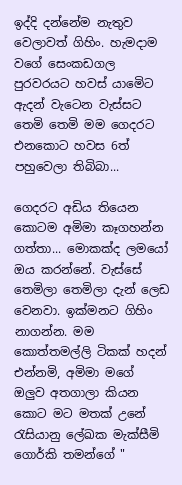ඉද්දි දන්නේම නැතුව වෙලාවත් ගිහිං. හැමදාම වගේ සෙංකඩගල පුරවරයට හවස් යාමෙිට ඇදන් වැටෙන වැස්සට තෙමි තෙමි මම ගෙදරට එනකොට හවස 6ත් පහුවෙලා තිබිබා...

ගෙදරට අඩිය තියෙන කොටම අමිමා කෑගහන්න ගත්තා... මොකක්ද ලමයෝ ඔය කරන්නේ. වැස්සේ තෙමිලා තෙමිලා දැන් ලෙඩ වෙනවා. ඉක්මනට ගිහිං නාගන්න. මම කොත්තමල්ලි ටිකක් හදන් එන්නමි, අමිමා මගේ ඔලුව අතගාලා කියන කොට මට මතක් උනේ රැසියානු ලේඛක මැක්සීමි ගොර්කි තමන්ගේ "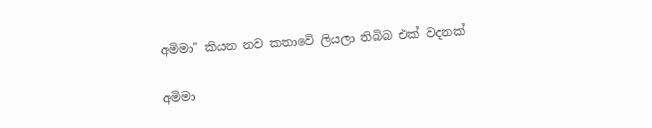අමිමා" කියන නව කතාවෙි ලියලා තිබිබ එක් වදනක්

අමිමා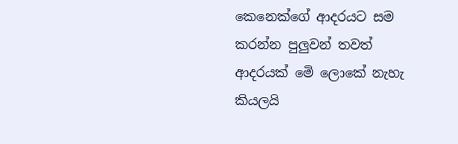කෙනෙක්ගේ ආදරයට සම කරන්න පුලුවන් තවත් ආදරයක් මෙි ලොකේ නැහැ කියලයි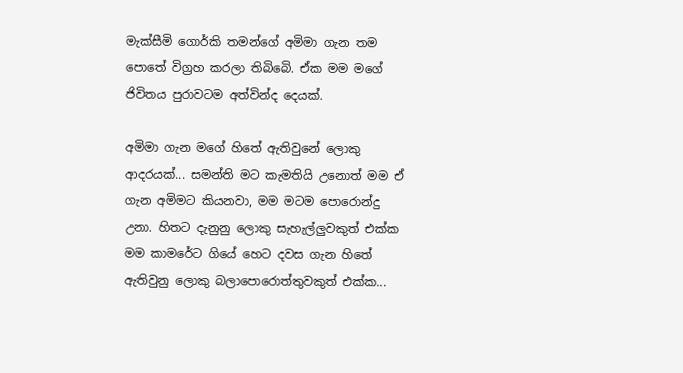මැක්සීමි ගොර්කි තමන්ගේ අමිමා ගැන තම පොතේ විග්‍රහ කරලා තිබිබෙි. ඒක මම මගේ ජිවිතය පුරාවටම අත්වින්ද දෙයක්.

අමිමා ගැන මගේ හිතේ ඇතිවුනේ ලොකු ආදරයක්... සමන්ති මට කැමතියි උනොත් මම ඒ ගැන අමිමට කියනවා, මම මටම පොරොන්දු උනා. හිතට දැනුනු ලොකු සැහැල්ලුවකුත් එක්ක මම කාමරේට ගියේ හෙට දවස ගැන හිතේ ඇතිවුනු ලොකු බලාපොරොත්තුවකුත් එක්ක...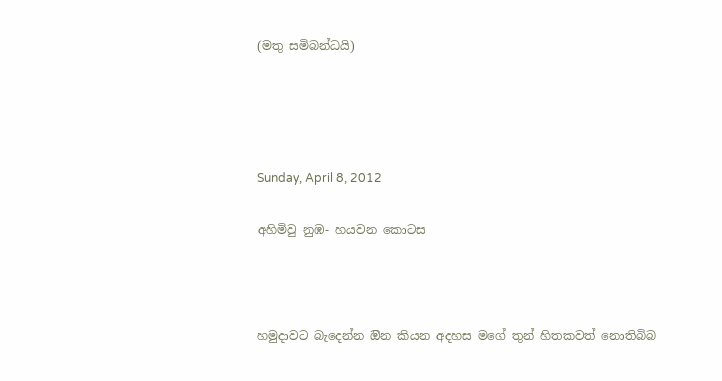(මතු සමිබන්ධයි)




Sunday, April 8, 2012

අහිමිවු නුඹ- හයවන කොටස



හමුදාවට බැදෙන්න ඔින කියන අදහස මගේ තුන් හිතකවත් නොතිබිබ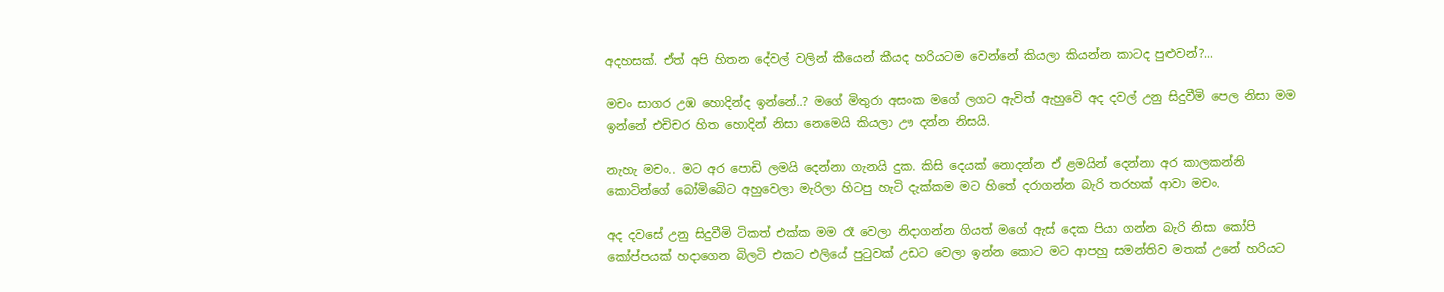අදහසක්. ඒත් අපි හිතන දේවල් වලින් කීයෙන් කීයද හරියටම වෙන්නේ කියලා කියන්න කාටද පුළුවන්?...

මචං සාගර උඹ හොදින්ද ඉන්නේ..? මගේ මිතුරා අසංක මගේ ලගට ඇවිත් ඇහුවෙි අද දවල් උනු සිදුවීමි පෙල නිසා මම ඉන්නේ එචිචර හිත හොදින් නිසා නෙමෙයි කියලා ඌ දන්න නිසයි.

නැහැ මචං.. මට අර පොඩි ලමයි දෙන්නා ගැනයි දුක. කිසි දෙයක් නොදන්න ඒ ළමයින් දෙන්නා අර කාලකන්නි කොටින්ගේ බෝමිබෙිට අහුවෙලා මැරිලා හිටපු හැටි දැක්කම මට හිතේ දරාගන්න බැරි තරහක් ආවා මචං.

අද දවසේ උනු සිදුවීමි ටිකත් එක්ක මම රෑ වෙලා නිදාගන්න ගියත් මගේ ඇස් දෙක පියා ගන්න බැරි නිසා කෝපි කෝප්පයක් හදාගෙන බිලටි එකට එලියේ පුටුවක් උඩට වෙලා ඉන්න කොට මට ආපහු සමන්තිව මතක් උනේ හරියට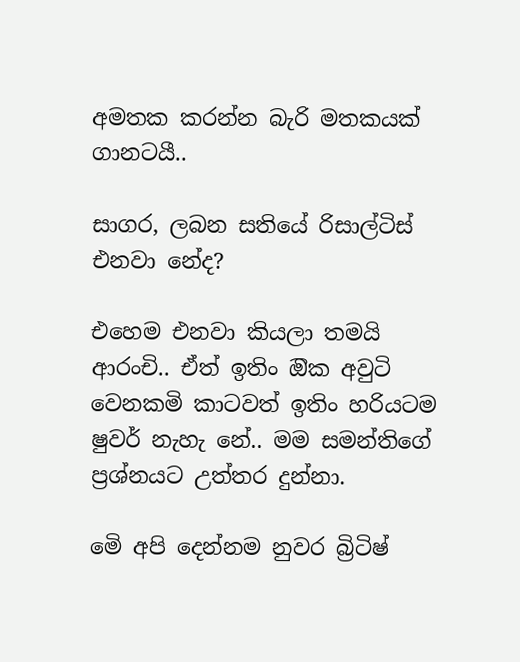අමතක කරන්න බැරි මතකයක් ගානටයී..

සාගර, ලබන සතියේ රිසාල්ටිස් එනවා නේද?

එහෙම එනවා කියලා තමයි ආරංචි.. ඒත් ඉතිං ඔික අවුටි වෙනකමි කාටවත් ඉතිං හරියටම ෂුවර් නැහැ නේ.. මම සමන්තිගේ ප්‍රශ්නයට උත්තර දුන්නා.

මෙි අපි දෙන්නම නුවර බ්‍රිටිෂ්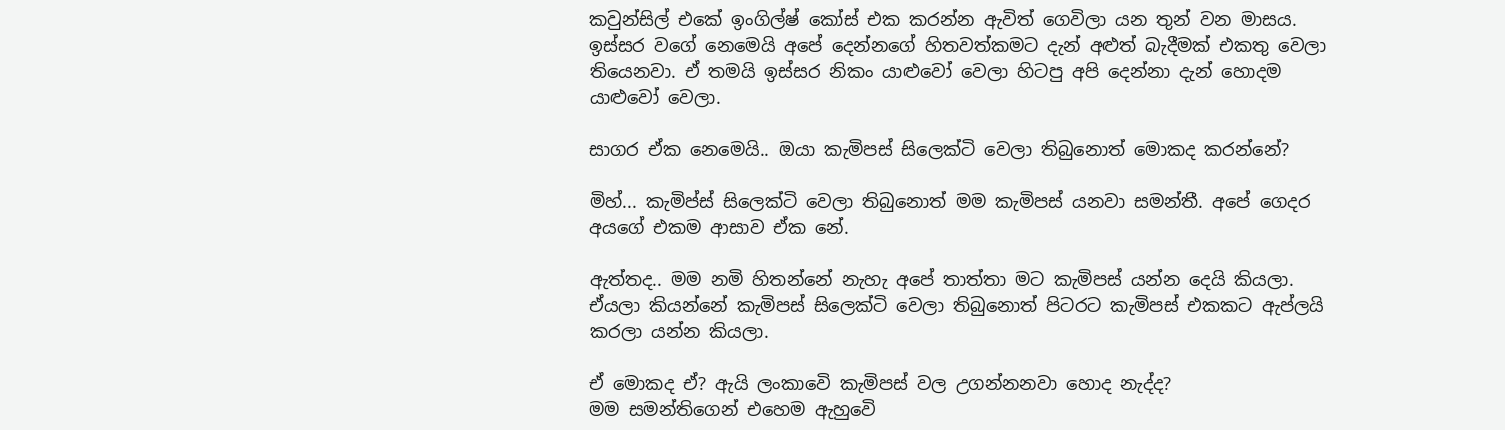කවුන්සිල් එකේ ඉංගිල්ෂ් කෝස් එක කරන්න ඇවිත් ගෙවිලා යන තුන් වන මාසය. ඉස්සර වගේ නෙමෙයි අපේ දෙන්නගේ හිතවත්කමට දැන් අළුත් බැදීමක් එකතු වෙලා තියෙනවා. ඒ තමයි ඉස්සර නිකං යාළුවෝ වෙලා හිටපු අපි දෙන්නා දැන් හොදම යාළුවෝ වෙලා.

සාගර ඒක නෙමෙයි.. ඔයා කැමිපස් සිලෙක්ටි වෙලා තිබුනොත් මොකද කරන්නේ?

මිහ්... කැමිප්ස් සිලෙක්ටි වෙලා තිබුනොත් මම කැමිපස් යනවා සමන්තී. අපේ ගෙදර අයගේ එකම ආසාව ඒක නේ.

ඇත්තද.. මම නමි හිතන්නේ නැහැ අපේ තාත්තා මට කැමිපස් යන්න දෙයි කියලා. ඒයලා කියන්නේ කැමිපස් සිලෙක්ටි වෙලා තිබුනොත් පිටරට කැමිපස් එකකට ඇප්ලයි කරලා යන්න කියලා.

ඒ මොකද ඒ? ඇයි ලංකාවෙි කැමිපස් වල උගන්නනවා හොද නැද්ද?
මම සමන්තිගෙන් එහෙම ඇහුවෙි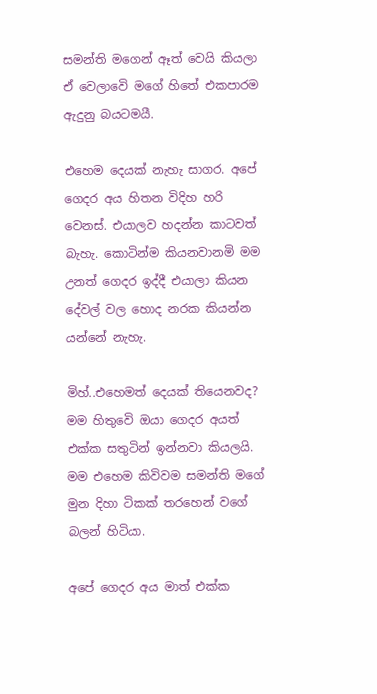සමන්ති මගෙන් ඈත් වෙයි කියලා ඒ වෙලාවෙි මගේ හිතේ එකපාරම ඇදුනු බයටමයී.

එහෙම දෙයක් නැහැ සාගර. අපේ ගෙදර අය හිතන විදිහ හරි වෙනස්. එයාලව හදන්න කාටවත් බැහැ. කොටින්ම කියනවානමි මම උනත් ගෙදර ඉද්දී එයාලා කියන දේවල් වල හොද නරක කියන්න යන්නේ නැහැ.

මිහ්..එහෙමත් දෙයක් තියෙනවද? මම හිතුවෙි ඔයා ගෙදර අයත් එක්ක සතුටින් ඉන්නවා කියලයි.
මම එහෙම කිවිවම සමන්ති මගේ මුන දිහා ටිකක් තරහෙන් වගේ බලන් හිටියා.

අපේ ගෙදර අය මාත් එක්ක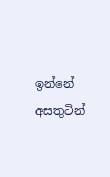ඉන්නේ අසතුටින්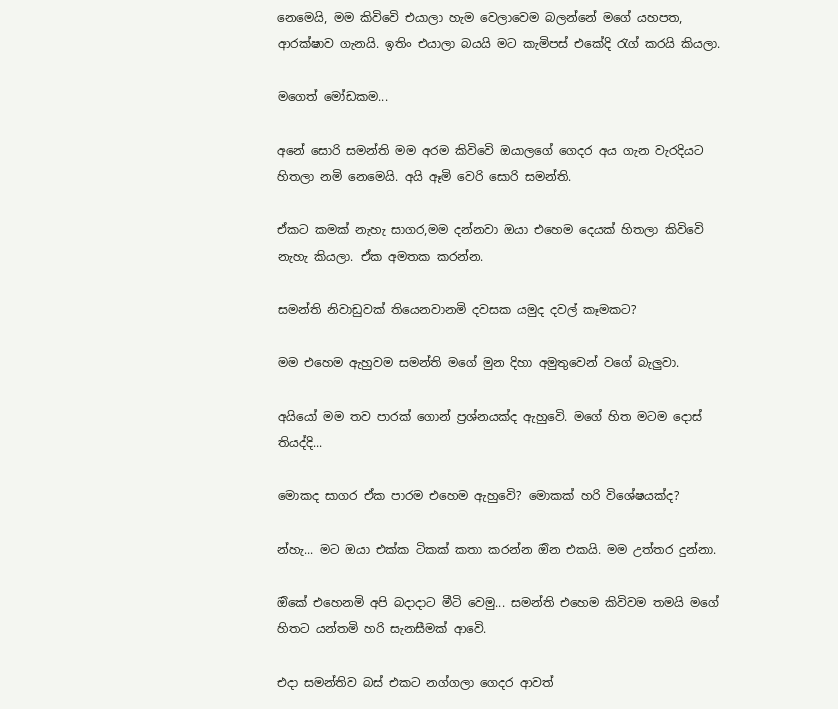නෙමෙයි, මම කිවිවෙි එයාලා හැම වෙලාවෙම බලන්නේ මගේ යහපත, ආරක්ෂාව ගැනයි. ඉතිං එයාලා බයයි මට කැමිපස් එකේදි රැග් කරයි කියලා.

මගෙත් මෝඩකම...

අනේ සොරි සමන්ති මම අරම කිවිවෙි ඔයාලගේ ගෙදර අය ගැන වැරදියට හිතලා නමි නෙමෙයි. අයි ඈමි වෙරි සොරි සමන්ති.

ඒකට කමක් නැහැ සාගර,මම දන්නවා ඔයා එහෙම දෙයක් හිතලා කිවිවෙි නැහැ කියලා. ඒක අමතක කරන්න.

සමන්ති නිවාඩුවක් තියෙනවානමි දවසක යමුද දවල් කෑමකට?

මම එහෙම ඇහුවම සමන්ති මගේ මුන දිහා අමුතුවෙන් වගේ බැලුවා.

අයියෝ මම තව පාරක් ගොන් ප්‍රශ්නයක්ද ඇහුවෙි. මගේ හිත මටම දොස් තියද්දි...

මොකද සාගර ඒක පාරම එහෙම ඇහුවෙි? මොකක් හරි විශේෂයක්ද?

න්හැ... මට ඔයා එක්ක ටිකක් කතා කරන්න ඔින එකයි. මම උත්තර දුන්නා.

ඔිකේ එහෙනමි අපි බදාදාට මීටි වෙමු... සමන්ති එහෙම කිවිවම තමයි මගේ හිතට යන්තමි හරි සැනසීමක් ආවෙි.

එදා සමන්තිව බස් එකට නග්ගලා ගෙදර ආවත්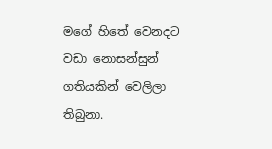මගේ හිතේ වෙනදට වඩා නොසන්සුන් ගතියකින් වෙලිලා තිබුනා.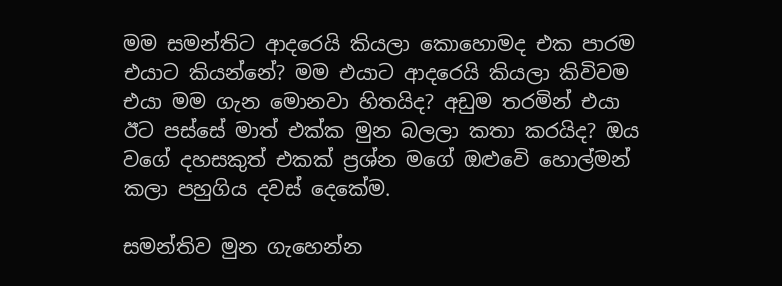මම සමන්තිට ආදරෙයි කියලා කොහොමද එක පාරම එයාට කියන්නේ? මම එයාට ආදරෙයි කියලා කිවිවම එයා මම ගැන මොනවා හිතයිද? අඩුම තරමින් එයා ඊට පස්සේ මාත් එක්ක මුන බලලා කතා කරයිද? ඔය වගේ දහසකුත් එකක් ප්‍රශ්න මගේ ඔළුවෙි හොල්මන් කලා පහුගිය දවස් දෙකේම.

සමන්තිව මුන ගැහෙන්න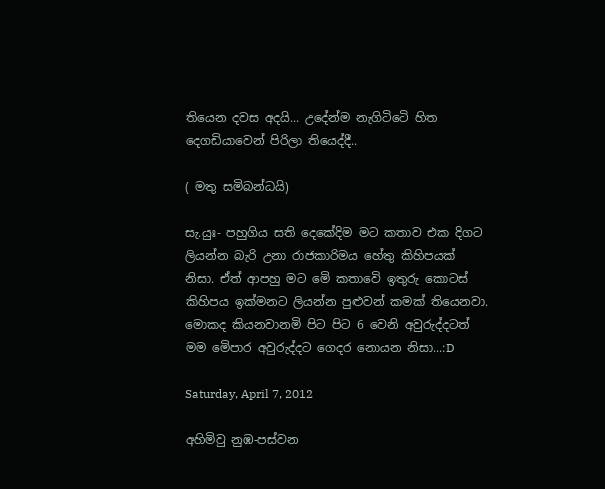තියෙන දවස අදයි... උදේන්ම නැගිටිටෙි හිත දෙගඩියාවෙන් පිරිලා තියෙද්දී..

( මතු සමිබන්ධයි)

සැ.යුඃ- පහුගිය සති දෙකේදිම මට කතාව එක දිගට ලියන්න බැරි උනා රාජකාරිමය හේතු කිහිපයක් නිසා. ඒත් ආපහු මට මෙි කතාවෙි ඉතුරු කොටස් කිහිපය ඉක්මනට ලියන්න පුළුවන් කමක් තියෙනවා. මොකද කියනවානමි පිට පිට 6 වෙනි අවුරුද්දටත් මම මෙිපාර අවුරුද්දට ගෙදර නොයන නිසා...:D

Saturday, April 7, 2012

අහිමිවු නුඹ-පස්වන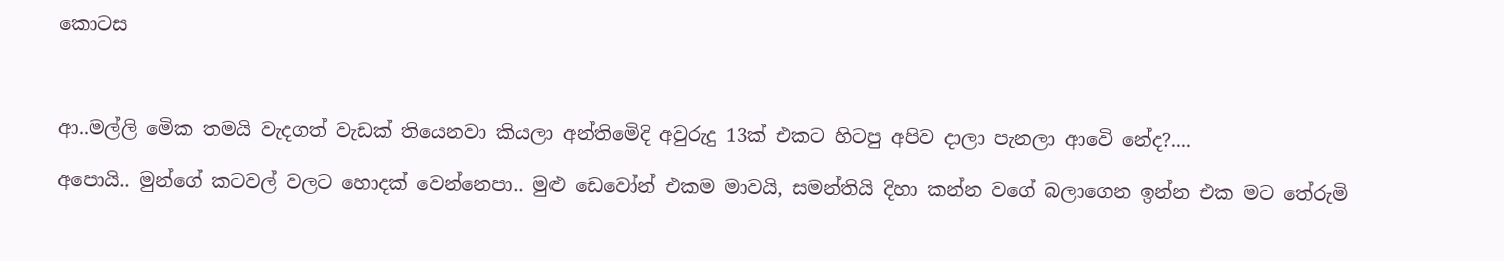කොටස



ආ..මල්ලි මෙික තමයි වැදගත් වැඩක් තියෙනවා කියලා අන්තිමෙිදි අවුරුදු 13ක් එකට හිටපු අපිව දාලා පැනලා ආවෙි නේද?....

අපොයි.. මුන්ගේ කටවල් වලට හොදක් වෙන්නෙපා.. මුළු ඩෙවෝන් එකම මාවයි, සමන්තියි දිහා කන්න වගේ බලාගෙන ඉන්න එක මට තේරුමි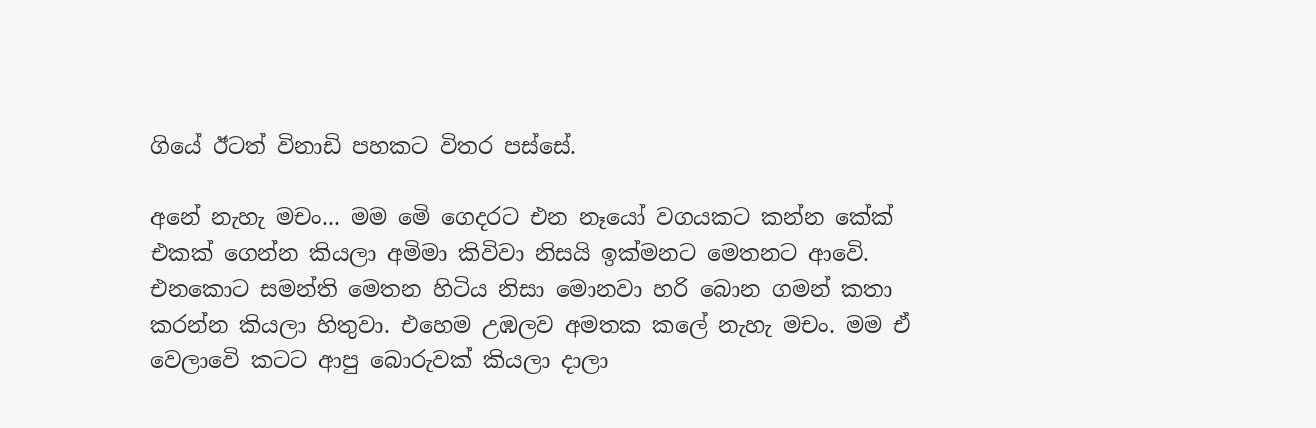ගියේ ඊටත් විනාඩි පහකට විතර පස්සේ.

අනේ නැහැ මචං... මම මෙි ගෙදරට එන නෑයෝ වගයකට කන්න කේක් එකක් ගෙන්න කියලා අමිමා කිවිවා නිසයි ඉක්මනට මෙතනට ආවෙි. එනකොට සමන්ති මෙතන හිටිය නිසා මොනවා හරි බොන ගමන් කතා කරන්න කියලා හිතුවා. එහෙම උඹලව අමතක කලේ නැහැ මචං. මම ඒ වෙලාවෙි කටට ආපු බොරුවක් කියලා දාලා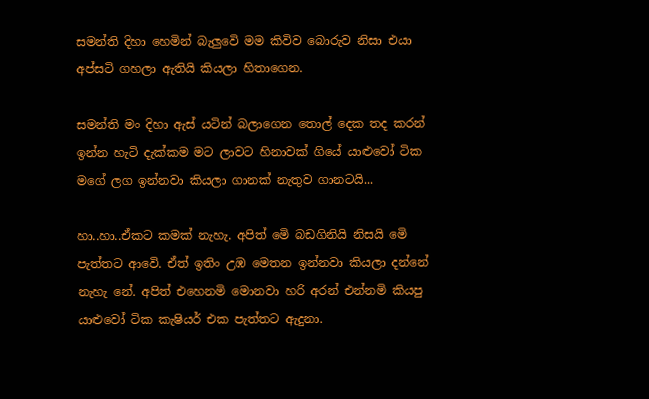සමන්ති දිහා හෙමින් බැලුවෙි මම කිවිව බොරුව නිසා එයා අප්සටි ගහලා ඇතියි කියලා හිතාගෙන.

සමන්ති මං දිහා ඇස් යටින් බලාගෙන තොල් දෙක තද කරන් ඉන්න හැටි දැක්කම මට ලාවට හිනාවක් ගියේ යාළුවෝ ටික මගේ ලග ඉන්නවා කියලා ගානක් නැතුව ගානටයි...

හා..හා..ඒකට කමක් නැහැ. අපිත් මෙි බඩගිනියි නිසයි මෙි පැත්තට ආවෙි. ඒත් ඉතිං උඹ මෙතන ඉන්නවා කියලා දන්නේ නැහැ නේ. අපිත් එහෙනමි මොනවා හරි අරන් එන්නමි කියපු යාළුවෝ ටික කැෂියර් එක පැත්තට ඇදුනා.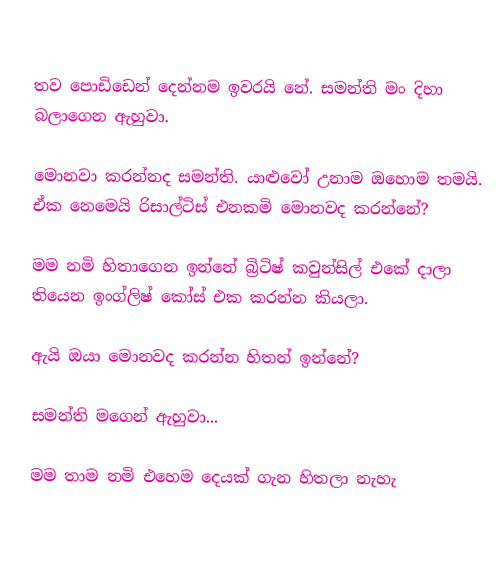තව පොඩිඩෙන් දෙන්නම ඉවරයි නේ. සමන්ති මං දිහා බලාගෙන ඇහුවා.

මොනවා කරන්නද සමන්ති. යාළුවෝ උනාම ඔහොම තමයි. ඒක නෙමෙයි රිසාල්ටිස් එනකමි මොනවද කරන්නේ?

මම නමි හිතාගෙන ඉන්නේ බ්‍රිටිෂ් කවුන්සිල් එකේ දාලා තියෙන ඉංග්ලිෂ් කෝස් එක කරන්න කියලා.

ඇයි ඔයා මොනවද කරන්න හිතන් ඉන්නේ?

සමන්ති මගෙන් ඇහුවා...

මම තාම නමි එහෙම දෙයක් ගැන හිතලා නැහැ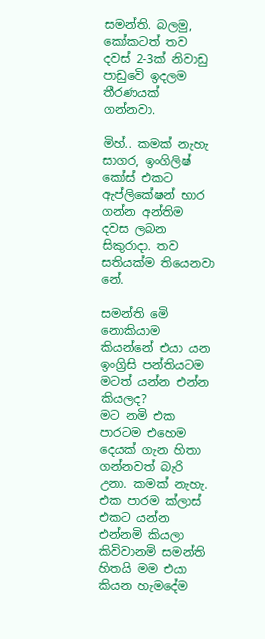සමන්ති. බලමු, කෝකටත් තව දවස් 2-3ක් නිවාඩු පාඩුවෙි ඉදලම තීරණයක් ගන්නවා.

මිහ්.. කමක් නැහැ සාගර, ඉංගිලිෂ් කෝස් එකට ඇප්ලිකේෂන් භාර ගන්න අන්තිම දවස ලබන සිකුරාදා. තව සතියක්ම තියෙනවා නේ.

සමන්ති මෙි නොකියාම කියන්නේ එයා යන ඉංග්‍රිසි පන්තියටම මටත් යන්න එන්න කියලද?
මට නමි එක පාරටම එහෙම දෙයක් ගැන හිතා ගන්නවත් බැරි උනා. කමක් නැහැ. එක පාරම ක්ලාස් එකට යන්න එන්නමි කියලා කිවිවානමි සමන්ති හිතයි මම එයා කියන හැමදේම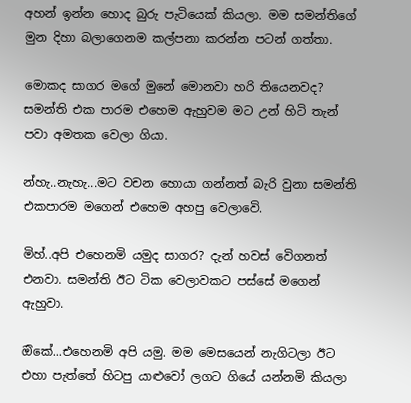අහන් ඉන්න හොද බුරු පැටියෙක් කියලා. මම සමන්තිගේ මුන දිහා බලාගෙනම කල්පනා කරන්න පටන් ගත්තා.

මොකද සාගර මගේ මුනේ මොනවා හරි තියෙනවද? සමන්ති එක පාරම එහෙම ඇහුවම මට උන් හිටි තැන් පවා අමතක වෙලා ගියා.

න්හැ..නැහැ...මට වචන හොයා ගන්නත් බැරි වුනා සමන්ති එකපාරම මගෙන් එහෙම අහපු වෙලාවෙි.

මිහ්..අපි එහෙනමි යමුද සාගර? දැන් හවස් වෙිගනත් එනවා. සමන්ති ඊට ටික වෙලාවකට පස්සේ මගෙන් ඇහුවා.

ඔිකේ...එහෙනමි අපි යමු. මම මෙසයෙන් නැගිටලා ඊට එහා පැත්තේ හිටපු යාළුවෝ ලගට ගියේ යන්නමි කියලා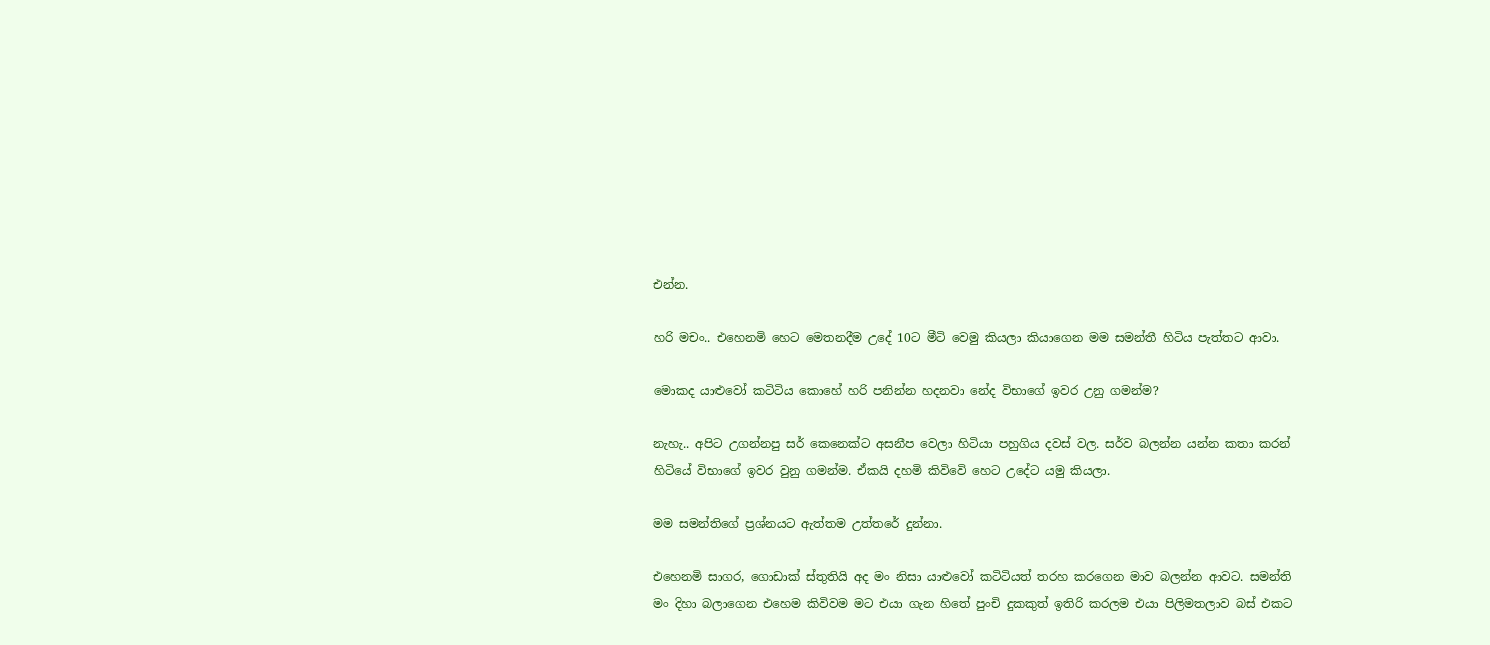එන්න.

හරි මචං.. එහෙනමි හෙට මෙතනදීම උදේ 10ට මීටි වෙමු කියලා කියාගෙන මම සමන්තී හිටිය පැත්තට ආවා.

මොකද යාළුවෝ කටිටිය කොහේ හරි පනින්න හදනවා නේද විභාගේ ඉවර උනු ගමන්ම?

නැහැ.. අපිට උගන්නපු සර් කෙනෙක්ට අසනීප වෙලා හිටියා පහුගිය දවස් වල. සර්ව බලන්න යන්න කතා කරන් හිටියේ විභාගේ ඉවර වුනු ගමන්ම. ඒකයි දහමි කිවිවෙි හෙට උදේට යමු කියලා.

මම සමන්තිගේ ප්‍රශ්නයට ඇත්තම උත්තරේ දුන්නා.

එහෙනමි සාගර, ගොඩාක් ස්තුතියි අද මං නිසා යාළුවෝ කටිටියත් තරහ කරගෙන මාව බලන්න ආවට. සමන්ති මං දිහා බලාගෙන එහෙම කිවිවම මට එයා ගැන හිතේ පුංචි දුකකුත් ඉතිරි කරලම එයා පිලිමතලාව බස් එකට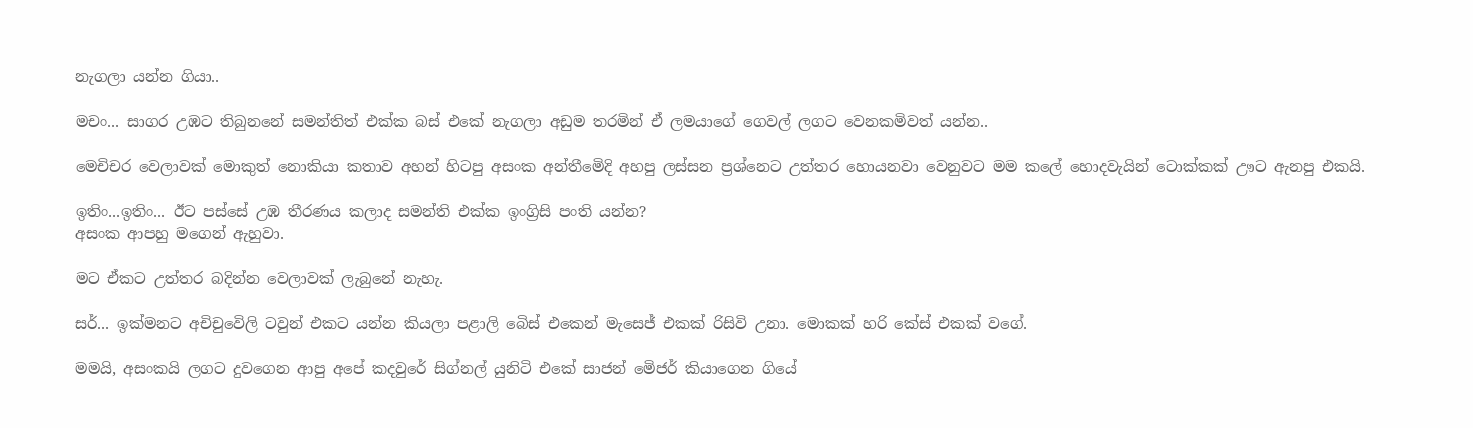නැගලා යන්න ගියා..

මචං... සාගර උඹට තිබුනනේ සමන්තිත් එක්ක බස් එකේ නැගලා අඩුම තරමින් ඒ ලමයාගේ ගෙවල් ලගට වෙනකමිවත් යන්න..

මෙචිචර වෙලාවක් මොකුත් නොකියා කතාව අහන් හිටපු අසංක අන්තීමෙිදි අහපු ලස්සන ප්‍රශ්නෙට උත්තර හොයනවා වෙනුවට මම කලේ හොදවැයින් ටොක්කක් ඌට ඇනපු එකයි.

ඉතිං...ඉතිං... ඊට පස්සේ උඹ තීරණය කලාද සමන්ති එක්ක ඉංග්‍රිසි පංති යන්න?
අසංක ආපහු මගෙන් ඇහුවා.

මට ඒකට උත්තර බදින්න වෙලාවක් ලැබුනේ නැහැ.

සර්... ඉක්මනට අචිචුවෙිලි ටවුන් එකට යන්න කියලා පළාලි බෙිස් එකෙන් මැසෙජ් එකක් රිසිවි උනා. මොකක් හරි කේස් එකක් වගේ.

මමයි, අසංකයි ලගට දුවගෙන ආපු අපේ කදවුරේ සිග්නල් යුනිටි එකේ සාජන් මෙිජර් කියාගෙන ගියේ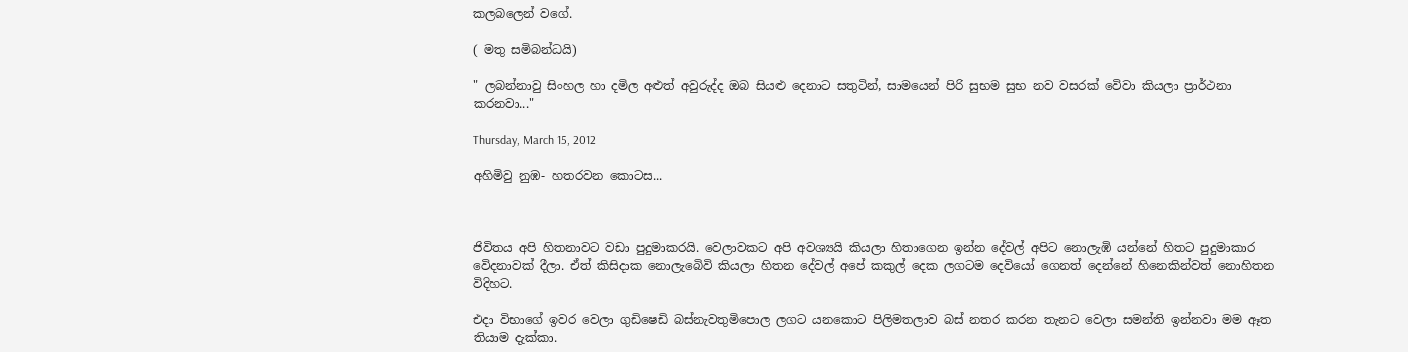කලබලෙන් වගේ.

( මතු සමිබන්ධයි)

" ලබන්නාවු සිංහල හා දමිල අළුත් අවුරුද්ද ඔබ සියළු දෙනාට සතුටින්, සාමයෙන් පිරි සුභම සුභ නව වසරක් වෙිවා කියලා ප්‍රාර්ථනා කරනවා..."

Thursday, March 15, 2012

අහිමිවු නුඹ- හතරවන කොටස...



ජිවිතය අපි හිතනාවට වඩා පුදුමාකරයි. වෙලාවකට අපි අවශ්‍යයි කියලා හිතාගෙන ඉන්න දේවල් අපිට නොලැඹි යන්නේ හිතට පුදුමාකාර වෙිදනාවක් දීලා. ඒත් කිසිදාක නොලැබෙිවි කියලා හිතන දේවල් අපේ කකුල් දෙක ලගටම දෙවියෝ ගෙනත් දෙන්නේ හිනෙකින්වත් නොහිතන විදිහට.

එදා විභාගේ ඉවර වෙලා ගුඩිෂෙඩි බස්නැවතුමිපොල ලගට යනකොට පිලිමතලාව බස් නතර කරන තැනට වෙලා සමන්ති ඉන්නවා මම ඈත තියාම දැක්කා.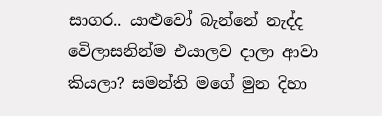සාගර.. යාළුවෝ බැන්නේ නැද්ද වෙිලාසනින්ම එයාලව දාලා ආවා කියලා? සමන්ති මගේ මුන දිහා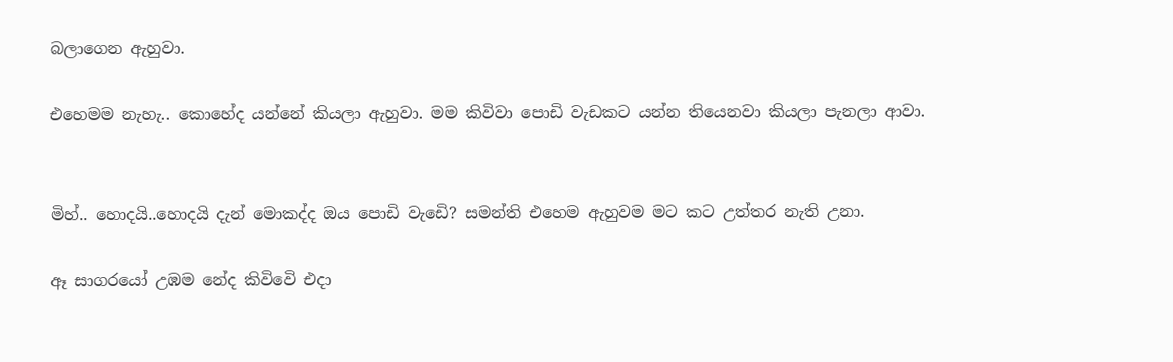බලාගෙන ඇහුවා.

එහෙමම නැහැ.. කොහේද යන්නේ කියලා ඇහුවා. මම කිවිවා පොඩි වැඩකට යන්න තියෙනවා කියලා පැනලා ආවා.


මිහ්.. හොදයි..හොදයි දැන් මොකද්ද ඔය පොඩි වැඩෙි? සමන්ති එහෙම ඇහුවම මට කට උත්තර නැති උනා.

ඈ සාගරයෝ උඹම නේද කිවිවෙි එදා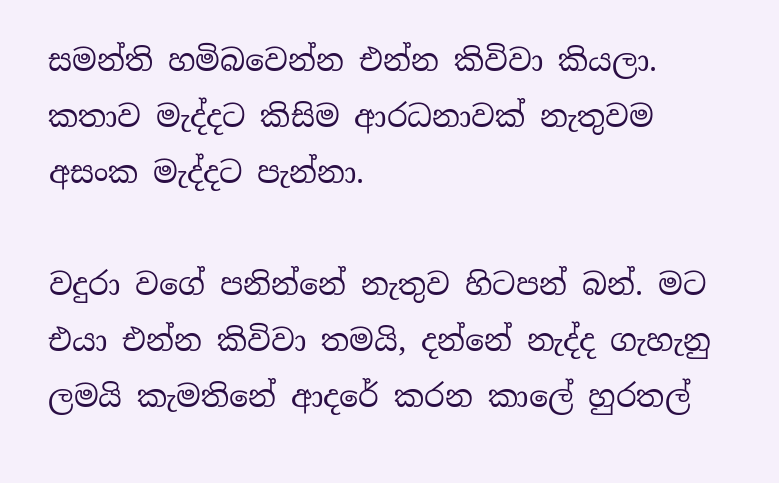සමන්ති හමිබවෙන්න එන්න කිවිවා කියලා. කතාව මැද්දට කිසිම ආරධනාවක් නැතුවම අසංක මැද්දට පැන්නා.

වදුරා වගේ පනින්නේ නැතුව හිටපන් බන්. මට එයා එන්න කිවිවා තමයි, දන්නේ නැද්ද ගැහැනු ලමයි කැමතිනේ ආදරේ කරන කාලේ හුරතල්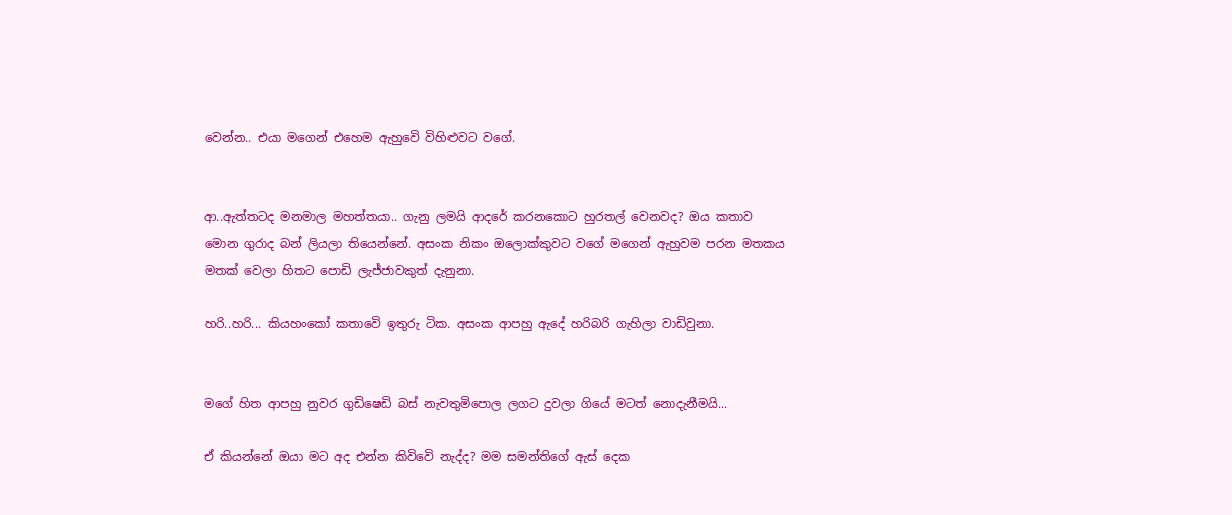වෙන්න.. එයා මගෙන් එහෙම ඇහුවෙි විහිළුවට වගේ.


ආ..ඇත්තටද මනමාල මහත්තයා.. ගැනු ලමයි ආදරේ කරනකොට හුරතල් වෙනවද? ඔය කතාව මොන ගුරාද බන් ලියලා තියෙන්නේ. අසංක නිකං ඔලොක්කුවට වගේ මගෙන් ඇහුවම පරන මතකය මතක් වෙලා හිතට පොඩි ලැජ්ජාවකුත් දැනුනා.

හරි..හරි... කියහංකෝ කතාවෙි ඉතුරු ටික. අසංක ආපහු ඇදේ හරිබරි ගැහිලා වාඩිවුනා.


මගේ හිත ආපහු නුවර ගුඩිෂෙඩි බස් නැවතුමිපොල ලගට දුවලා ගියේ මටත් නොදැනීමයි...

ඒ කියන්නේ ඔයා මට අද එන්න කිවිවෙි නැද්ද? මම සමන්තිගේ ඇස් දෙක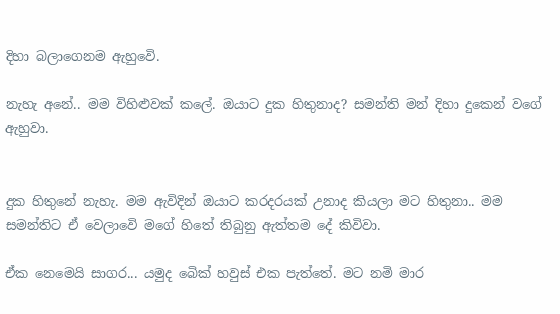දිහා බලාගෙනම ඇහුවෙි.

නැහැ අනේ.. මම විහිළුවක් කලේ. ඔයාට දුක හිතුනාද? සමන්ති මන් දිහා දුකෙන් වගේ ඇහුවා.


දුක හිතුනේ නැහැ. මම ඇවිදින් ඔයාට කරදරයක් උනාද කියලා මට හිතුනා.. මම සමන්තිට ඒ වෙලාවෙි මගේ හිතේ තිබුනු ඇත්තම දේ කිවිවා.

ඒක නෙමෙයි සාගර... යමුද බෙික් හවුස් එක පැත්තේ. මට නමි මාර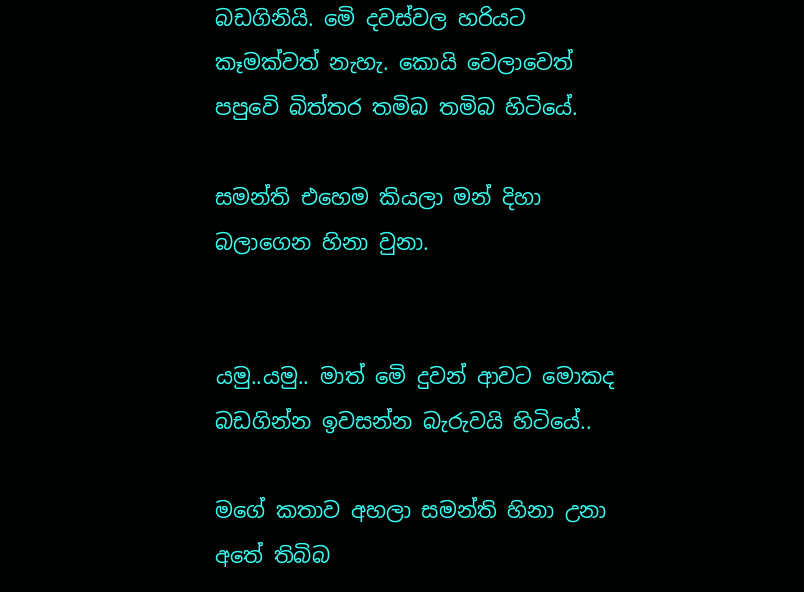බඩගිනියි. මෙි දවස්වල හරියට කෑමක්වත් නැහැ. කොයි වෙලාවෙත් පපුවෙි බිත්තර තමිබ තමිබ හිටියේ.

සමන්ති එහෙම කියලා මන් දිහා බලාගෙන හිනා වුනා.


යමු..යමු.. මාත් මෙි දුවන් ආවට මොකද බඩගින්න ඉවසන්න බැරුවයි හිටියේ..

මගේ කතාව අහලා සමන්ති හිනා උනා අතේ තිබිබ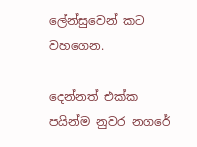ලේන්සුවෙන් කට වහගෙන.

දෙන්නත් එක්ක පයින්ම නුවර නගරේ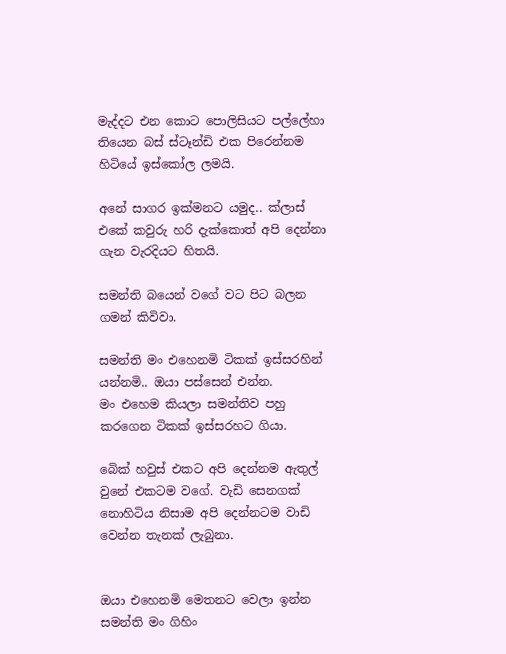මැද්දට එන කොට පොලිසියට පල්ලේහා තියෙන බස් ස්ටෑන්ඩි එක පිරෙන්නම හිටියේ ඉස්කෝල ලමයි.

අනේ සාගර ඉක්මනට යමුද.. ක්ලාස් එකේ කවුරු හරි දැක්කොත් අපි දෙන්නා ගැන වැරදියට හිතයි.

සමන්ති බයෙන් වගේ වට පිට බලන ගමන් කිවිවා.

සමන්ති මං එහෙනමි ටිකක් ඉස්සරහින් යන්නමි.. ඔයා පස්සෙන් එන්න.
මං එහෙම කියලා සමන්තිව පහු කරගෙන ටිකක් ඉස්සරහට ගියා.

බෙික් හවුස් එකට අපි දෙන්නම ඇතුල් වුනේ එකටම වගේ. වැඩි සෙනගක් නොහිටිය නිසාම අපි දෙන්නටම වාඩි වෙන්න තැනක් ලැබුනා.


ඔයා එහෙනමි මෙතනට වෙලා ඉන්න සමන්ති මං ගිහිං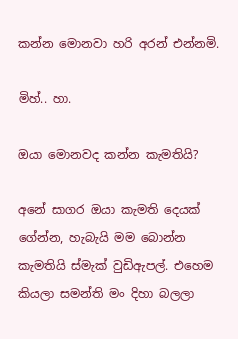කන්න මොනවා හරි අරන් එන්නමි.

මිහ්.. හා.

ඔයා මොනවද කන්න කැමතියි?

අනේ සාගර ඔයා කැමති දෙයක් ගේන්න, හැබැයි මම බොන්න කැමතියි ස්මැක් වුඩිඇපල්. එහෙම කියලා සමන්ති මං දිහා බලලා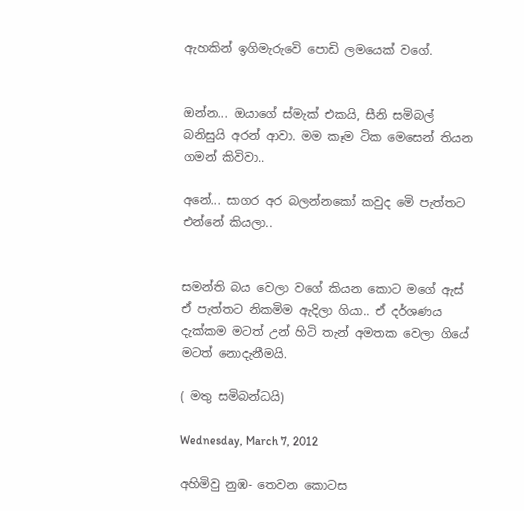ඇහකින් ඉගිමැරුවෙි පොඩි ලමයෙක් වගේ.


ඔන්න... ඔයාගේ ස්මැක් එකයි, සීනි සමිබල් බනිසුයි අරන් ආවා. මම කෑම ටික මෙසෙන් තියන ගමන් කිවිවා..

අනේ... සාගර අර බලන්නකෝ කවුද මෙි පැත්තට එන්නේ කියලා..


සමන්ති බය වෙලා වගේ කියන කොට මගේ ඇස් ඒ පැත්තට නිකමිම ඇදිලා ගියා.. ඒ දර්ශණය දැක්කම මටත් උන් හිටි තැන් අමතක වෙලා ගියේ මටත් නොදැනීමයි.

( මතු සමිබන්ධයි)

Wednesday, March 7, 2012

අහිමිවු නුඹ- තෙවන කොටස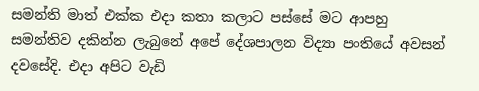සමන්ති මාත් එක්ක එදා කතා කලාට පස්සේ මට ආපහු සමන්තිව දකින්න ලැබුනේ අපේ දේශපාලන විද්‍යා පංතියේ අවසන් දවසේදි. එදා අපිට වැඩි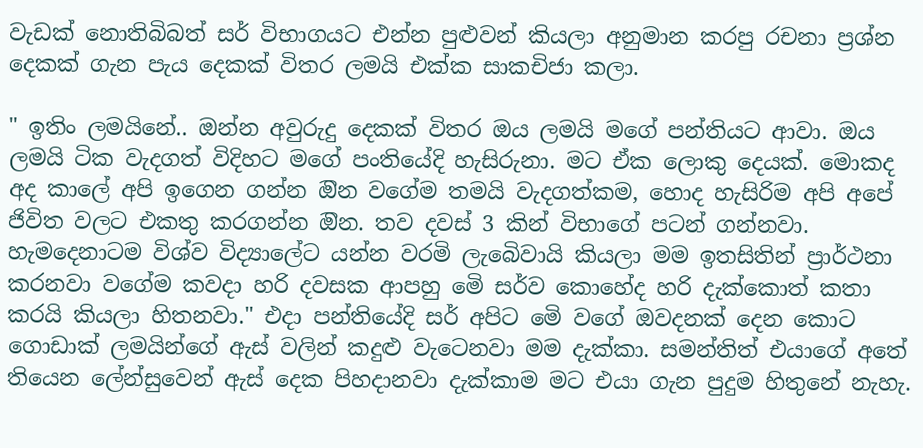වැඩක් නොතිබිබත් සර් විභාගයට එන්න පුළුවන් කියලා අනුමාන කරපු රචනා ප්‍රශ්න දෙකක් ගැන පැය දෙකක් විතර ලමයි එක්ක සාකචිජා කලා.

" ඉතිං ලමයිනේ.. ඔන්න අවුරුදු දෙකක් විතර ඔය ලමයි මගේ පන්තියට ආවා. ඔය ලමයි ටික වැදගත් විදිහට මගේ පංතියේදි හැසිරුනා. මට ඒක ලොකු දෙයක්. මොකද අද කාලේ අපි ඉගෙන ගන්න ඔින වගේම තමයි වැදගත්කම, හොද හැසිරිම අපි අපේ ජිවිත වලට එකතු කරගන්න ඔින. තව දවස් 3 කින් විභාගේ පටන් ගන්නවා. හැමදෙනාටම විශ්ව විද්‍යාලේට යන්න වරමි ලැබෙිවායි කියලා මම ඉතසිතින් ප්‍රාර්ථනා කරනවා වගේම කවදා හරි දවසක ආපහු මෙි සර්ව කොහේද හරි දැක්කොත් කතා කරයි කියලා හිතනවා." එදා පන්තියේදි සර් අපිට මෙි වගේ ඔවදනක් දෙන කොට ගොඩාක් ලමයින්ගේ ඇස් වලින් කදුළු වැටෙනවා මම දැක්කා. සමන්තිත් එයාගේ අතේ තියෙන ලේන්සුවෙන් ඇස් දෙක පිහදානවා දැක්කාම මට එයා ගැන පුදුම හිතුනේ නැහැ.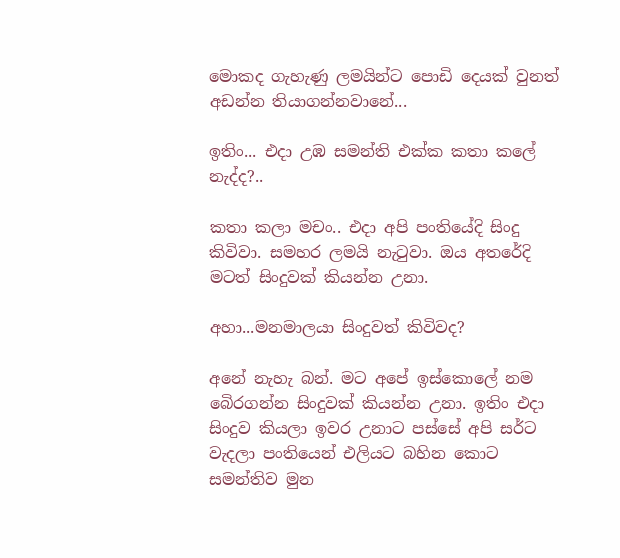මොකද ගැහැණු ලමයින්ට පොඩි දෙයක් වුනත් අඩන්න තියාගන්නවානේ...

ඉතිං... එදා උඹ සමන්ති එක්ක කතා කලේ නැද්ද?..

කතා කලා මචං.. එදා අපි පංතියේදි සිංදු කිවිවා. සමහර ලමයි නැටුවා. ඔය අතරේදි මටත් සිංදුවක් කියන්න උනා.

අහා...මනමාලයා සිංදුවත් කිවිවද?

අනේ නැහැ බන්. මට අපේ ඉස්කොලේ නම බෙිරගන්න සිංදුවක් කියන්න උනා. ඉතිං එදා සිංදුව කියලා ඉවර උනාට පස්සේ අපි සර්ට වැදලා පංතියෙන් එලියට බහින කොට සමන්තිව මුන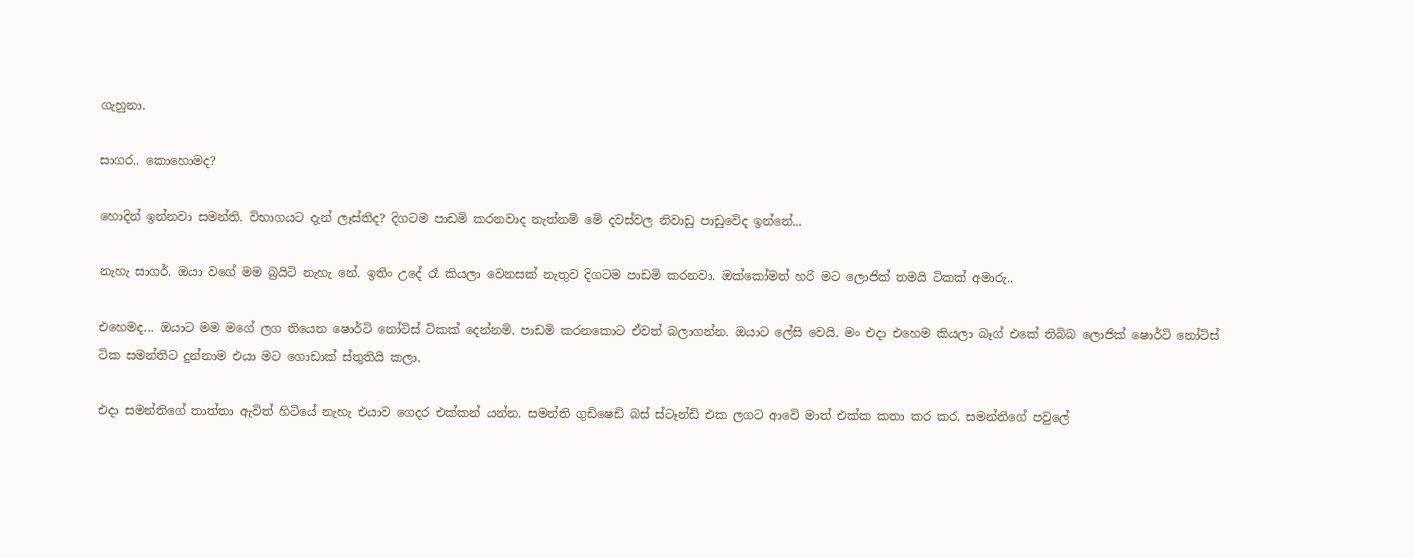ගැහුනා.

සාගර.. කොහොමද?

හොදින් ඉන්නවා සමන්ති. විභාගයට දැන් ලෑස්තිද? දිගටම පාඩමි කරනවාද නැත්නමි මෙි දවස්වල නිවාඩු පාඩුවෙිද ඉන්නේ...

නැහැ සාගර්. ඔයා වගේ මම බ්‍රයිටි නැහැ නේ. ඉතිං උදේ රෑ කියලා වෙනසක් නැතුව දිගටම පාඩමි කරනවා. ඔක්කෝමත් හරි මට ලොජික් තමයි ටිකක් අමාරු..

එහෙමද... ඔයාට මම මගේ ලග තියෙන ෂොර්ටි නෝටිස් ටිකක් දෙන්නමි. පාඩමි කරනකොට ඒවත් බලාගන්න. ඔයාට ලේසි වෙයි. මං එදා එහෙම කියලා බෑග් එකේ තිබිබ ලොජික් ෂොර්ටි නෝටිස් ටික සමන්තිට දුන්නාම එයා මට ගොඩාක් ස්තුතියි කලා.

එදා සමන්තිගේ තාත්තා ඇවිත් හිටියේ නැහැ එයාව ගෙදර එක්කන් යන්න. සමන්ති ගුඩිෂෙඩි බස් ස්ටෑන්ඩි එක ලගට ආවෙි මාත් එක්ක කතා කර කර. සමන්තිගේ පවුලේ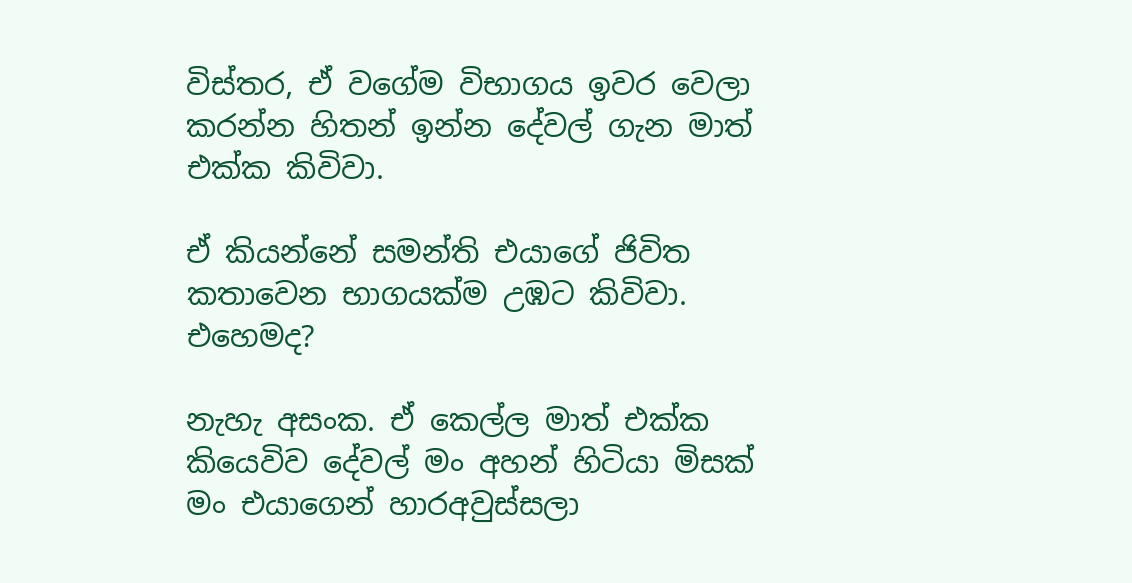විස්තර, ඒ වගේම විභාගය ඉවර වෙලා කරන්න හිතන් ඉන්න දේවල් ගැන මාත් එක්ක කිවිවා.

ඒ කියන්නේ සමන්ති එයාගේ ජිවිත කතාවෙන භාගයක්ම උඹට කිවිවා. එහෙමද?

නැහැ අසංක. ඒ කෙල්ල මාත් එක්ක කියෙවිව දේවල් මං අහන් හිටියා මිසක් මං එයාගෙන් හාරඅවුස්සලා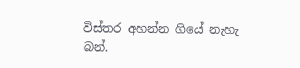විස්තර අහන්න ගියේ නැහැ බන්.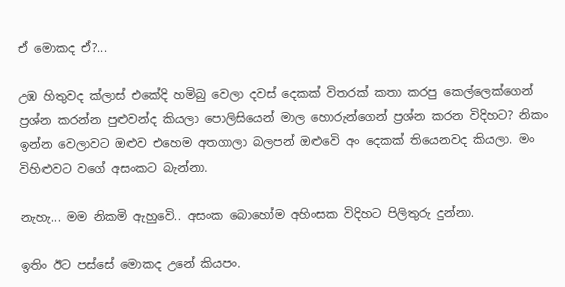ඒ මොකද ඒ?...

උඹ හිතුවද ක්ලාස් එකේදි හමිබු වෙලා දවස් දෙකක් විතරක් කතා කරපු කෙල්ලෙක්ගෙන් ප්‍රශ්න කරන්න පුළුවන්ද කියලා පොලිසියෙන් මාල හොරුන්ගෙන් ප්‍රශ්න කරන විදිහට? නිකං ඉන්න වෙලාවට ඔළුව එහෙම අතගාලා බලපන් ඔළුවෙි අං දෙකක් තියෙනවද කියලා. මං විහිළුවට වගේ අසංකට බැන්නා.

නැහැ... මම නිකමි ඇහුවෙි.. අසංක බොහෝම අහිංසක විදිහට පිලිතුරු දුන්නා.

ඉතිං ඊට පස්සේ මොකද උනේ කියපං.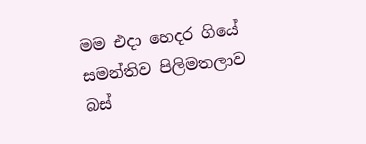මම එදා හෙදර ගියේ සමන්තිව පිලිමතලාව බස්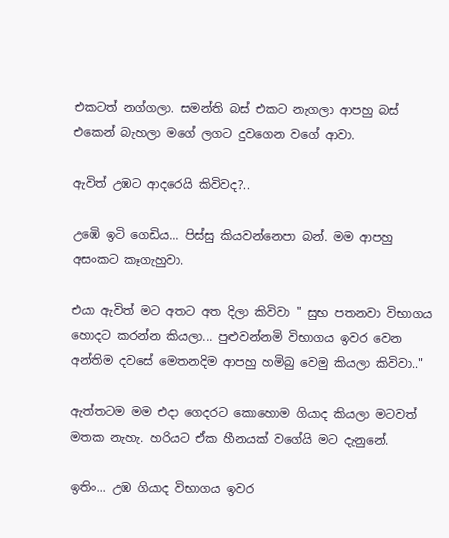එකටත් නග්ගලා. සමන්ති බස් එකට නැගලා ආපහු බස් එකෙන් බැහලා මගේ ලගට දුවගෙන වගේ ආවා.

ඇවිත් උඹට ආදරෙයි කිවිවද?..

උඹෙි ඉටි ගෙඩිය... පිස්සු කියවන්නෙපා බන්. මම ආපහු අසංකට කෑගැහුවා.

එයා ඇවිත් මට අතට අත දිලා කිවිවා " සුභ පතනවා විභාගය හොදට කරන්න කියලා... පුළුවන්නමි විභාගය ඉවර වෙන අන්තිම දවසේ මෙතනදිම ආපහු හමිබු වෙමු කියලා කිවිවා.."

ඇත්තටම මම එදා ගෙදරට කොහොම ගියාද කියලා මටවත් මතක නැහැ. හරියට ඒක හීනයක් වගේයි මට දැනුනේ.

ඉතිං... උඹ ගියාද විභාගය ඉවර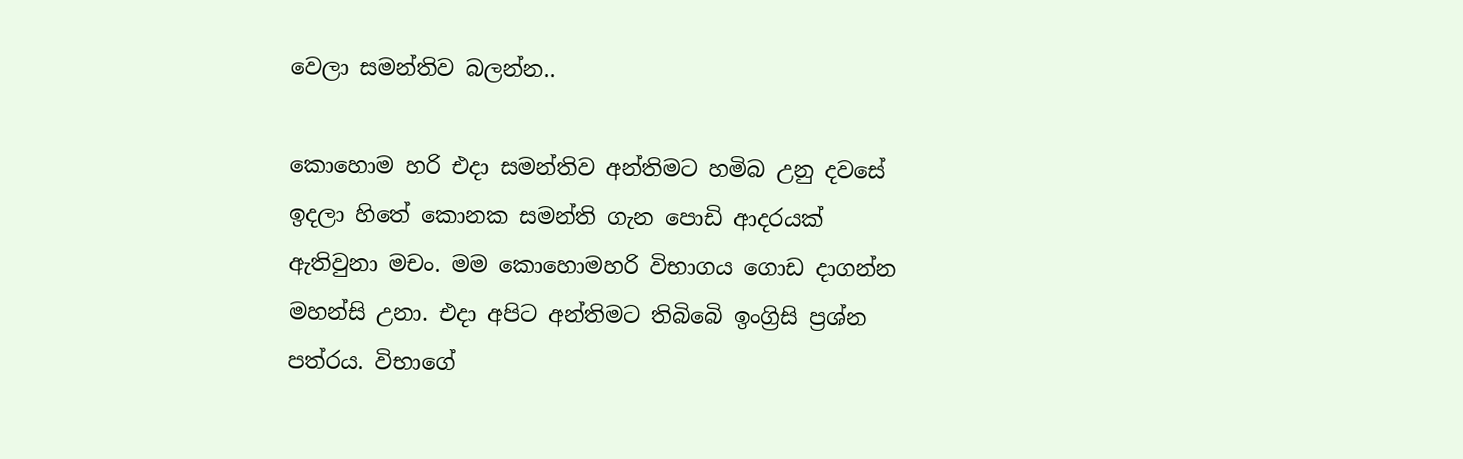වෙලා සමන්තිව බලන්න..

කොහොම හරි එදා සමන්තිව අන්තිමට හමිබ උනු දවසේ ඉදලා හිතේ කොනක සමන්ති ගැන පොඩි ආදරයක් ඇතිවුනා මචං. මම කොහොමහරි විභාගය ගොඩ දාගන්න මහන්සි උනා. එදා අපිට අන්තිමට තිබිබෙි ඉංග්‍රිසි ප්‍රශ්න පත්රය. විභාගේ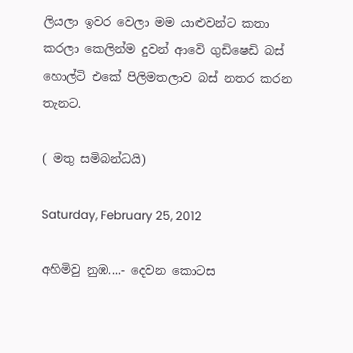ලියලා ඉවර වෙලා මම යාළුවන්ට කතා කරලා කෙලින්ම දුවන් ආවෙි ගුඩිෂෙඩි බස් හොල්ටි එකේ පිලිමතලාව බස් නතර කරන තැනට.

( මතු සමිබන්ධයි)

Saturday, February 25, 2012

අහිමිවු නුඹ....- දෙවන කොටස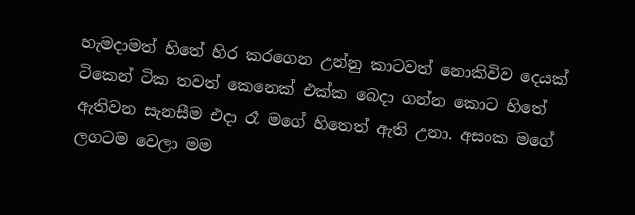හැමදාමත් හිතේ හිර කරගෙන උන්නු කාටවත් නොකිවිව දෙයක් ටිකෙන් ටික තවත් කෙනෙක් එක්ක බෙදා ගන්න කොට හිතේ ඇතිවන සැනසීම එදා රෑ මගේ හිතෙත් ඇති උනා. අසංක මගේ ලගටම වෙලා මම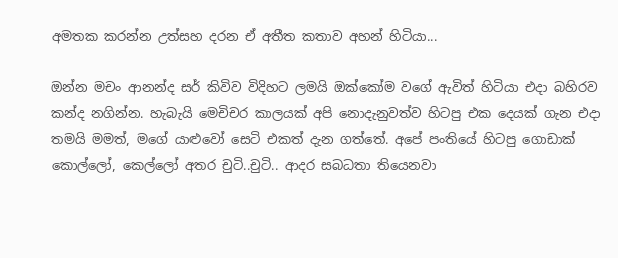අමතක කරන්න උත්සහ දරන ඒ අතීත කතාව අහන් හිටියා...

ඔන්න මචං ආනන්ද සර් කිවිව විදිහට ලමයි ඔක්කෝම වගේ ඇවිත් හිටියා එදා බහිරව කන්ද නගින්න. හැබැයි මෙචිචර කාලයක් අපි නොදැනුවත්ව හිටපු එක දෙයක් ගැන එදා තමයි මමත්, මගේ යාළුවෝ සෙටි එකත් දැන ගත්තේ. අපේ පංතියේ හිටපු ගොඩාක් කොල්ලෝ, කෙල්ලෝ අතර චුටි..චුටි.. ආදර සබධතා තියෙනවා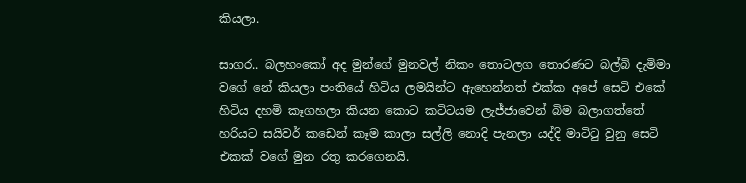කියලා.

සාගර.. බලහංකෝ අද මුන්ගේ මුනවල් නිකං තොටලග තොරණට බල්බි දැමිමා වගේ නේ කියලා පංතියේ හිටිය ලමයින්ට ඇහෙන්නත් එක්ක අපේ සෙටි එකේ හිටිය දහමි කෑගහලා කියන කොට කටිටයම ලැජ්ජාවෙන් බිම බලාගත්තේ හරියට සයිවර් කඩෙන් කෑම කාලා සල්ලි නොදි පැනලා යද්දි මාටිටු වුනු සෙටි එකක් වගේ මුන රතු කරගෙනයි.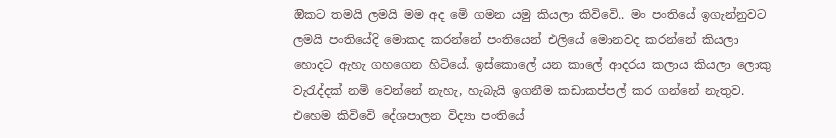ඔිකට තමයි ලමයි මම අද මෙි ගමන යමු කියලා කිවිවෙි.. මං පංතියේ ඉගැන්නුවට ලමයි පංතියේදි මොකද කරන්නේ පංතියෙන් එලියේ මොනවද කරන්නේ කියලා හොදට ඇහැ ගහගෙන හිටියේ. ඉස්කොලේ යන කාලේ ආදරය කලාය කියලා ලොකු වැරැද්දක් නමි වෙන්නේ නැහැ, හැබැයි ඉගනීම කඩාකප්පල් කර ගන්නේ නැතුව. එහෙම කිවිවෙි දේශපාලන විද්‍යා පංතියේ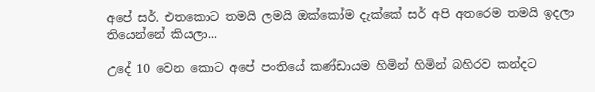අපේ සර්. එතකොට තමයි ලමයි ඔක්කෝම දැක්කේ සර් අපි අතරෙම තමයි ඉදලා තියෙන්නේ කියලා...

උදේ 10 වෙන කොට අපේ පංතියේ කණ්ඩායම හිමින් හිමින් බහිරව කන්දට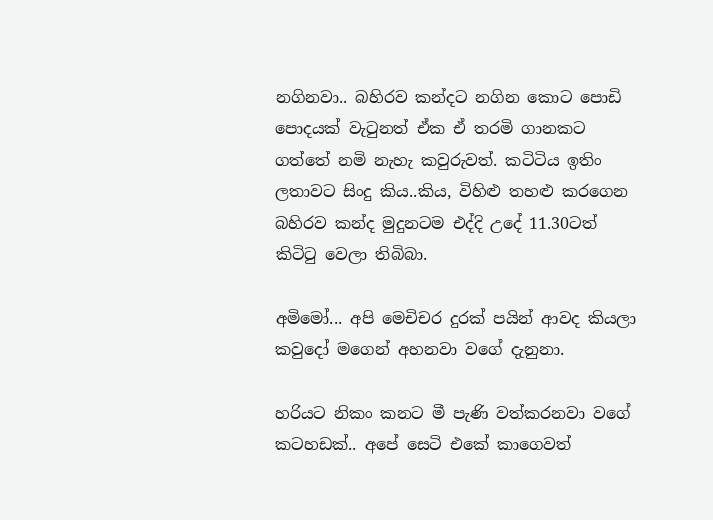නගිනවා.. බහිරව කන්දට නගින කොට පොඩි පොදයක් වැටුනත් ඒක ඒ තරමි ගානකට ගත්තේ නමි නැහැ කවුරුවත්. කටිටිය ඉතිං ලතාවට සිංදු කිය..කිය, විහිළු තහළු කරගෙන බහිරව කන්ද මුදුනටම එද්දි උදේ 11.30ටත් කිටිටු වෙලා තිබිබා.

අමිමෝ... අපි මෙචිචර දුරක් පයින් ආවද කියලා කවුදෝ මගෙන් අහනවා වගේ දැනුනා.

හරියට නිකං කනට මී පැණි වත්කරනවා වගේ කටහඩක්.. අපේ සෙටි එකේ කාගෙවත්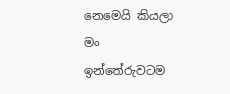නෙමෙයි කියලා මං ඉන්තේරුවටම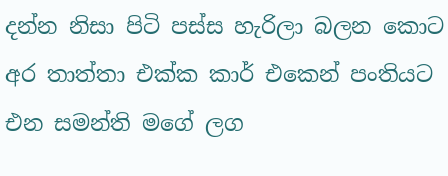දන්න නිසා පිටි පස්ස හැරිලා බලන කොට අර තාත්තා එක්ක කාර් එකෙන් පංතියට එන සමන්ති මගේ ලග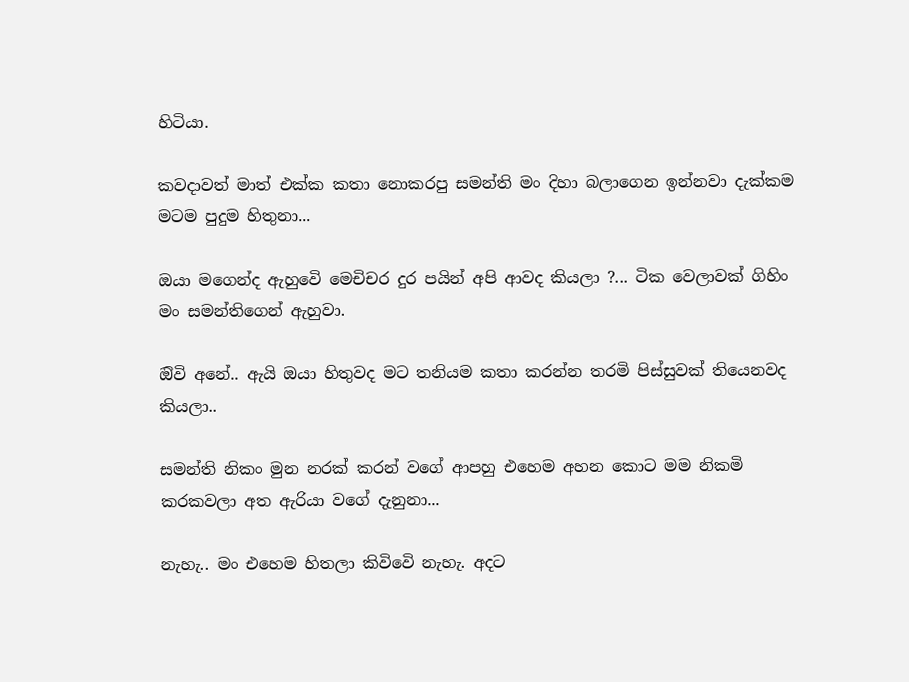හිටියා.

කවදාවත් මාත් එක්ක කතා නොකරපු සමන්ති මං දිහා බලාගෙන ඉන්නවා දැක්කම මටම පුදුම හිතුනා...

ඔයා මගෙන්ද ඇහුවෙි මෙචිචර දුර පයින් අපි ආවද කියලා ?... ටික වෙලාවක් ගිහිං මං සමන්තිගෙන් ඇහුවා.

ඔිවි අනේ.. ඇයි ඔයා හිතුවද මට තනියම කතා කරන්න තරමි පිස්සුවක් තියෙනවද කියලා..

සමන්ති නිකං මුන නරක් කරන් වගේ ආපහු එහෙම අහන කොට මම නිකමි කරකවලා අත ඇරියා වගේ දැනුනා...

නැහැ.. මං එහෙම හිතලා කිවිවෙි නැහැ. අදට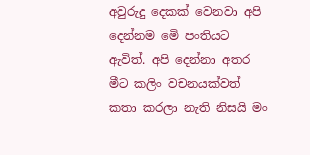අවුරුදු දෙකක් වෙනවා අපි දෙන්නම මෙි පංතියට ඇවිත්. අපි දෙන්නා අතර මීට කලිං වචනයක්වත් කතා කරලා නැති නිසයි මං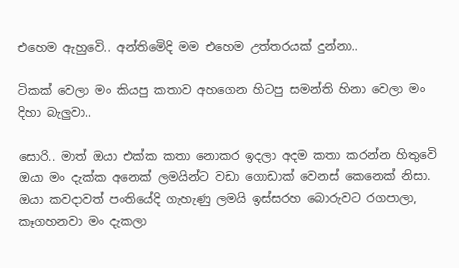එහෙම ඇහුවෙි.. අන්තිමෙිදි මම එහෙම උත්තරයක් දුන්නා..

ටිකක් වෙලා මං කියපු කතාව අහගෙන හිටපු සමන්ති හිනා වෙලා මං දිහා බැලුවා..

සොරි.. මාත් ඔයා එක්ක කතා නොකර ඉදලා අදම කතා කරන්න හිතුවෙි ඔයා මං දැක්ක අනෙක් ලමයින්ට වඩා ගොඩාක් වෙනස් කෙනෙක් නිසා. ඔයා කවදාවත් පංතියේදි ගැහැණු ලමයි ඉස්සරහ බොරුවට රගපාලා, කෑගහනවා මං දැකලා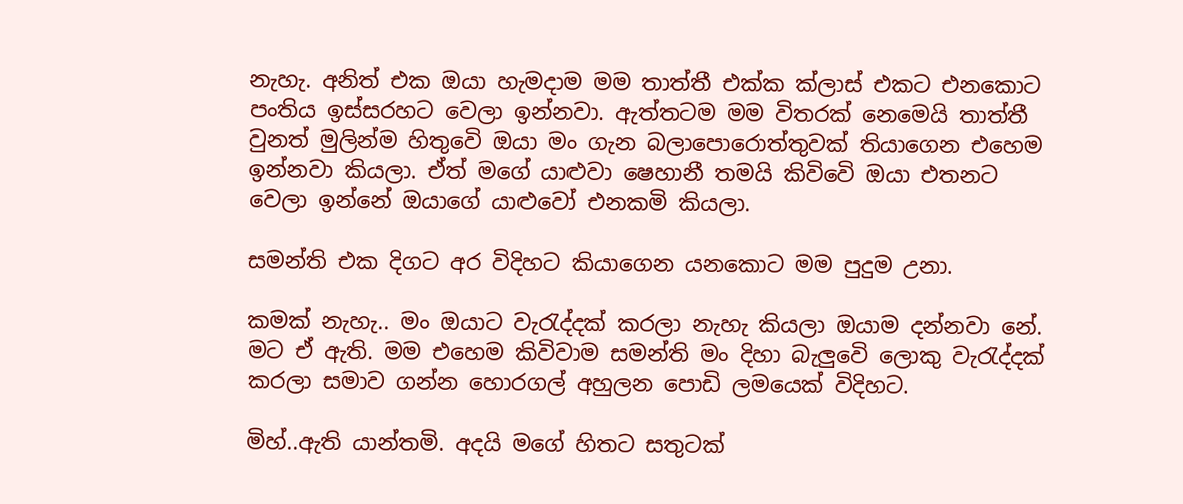නැහැ. අනිත් එක ඔයා හැමදාම මම තාත්තී එක්ක ක්ලාස් එකට එනකොට පංතිය ඉස්සරහට වෙලා ඉන්නවා. ඇත්තටම මම විතරක් නෙමෙයි තාත්තී වුනත් මුලින්ම හිතුවෙි ඔයා මං ගැන බලාපොරොත්තුවක් තියාගෙන එහෙම ඉන්නවා කියලා. ඒත් මගේ යාළුවා ෂෙහානී තමයි කිවිවෙි ඔයා එතනට වෙලා ඉන්නේ ඔයාගේ යාළුවෝ එනකමි කියලා.

සමන්ති එක දිගට අර විදිහට කියාගෙන යනකොට මම පුදුම උනා.

කමක් නැහැ.. මං ඔයාට වැරැද්දක් කරලා නැහැ කියලා ඔයාම දන්නවා නේ. මට ඒ ඇති. මම එහෙම කිවිවාම සමන්ති මං දිහා බැලුවෙි ලොකු වැරැද්දක් කරලා සමාව ගන්න හොරගල් අහුලන පොඩි ලමයෙක් විදිහට.

මිහ්..ඇති යාන්තමි. අදයි මගේ හිතට සතුටක්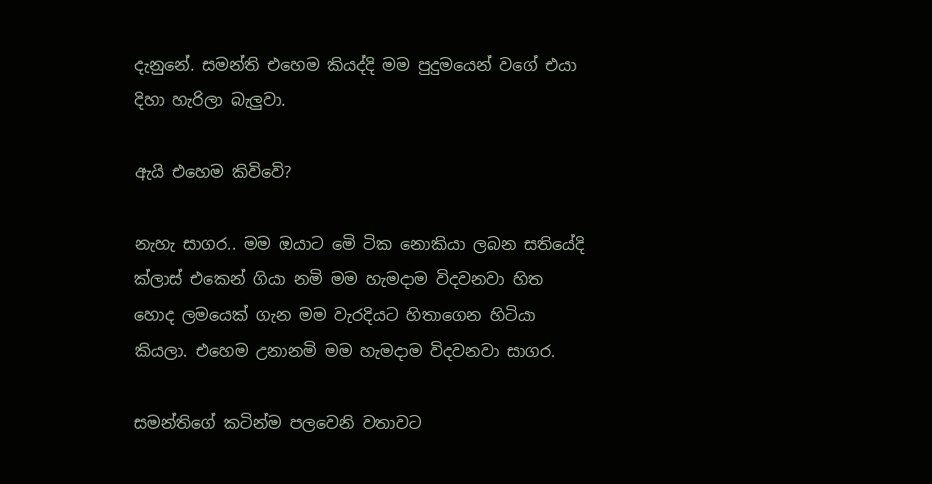දැනුනේ. සමන්ති එහෙම කියද්දි මම පුදුමයෙන් වගේ එයා දිහා හැරිලා බැලුවා.

ඇයි එහෙම කිවිවෙි?

නැහැ සාගර.. මම ඔයාට මෙි ටික නොකියා ලබන සතියේදි ක්ලාස් එකෙන් ගියා නමි මම හැමදාම විදවනවා හිත හොද ලමයෙක් ගැන මම වැරදියට හිතාගෙන හිටියා කියලා. එහෙම උනානමි මම හැමදාම විදවනවා සාගර.

සමන්තිගේ කටින්ම පලවෙනි වතාවට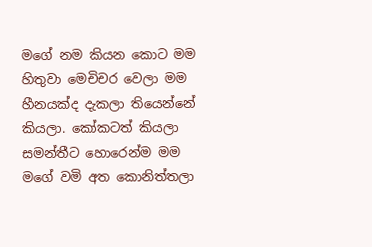මගේ නම කියන කොට මම හිතුවා මෙචිචර වෙලා මම හීනයක්ද දැකලා තියෙන්නේ කියලා. කෝකටත් කියලා සමන්තීට හොරෙන්ම මම මගේ වමි අත කොනිත්තලා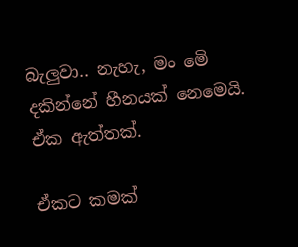බැලුවා.. නැහැ, මං මෙි දකින්නේ හීනයක් නෙමෙයි. ඒක ඇත්තක්.

ඒකට කමක්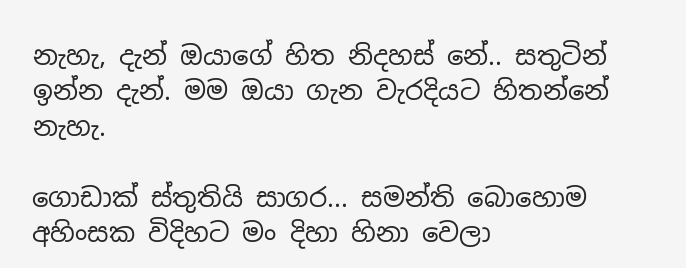නැහැ, දැන් ඔයාගේ හිත නිදහස් නේ.. සතුටින් ඉන්න දැන්. මම ඔයා ගැන වැරදියට හිතන්නේ නැහැ.

ගොඩාක් ස්තුතියි සාගර... සමන්ති බොහොම අහිංසක විදිහට මං දිහා හිනා වෙලා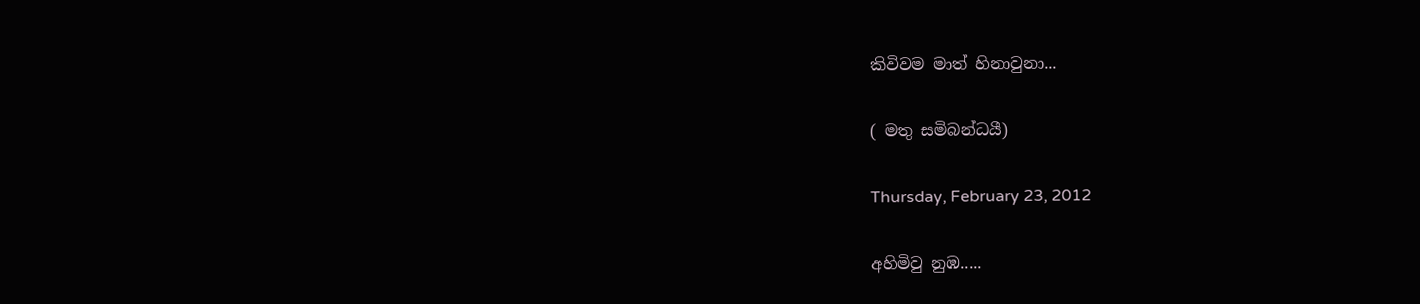කිවිවම මාත් හිනාවුනා...

( මතු සමිබන්ධයී)

Thursday, February 23, 2012

අහිමිවු නුඹ.....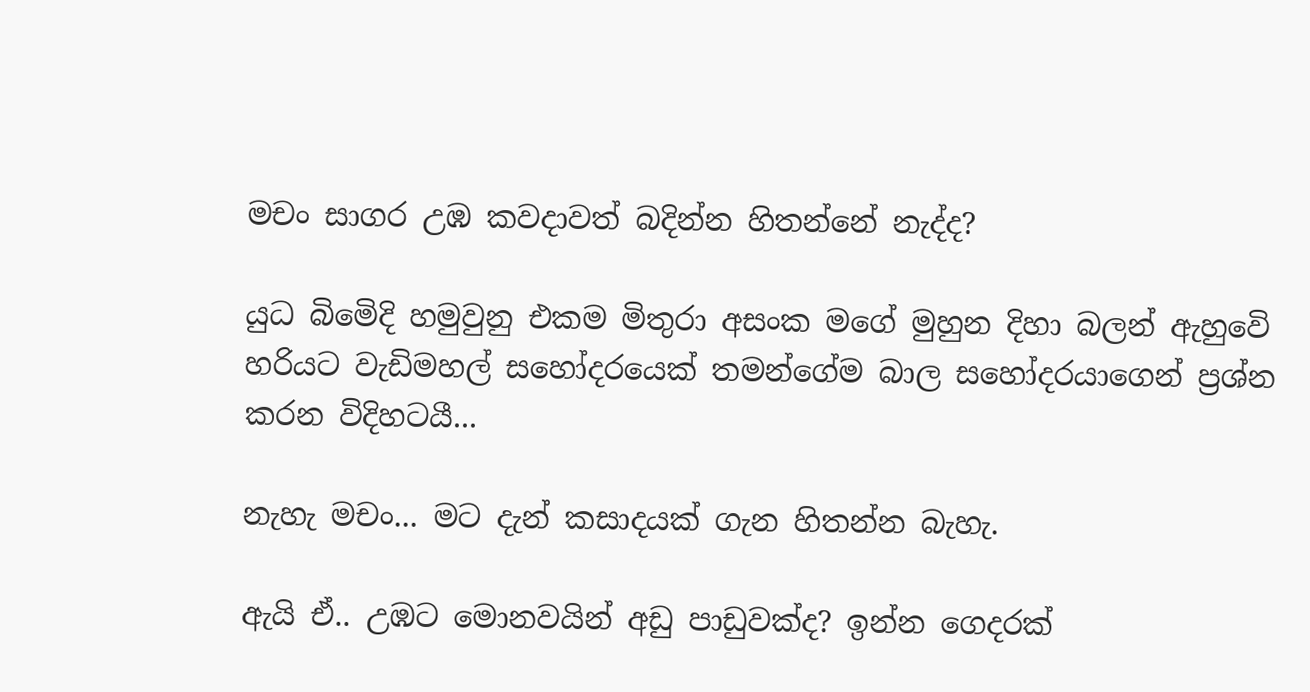මචං සාගර උඹ කවදාවත් බදින්න හිතන්නේ නැද්ද?

යුධ බිමෙිදි හමුවුනු එකම මිතුරා අසංක මගේ මුහුන දිහා බලන් ඇහුවෙි හරියට වැඩිමහල් සහෝදරයෙක් තමන්ගේම බාල සහෝදරයාගෙන් ප්‍රශ්න කරන විදිහටයී...

නැහැ මචං... මට දැන් කසාදයක් ගැන හිතන්න බැහැ.

ඇයි ඒ.. උඹට මොනවයින් අඩු පාඩුවක්ද? ඉන්න ගෙදරක්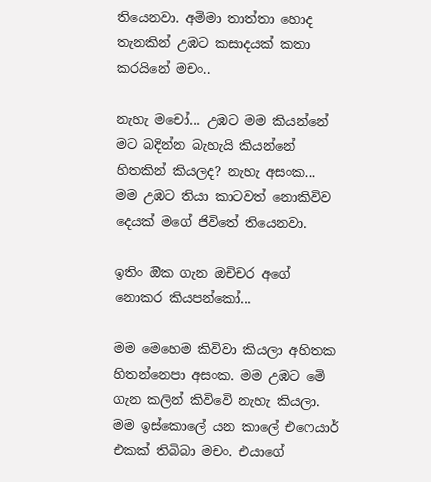තියෙනවා. අමිමා තාත්තා හොද තැනකින් උඹට කසාදයක් කතා කරයිනේ මචං..

නැහැ මචෝ... උඹට මම කියන්නේ මට බදින්න බැහැයි කියන්නේ හිතකින් කියලද? නැහැ අසංක...
මම උඹට තියා කාටවත් නොකිවිව දෙයක් මගේ ජිවිතේ තියෙනවා.

ඉතිං ඔික ගැන ඔචිචර අගේ නොකර කියපන්කෝ...

මම මෙහෙම කිවිවා කියලා අහිතක හිතන්නෙපා අසංක. මම උඹට මෙි ගැන කලින් කිවිවෙි නැහැ කියලා. මම ඉස්කොලේ යන කාලේ එෆෙයාර් එකක් තිබිබා මචං. එයාගේ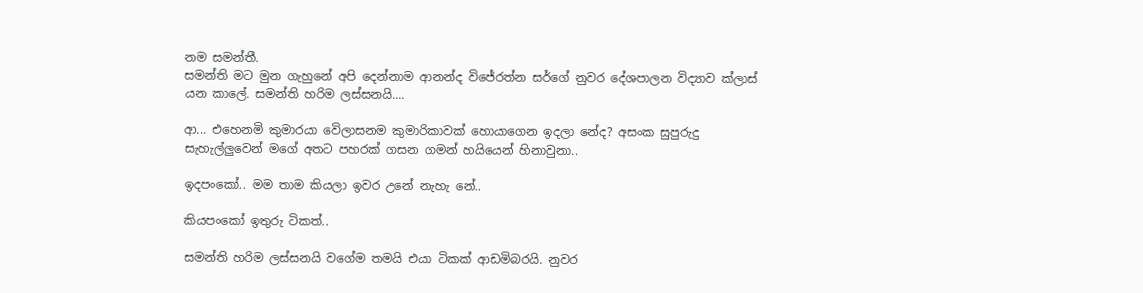නම සමන්තී.
සමන්ති මට මුන ගැහුනේ අපි දෙන්නාම ආනන්ද විජේරත්න සර්ගේ නුවර දේශපාලන විද්‍යාව ක්ලාස් යන කාලේ. සමන්ති හරිම ලස්සනයි....

ආ... එහෙනමි කුමාරයා වෙිලාසනම කුමාරිකාවක් හොයාගෙන ඉදලා නේද? අසංක සුපුරුදු සැහැල්ලුවෙන් මගේ අතට පහරක් ගසන ගමන් හයියෙන් හිනාවුනා..

ඉදපංකෝ.. මම තාම කියලා ඉවර උනේ නැහැ නේ..

කියපංකෝ ඉතුරු ටිකත්..

සමන්ති හරිම ලස්සනයි වගේම තමයි එයා ටිකක් ආඩමිබරයි. නුවර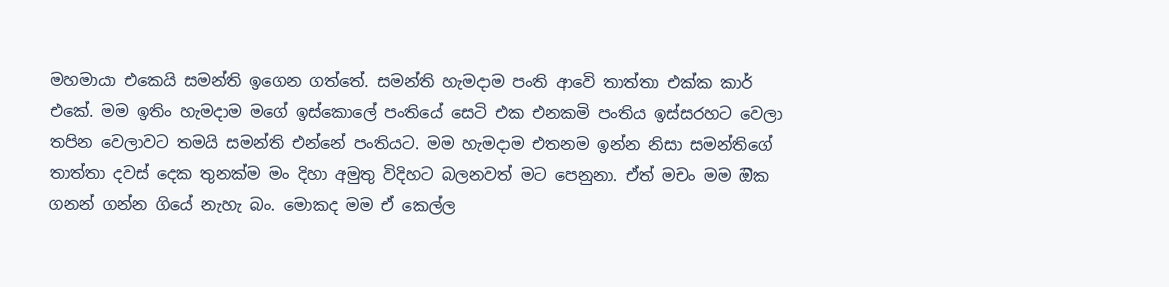මහමායා එකෙයි සමන්ති ඉගෙන ගත්තේ. සමන්ති හැමදාම පංති ආවෙි තාත්තා එක්ක කාර් එකේ. මම ඉතිං හැමදාම මගේ ඉස්කොලේ පංතියේ සෙටි එක එනකමි පංතිය ඉස්සරහට වෙලා තපින වෙලාවට තමයි සමන්ති එන්නේ පංතියට. මම හැමදාම එතනම ඉන්න නිසා සමන්තිගේ තාත්තා දවස් දෙක තුනක්ම මං දිහා අමුතු විදිහට බලනවත් මට පෙනුනා. ඒත් මචං මම ඔික ගනන් ගන්න ගියේ නැහැ බං. මොකද මම ඒ කෙල්ල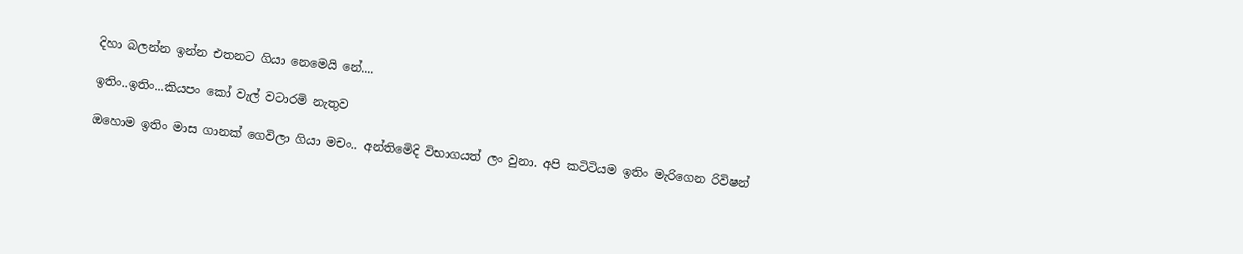දිහා බලන්න ඉන්න එතනට ගියා නෙමෙයි නේ....

ඉතිං..ඉතිං...කියපං කෝ වැල් වටාරමි නැතුව

ඔහොම ඉතිං මාස ගානක් ගෙවිලා ගියා මචං.. අන්තිමෙිදි විභාගයත් ලං වුනා. අපි කටිටියම ඉතිං මැරිගෙන රිවිෂන්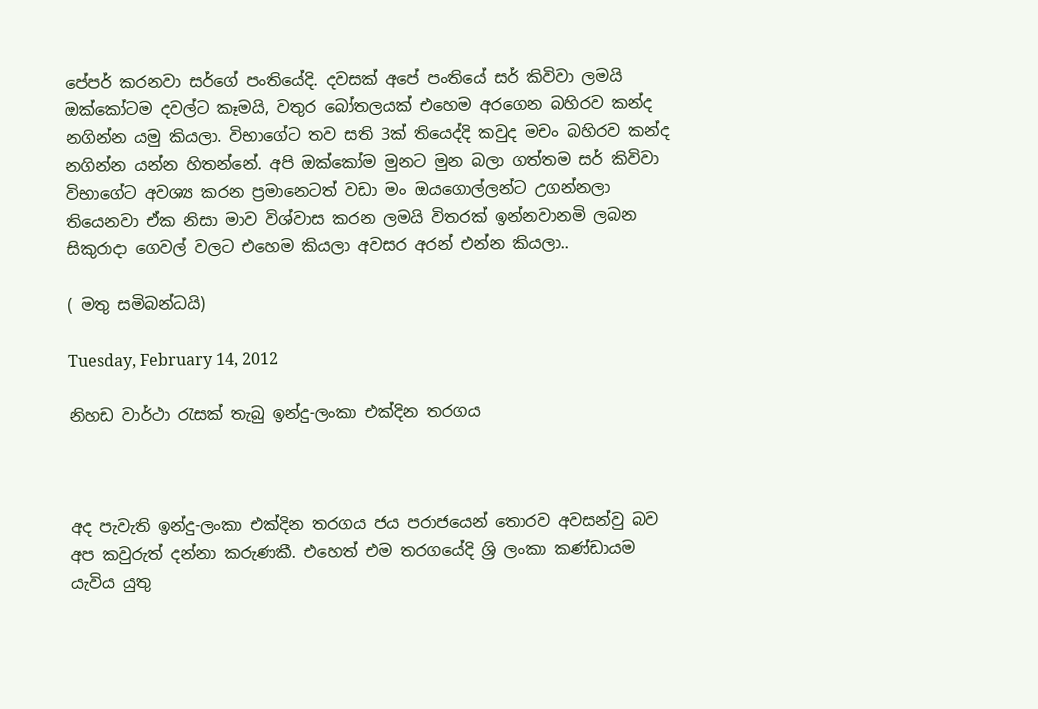පේපර් කරනවා සර්ගේ පංතියේදි. දවසක් අපේ පංතියේ සර් කිවිවා ලමයි ඔක්කෝටම දවල්ට කෑමයි, වතුර බෝතලයක් එහෙම අරගෙන බහිරව කන්ද නගින්න යමු කියලා. විභාගේට තව සති 3ක් තියෙද්දි කවුද මචං බහිරව කන්ද නගින්න යන්න හිතන්නේ. අපි ඔක්කෝම මුනට මුන බලා ගත්තම සර් කිවිවා විභාගේට අවශ්‍ය කරන ප්‍රමානෙටත් වඩා මං ඔයගොල්ලන්ට උගන්නලා තියෙනවා ඒක නිසා මාව විශ්වාස කරන ලමයි විතරක් ඉන්නවානමි ලබන සිකුරාදා ගෙවල් වලට එහෙම කියලා අවසර අරන් එන්න කියලා..

( මතු සමිබන්ධයි)

Tuesday, February 14, 2012

නිහඩ වාර්ථා රැසක් තැබු ඉන්දු-ලංකා එක්දින තරගය



අද පැවැති ඉන්දු-ලංකා එක්දින තරගය ජය පරාජයෙන් තොරව අවසන්වු බව අප කවුරුත් දන්නා කරුණකී. එහෙත් එම තරගයේදි ශ්‍රි ලංකා කණ්ඩායම යැවිය යුතු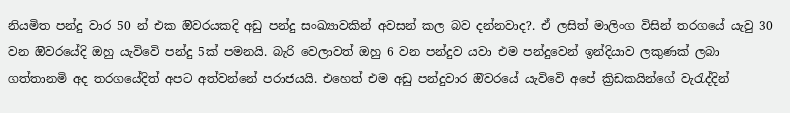නියමිත පන්දු වාර 50 න් එක ඔිවරයකදි අඩු පන්දු සංඛ්‍යාවකින් අවසන් කල බව දන්නවාද?. ඒ ලසිත් මාලිංග විසින් තරගයේ යැවු 30 වන ඔිවරයේදි ඔහු යැවිවෙි පන්දු 5ක් පමනයි. බැරි වෙලාවත් ඔහු 6 වන පන්දුව යවා එම පන්දුවෙන් ඉන්දියාව ලකුණක් ලබා ගත්තානමි අද තරගයේදිත් අපට අත්වන්නේ පරාජයයි. එහෙත් එම අඩු පන්දුවාර ඔිවරයේ යැවිවෙි අපේ ක්‍රිඩකයින්ගේ වැරැද්දින්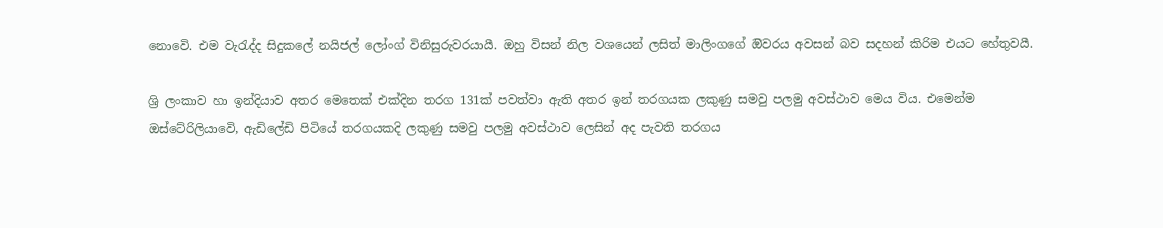නොවෙි. එම වැරැද්ද සිදුකලේ නයිජල් ලෝංග් විනිසුරුවරයායී. ඔහු විසන් නිල වශයෙන් ලසිත් මාලිංගගේ ඔිවරය අවසන් බව සදහන් කිරිම එයට හේතුවයී.

ශ්‍රි ලංකාව හා ඉන්දියාව අතර මෙතෙක් එක්දින තරග 131ක් පවත්වා ඇති අතර ඉන් තරගයක ලකුණු සමවු පලමු අවස්ථාව මෙය විය. එමෙන්ම ඔස්ටේ‍රිලියාවෙි, ඇඩිලේඩි පිටියේ තරගයකදි ලකුණු සමවු පලමු අවස්ථාව ලෙසින් අද පැවති තරගය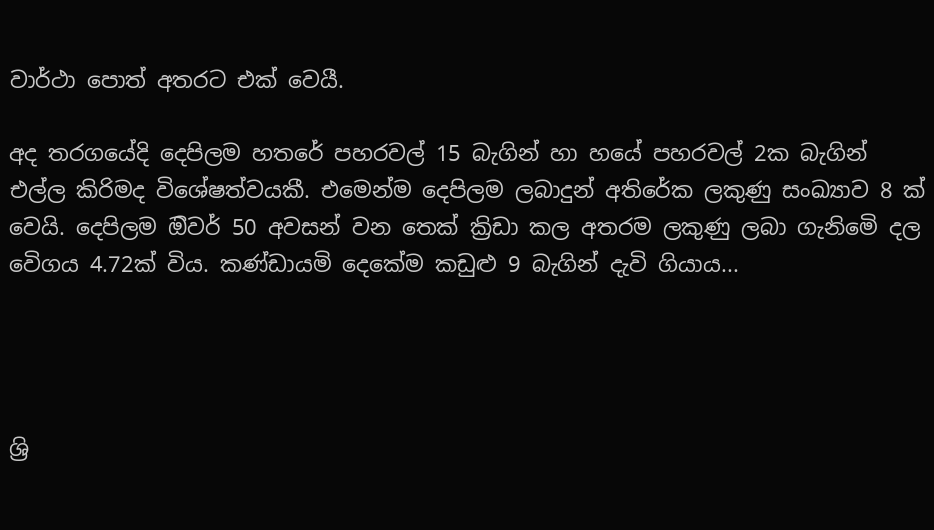වාර්ථා පොත් අතරට එක් වෙයී.

අද තරගයේදි දෙපිලම හතරේ පහරවල් 15 බැගින් හා හයේ පහරවල් 2ක බැගින් එල්ල කිරිමද විශේෂත්වයකී. එමෙන්ම දෙපිලම ලබාදුන් අතිරේක ලකුණු සංඛ්‍යාව 8 ක් වෙයි. දෙපිලම ඔිවර් 50 අවසන් වන තෙක් ක්‍රිඩා කල අතරම ලකුණු ලබා ගැනිමෙි දල වෙිගය 4.72ක් විය. කණ්ඩායමි දෙකේම කඩුළු 9 බැගින් දැවි ගියාය...




ශ්‍රි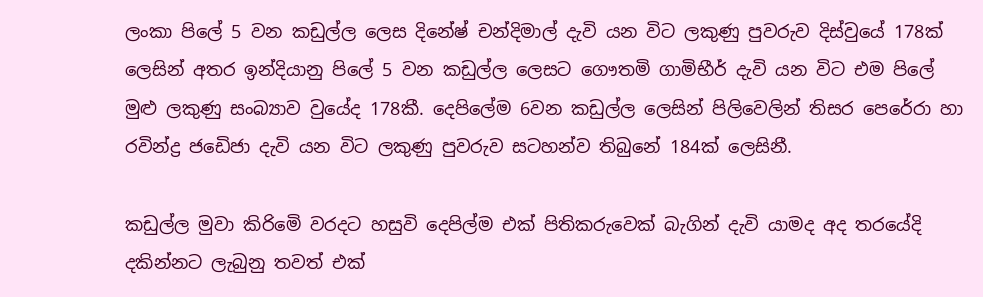ලංකා පිලේ 5 වන කඩුල්ල ලෙස දිනේෂ් චන්දිමාල් දැවි යන විට ලකුණු පුවරුව දිස්වුයේ 178ක් ලෙසින් අතර ඉන්දියානු පිලේ 5 වන කඩුල්ල ලෙසට ගෞතමි ගාමිභීර් දැවි යන විට එම පිලේ මුළු ලකුණු සංබ්‍යාව වුයේද 178කී. දෙපිලේම 6වන කඩුල්ල ලෙසින් පිලිවෙලින් තිසර පෙරේරා හා රවින්ද්‍ර ජඩෙිජා දැවි යන විට ලකුණු පුවරුව සටහන්ව තිබුනේ 184ක් ලෙසිනී.

කඩුල්ල මුවා කිරිමෙි වරදට හසුවි දෙපිල්ම එක් පිතිකරුවෙක් බැගින් දැවි යාමද අද තරයේදි දකින්නට ලැබුනු තවත් එක්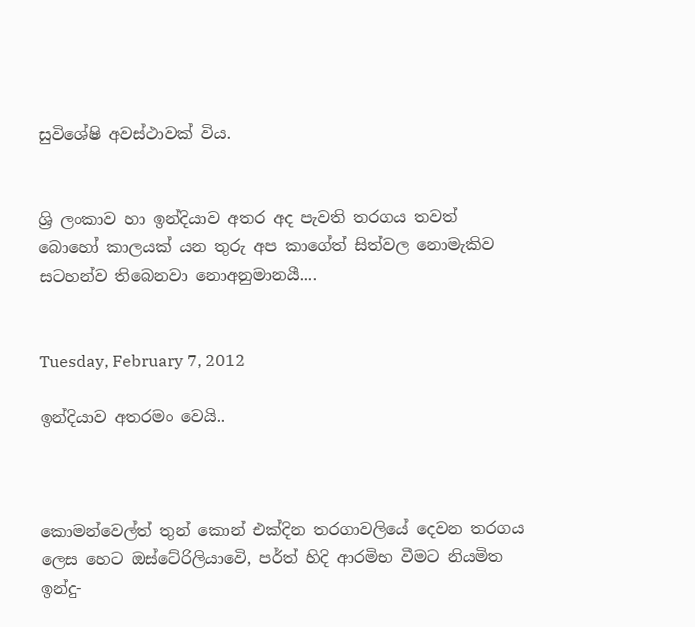සුවිශේෂි අවස්ථාවක් විය.


ශ්‍රි ලංකාව හා ඉන්දියාව අතර අද පැවති තරගය තවත් බොහෝ කාලයක් යන තුරු අප කාගේත් සිත්වල නොමැකිව සටහන්ව තිබෙනවා නොඅනුමානයී....


Tuesday, February 7, 2012

ඉන්දියාව අතරමං වෙයි..



කොමන්වෙල්ත් තුන් කොන් එක්දින තරගාවලියේ දෙවන තරගය ලෙස හෙට ඔස්ටේ‍රිලියාවෙි, පර්ත් හිදි ආරමිභ වීමට නියමිත ඉන්දු-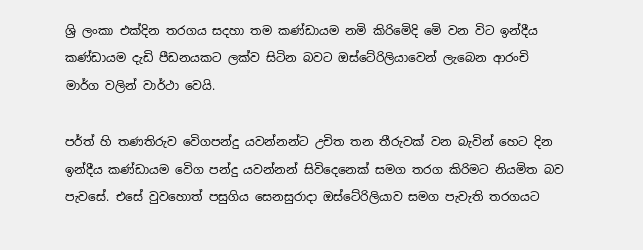ශ්‍රි ලංකා එක්දින තරගය සදහා තම කණ්ඩායම නමි කිරිමෙිදි මෙි වන විට ඉන්දීය කණ්ඩායම දැඩි පීඩනයකට ලක්ව සිටින බවට ඔස්ටේ‍රිලියාවෙන් ලැබෙන ආරංචි මාර්ග වලින් වාර්ථා වෙයි.

පර්ත් හි තණතිරුව වෙිගපන්දු යවන්නන්ට උචිත තන තීරුවක් වන බැවින් හෙට දින ඉන්දීය කණ්ඩායම වෙිග පන්දු යවන්නන් සිවිදෙනෙක් සමග තරග කිරිමට නියමිත බව පැවසේ. එසේ වුවහොත් පසුගිය සෙනසුරාදා ඔස්ටේ‍රිලියාව සමග පැවැති තරගයට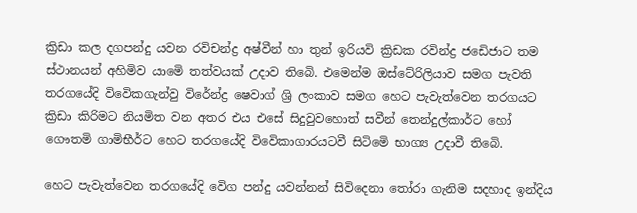ක්‍රිඩා කල දගපන්දු යවන රවිචන්ද්‍ර අෂ්වීන් හා තුන් ඉරියවි ක්‍රිඩක රවින්ද්‍ර ජඩෙිජාට තම ස්ථානයන් අහිමිව යාමෙි තත්වයක් උදාව තිබෙි. එමෙන්ම ඔස්ටේ‍රිලියාව සමග පැවති තරගයේදි විවෙිකගැන්වු විරේන්ද්‍ර ෂෙවාග් ශ්‍රි ලංකාව සමග හෙට පැවැත්වෙන තරගයට ක්‍රිඩා කිරිමට නියමිත වන අතර එය එසේ සිදුවුවහොත් සවීන් තෙන්දුල්කාර්ට හෝ ගෞතමි ගාමිභීර්ට හෙට තරගයේදි විවෙිකාගාරයටවී සිටිමෙි භාග්‍ය උදාවී තිබෙි.

හෙට පැවැත්වෙන තරගයේදි වෙිග පන්දු යවන්නන් සිවිදෙනා තෝරා ගැනිම සදහාද ඉන්දිය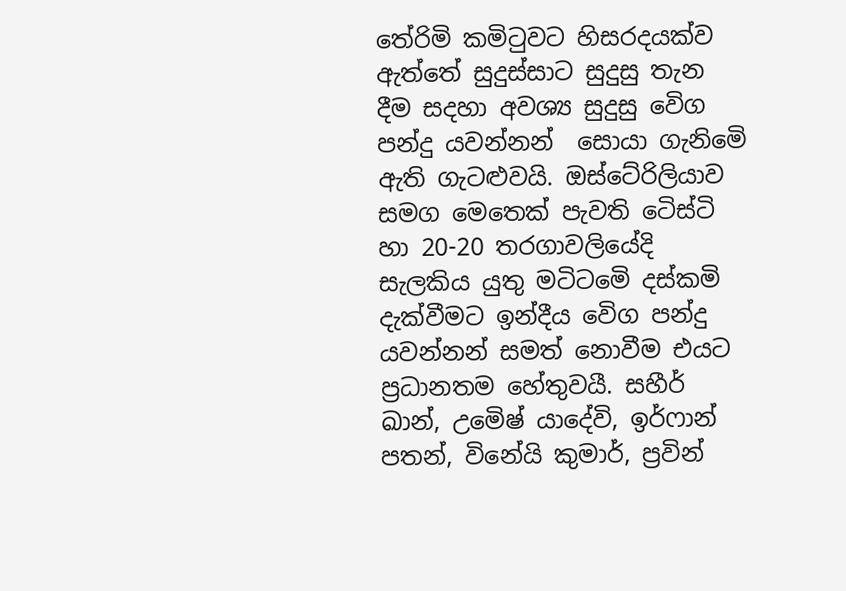තේරිමි කමිටුවට හිසරදයක්ව ඇත්තේ සුදුස්සාට සුදුසු තැන දීම සදහා අවශ්‍ය සුදුසු වෙිග පන්දු යවන්නන්  සොයා ගැනිමෙි ඇති ගැටළුවයි. ඔස්ටේ‍රිලියාව සමග මෙතෙක් පැවති ටෙිස්ටි හා 20-20 තරගාවලියේදි සැලකිය යුතු මටිටමෙි දස්කමි දැක්වීමට ඉන්දීය වෙිග පන්දු යවන්නන් සමත් නොවීම එයට ප්‍රධානතම හේතුවයී. සහීර් ඛාන්, උමෙිෂ් යාදේවි, ඉර්ෆාන් පතන්, විනේයි කුමාර්, ප්‍රවින්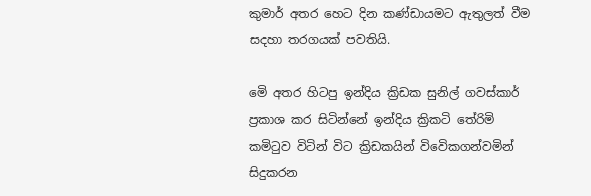කුමාර් අතර හෙට දින කණ්ඩායමට ඇතුලත් වීම සදහා තරගයක් පවතියි.

මෙි අතර හිටපු ඉන්දිය ක්‍රිඩක සුනිල් ගවස්කාර් ප්‍රකාශ කර සිටින්නේ ඉන්දිය ක්‍රිකටි තේරිමි කමිටුව විටින් විට ක්‍රිඩකයින් විවෙිකගන්වමින් සිදුකරන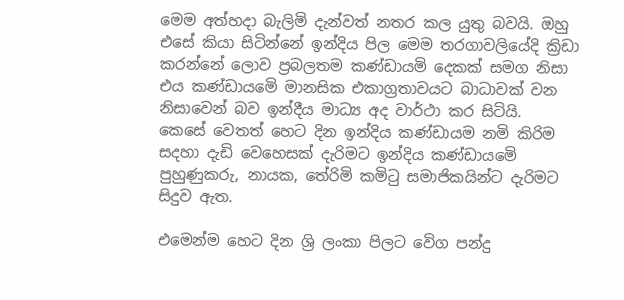මෙම අත්හදා බැලිමි දැන්වත් නතර කල යුතු බවයි. ඔහු එසේ කියා සිටින්නේ ඉන්දිය පිල මෙම තරගාවලියේදි ක්‍රිඩා කරන්නේ ලොව ප්‍රබලතම කණ්ඩායමි දෙකක් සමග නිසා එය කණ්ඩායමෙි මානසික එකාග්‍රතාවයට බාධාවක් වන නිසාවෙන් බව ඉන්දීය මාධ්‍ය අද වාර්ථා කර සිටියි.
කෙසේ වෙතත් හෙට දින ඉන්දිය කණ්ඩායම නමි කිරිම සදහා දැඩි වෙහෙසක් දැරිමට ඉන්දිය කණ්ඩායමෙි පුහුණුකරු, නායක, තේරිමි කමිටු සමාජිකයින්ට දැරිමට සිදුව ඇත.

එමෙන්ම හෙට දින ශ්‍රි ලංකා පිලට වෙිග පන්දු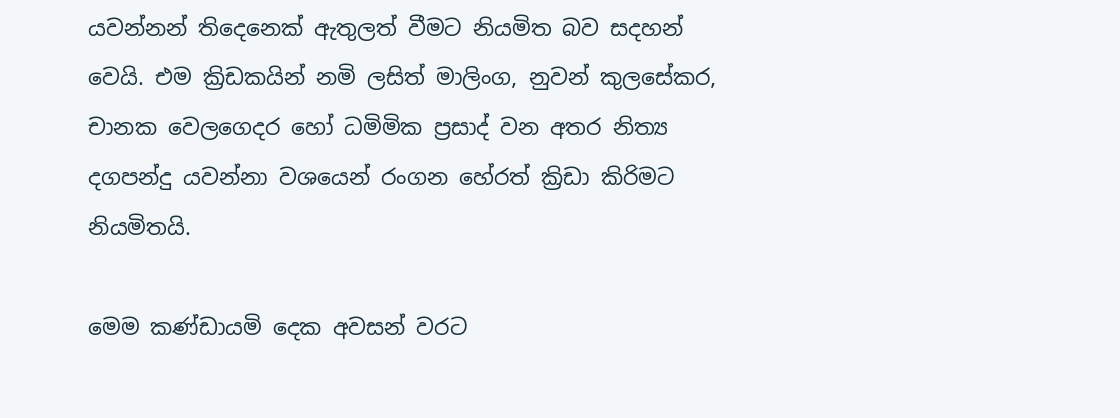යවන්නන් තිදෙනෙක් ඇතුලත් වීමට නියමිත බව සදහන් වෙයි. එම ක්‍රිඩකයින් නමි ලසිත් මාලිංග, නුවන් කුලසේකර, චානක වෙලගෙදර හෝ ධමිමික ප්‍රසාද් වන අතර නිත්‍ය දගපන්දු යවන්නා වශයෙන් රංගන හේරත් ක්‍රිඩා කිරිමට නියමිතයි.

මෙම කණ්ඩායමි දෙක අවසන් වරට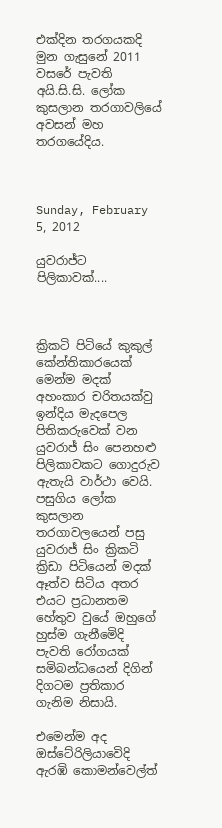එක්දින තරගයකදි මුන ගැසුනේ 2011 වසරේ පැවති අයි.සි.සි. ලෝක කුසලාන තරගාවලියේ අවසන් මහ තරගයේදිය.



Sunday, February 5, 2012

යුවරාජ්ට පිලිකාවක්....



ක්‍රිකටි පිටියේ කුකුල් කේන්තිකාරයෙක් මෙන්ම මදක් අහංකාර චරිතයක්වු ඉන්දිය මැදපෙල පිතිකරුවෙක් වන යුවරාජ් සිං පෙනහළු පිලිකාවකට ගොදුරුව ඇතැයි වාර්ථා වෙයි. පසුගිය ලෝක කුසලාන තරගාවලයෙන් පසු යුවරාජ් සිං ක්‍රිකටි ක්‍රිඩා පිටියෙන් මදක් ඈත්ව සිටිය අතර එයට ප්‍රධානතම හේතුව වුයේ ඔහුගේ හුස්ම ගැනීමෙිදි පැවති රෝගයක් සමිබන්ධයෙන් දිගින් දිගටම ප්‍රතිකාර ගැනිම නිසායි.

එමෙන්ම අද ඔස්ටේ‍රිලියාවෙිදි ඇරඹි කොමන්වෙල්ත්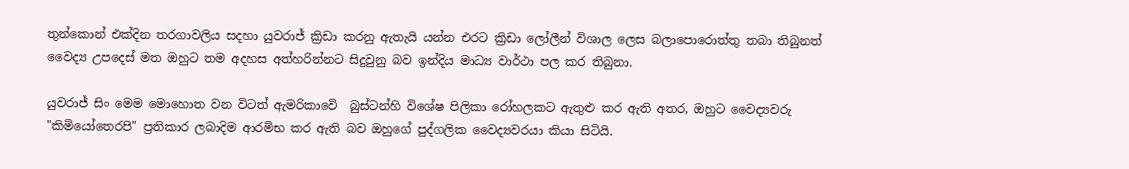තුන්කොන් එක්දින තරගාවලිය සදහා යුවරාජ් ක්‍රිඩා කරනු ඇතැයි යන්න එරට ක්‍රිඩා ලෝලීන් විශාල ලෙස බලාපොරොත්තු තබා තිබුනත් වෛද්‍ය උපදෙස් මත ඔහුට තම අදහස අත්හරින්නට සිදුවුනු බව ඉන්දිය මාධ්‍ය වාර්ථා පල කර තිබුනා.

යුවරාජ් සිං මෙම මොහොත වන විටත් ඇමරිකාවෙි  බුස්ටන්හි විශේෂ පිලිකා රෝහලකට ඇතුළු කර ඇති අතර, ඔහුට වෛද්‍යවරු "කිමියෝතෙරපි" ප්‍රතිකාර ලබාදිම ආරමිභ කර ඇති බව ඔහුගේ පුද්ගලික වෛද්‍යවරයා කියා සිටියි.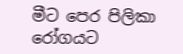මීට පෙර පිලිකා රෝගයට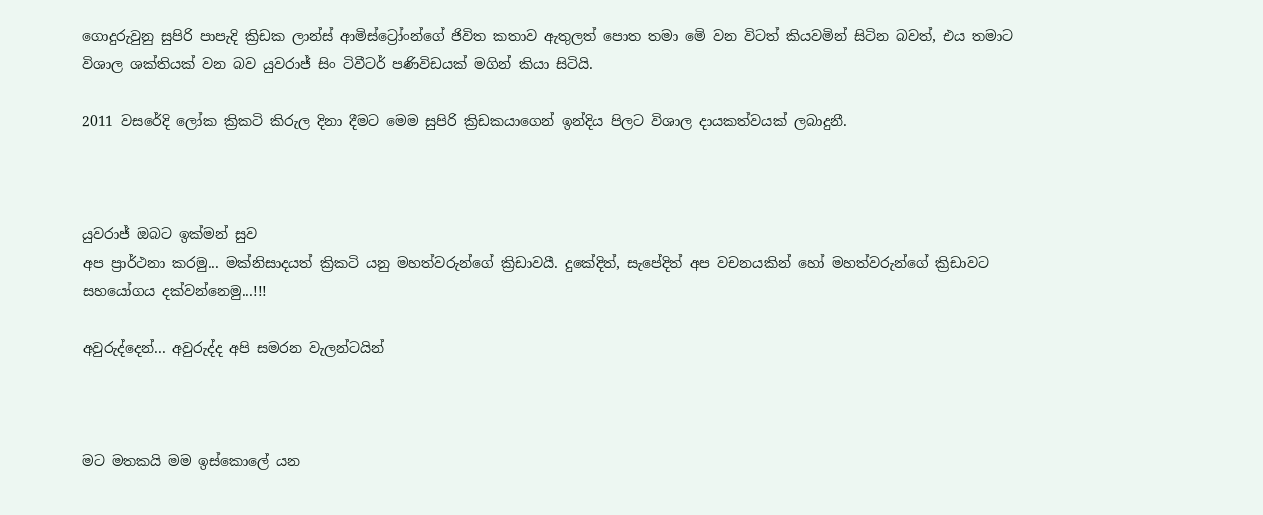ගොදුරුවුනු සුපිරි පාපැදි ක්‍රිඩක ලාන්ස් ආමිස්ට්‍රෝංන්ගේ ජිවිත කතාව ඇතුලත් පොත තමා මෙි වන විටත් කියවමින් සිටින බවත්, එය තමාට විශාල ශක්තියක් වන බව යුවරාජ් සිං ටිවීටර් පණිවිඩයක් මගින් කියා සිටියි.

2011 වසරේදි ලෝක ක්‍රිකටි කිරුල දිනා දීමට මෙම සුපිරි ක්‍රිඩකයාගෙන් ඉන්දිය පිලට විශාල දායකත්වයක් ලබාදුනී.



යුවරාජ් ඔබට ඉක්මන් සුව
අප ප්‍රාර්ථනා කරමු... මක්නිසාදයත් ක්‍රිකටි යනු මහත්වරුන්ගේ ක්‍රිඩාවයී. දුකේදිත්, සැපේදිත් අප වචනයකින් හෝ මහත්වරුන්ගේ ක්‍රිඩාවට සහයෝගය දක්වන්නෙමු...!!!

අවුරුද්දෙන්... අවුරුද්ද අපි සමරන වැලන්ටයින්



මට මතකයි මම ඉස්කොලේ යන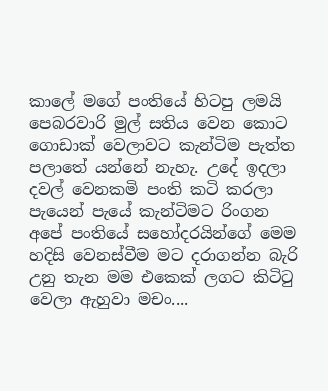කාලේ මගේ පංතියේ හිටපු ලමයි පෙබරවාරි මුල් සතිය වෙන කොට ගොඩාක් වෙලාවට කැන්ටිම පැත්ත පලාතේ යන්නේ නැහැ. උදේ ඉදලා දවල් වෙනකමි පංති කටි කරලා පැයෙන් පැයේ කැන්ටිමට රිංගන අපේ පංතියේ සහෝදරයින්ගේ මෙම හදිසි වෙනස්වීම මට දරාගන්න බැරි උනු තැන මම එකෙක් ලගට කිටිටු වෙලා ඇහුවා මචං....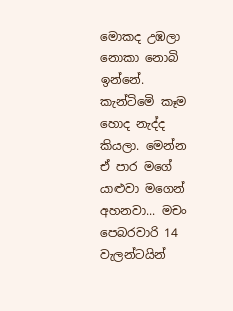මොකද උඹලා නොකා නොබි ඉන්නේ. කැන්ටිමෙි කෑම හොද නැද්ද කියලා. මෙන්න ඒ පාර මගේ යාළුවා මගෙන් අහනවා... මචං පෙබරවාරි 14 වැලන්ටයින්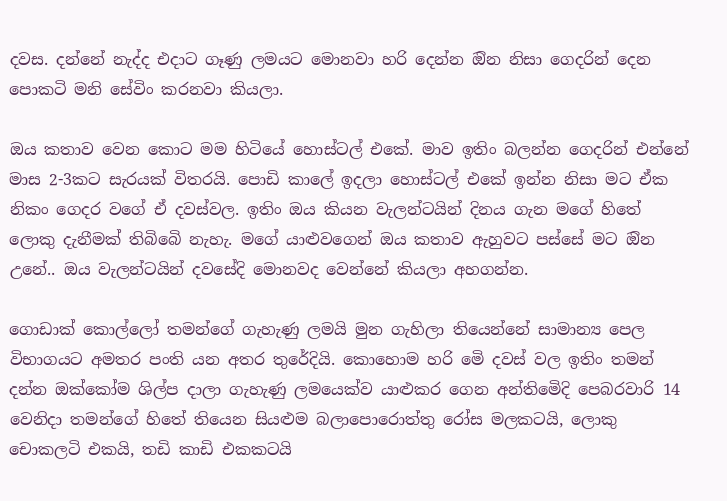දවස. දන්නේ නැද්ද එදාට ගෑණු ලමයට මොනවා හරි දෙන්න ඔින නිසා ගෙදරින් දෙන පොකටි මනි සේවිං කරනවා කියලා.

ඔය කතාව වෙන කොට මම හිටියේ හොස්ටල් එකේ. මාව ඉතිං බලන්න ගෙදරින් එන්නේ මාස 2-3කට සැරයක් විතරයි. පොඩි කාලේ ඉදලා හොස්ටල් එකේ ඉන්න නිසා මට ඒක නිකං ගෙදර වගේ ඒ දවස්වල. ඉතිං ඔය කියන වැලන්ටයින් දිනය ගැන මගේ හිතේ ලොකු දැනීමක් තිබිබෙි නැහැ. මගේ යාළුවගෙන් ඔය කතාව ඇහුවට පස්සේ මට ඔින උනේ.. ඔය වැලන්ටයින් දවසේදි මොනවද වෙන්නේ කියලා අහගන්න.

ගොඩාක් කොල්ලෝ තමන්ගේ ගැහැණු ලමයි මුන ගැහිලා තියෙන්නේ සාමාන්‍ය පෙල විභාගයට අමතර පංති යන අතර තුරේදියි. කොහොම හරි මෙි දවස් වල ඉතිං තමන් දන්න ඔක්කෝම ශිල්ප දාලා ගැහැණු ලමයෙක්ව යාළුකර ගෙන අන්තිමෙිදි පෙබරවාරි 14 වෙනිදා තමන්ගේ හිතේ තියෙන සියළුම බලාපොරොත්තු රෝස මලකටයි, ලොකු චොකලටි එකයි, තඩි කාඩි එකකටයි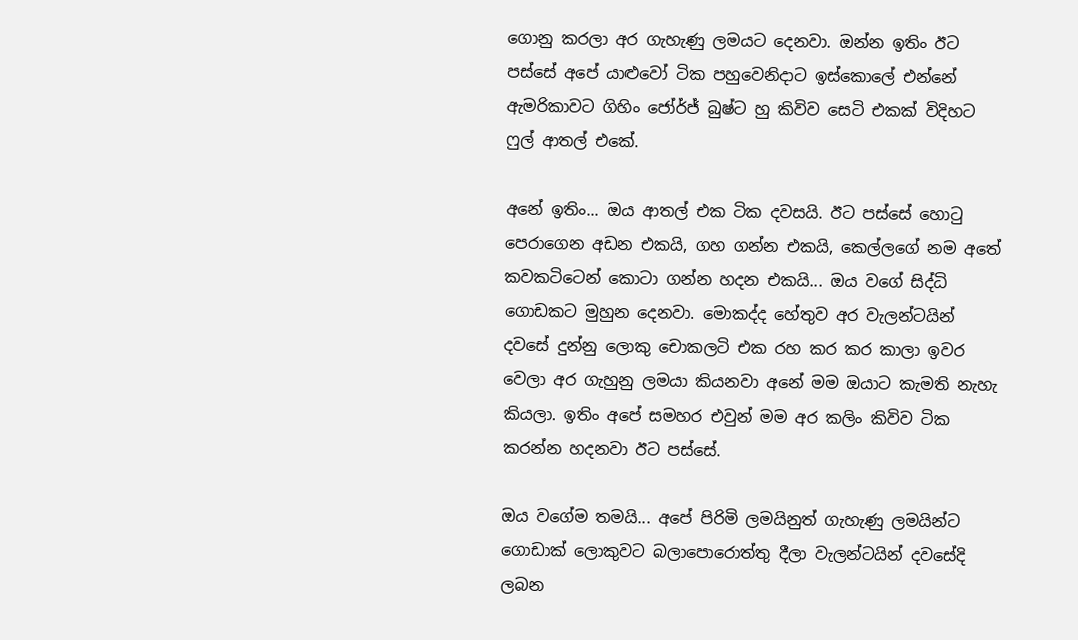ගොනු කරලා අර ගැහැණු ලමයට දෙනවා. ඔන්න ඉතිං ඊට පස්සේ අපේ යාළුවෝ ටික පහුවෙනිදාට ඉස්කොලේ එන්නේ ඇමරිකාවට ගිහිං ජෝර්ජ් බුෂ්ට හු කිවිව සෙටි එකක් විදිහට ෆුල් ආතල් එකේ.

අනේ ඉතිං... ඔය ආතල් එක ටික දවසයි. ඊට පස්සේ හොටු පෙරාගෙන අඩන එකයි, ගහ ගන්න එකයි, කෙල්ලගේ නම අතේ කවකටිටෙන් කොටා ගන්න හදන එකයි... ඔය වගේ සිද්ධි ගොඩකට මුහුන දෙනවා. මොකද්ද හේතුව අර වැලන්ටයින් දවසේ දුන්නු ලොකු චොකලටි එක රහ කර කර කාලා ඉවර වෙලා අර ගැහුනු ලමයා කියනවා අනේ මම ඔයාට කැමති නැහැ කියලා. ඉතිං අපේ සමහර එවුන් මම අර කලිං කිවිව ටික කරන්න හදනවා ඊට පස්සේ.

ඔය වගේම තමයි... අපේ පිරිමි ලමයිනුත් ගැහැණු ලමයින්ට ගොඩාක් ලොකුවට බලාපොරොත්තු දීලා වැලන්ටයින් දවසේදි ලබන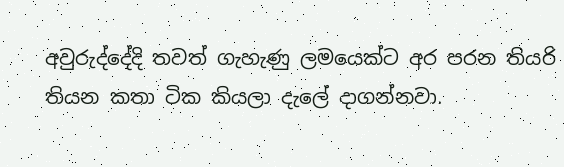අවුරුද්දේදි තවත් ගැහැණු ලමයෙක්ට අර පරන තියරි තියන කතා ටික කියලා දැලේ දාගන්නවා.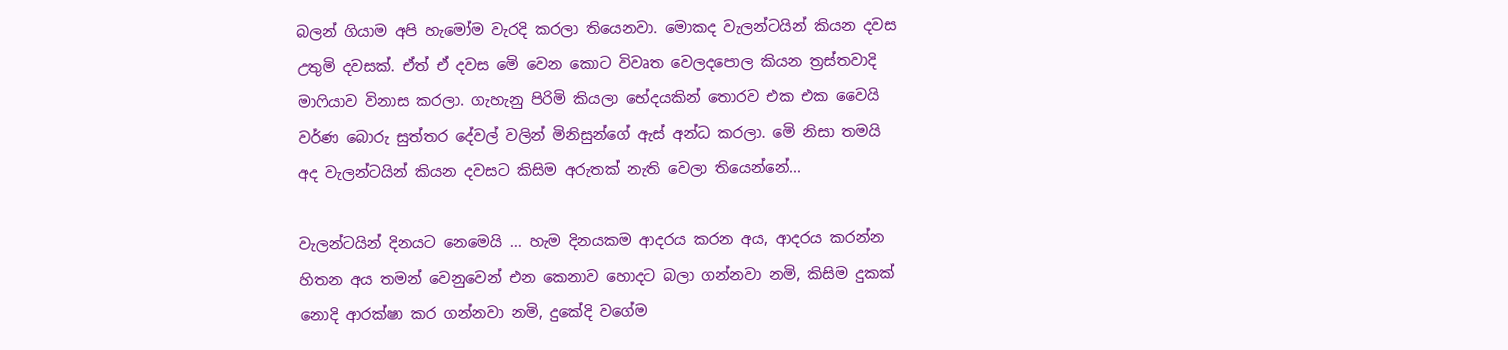බලන් ගියාම අපි හැමෝම වැරදි කරලා තියෙනවා. මොකද වැලන්ටයින් කියන දවස උතුමි දවසක්. ඒත් ඒ දවස මෙි වෙන කොට විවෘත වෙලදපොල කියන ත්‍රස්තවාදි මාෆියාව විනාස කරලා. ගැහැනු පිරිමි කියලා භේදයකින් තොරව එක එක වෛයි වර්ණ බොරු සුත්තර දේවල් වලින් මිනිසුන්ගේ ඇස් අන්ධ කරලා. මෙි නිසා තමයි අද වැලන්ටයින් කියන දවසට කිසිම අරුතක් නැති වෙලා තියෙන්නේ...

වැලන්ටයින් දිනයට නෙමෙයි ... හැම දිනයකම ආදරය කරන අය, ආදරය කරන්න හිතන අය තමන් වෙනුවෙන් එන කෙනාව හොදට බලා ගන්නවා නමි, කිසිම දුකක් නොදි ආරක්ෂා කර ගන්නවා නමි, දුකේදි වගේම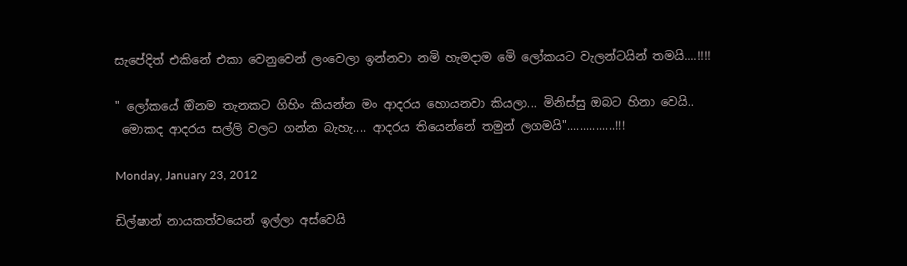සැපේදිත් එකිනේ එකා වෙනුවෙන් ලංවෙලා ඉන්නවා නමි හැමදාම මෙි ලෝකයට වැලන්ටයින් තමයි....!!!!

" ලෝකයේ ඔිනම තැනකට ගිහිං කියන්න මං ආදරය හොයනවා කියලා... මිනිස්සු ඔබට හිනා වෙයි..
 මොකද ආදරය සල්ලි වලට ගන්න බැහැ.... ආදරය තියෙන්නේ තමුන් ලගමයි"...............!!!

Monday, January 23, 2012

ඩිල්ෂාන් නායකත්වයෙන් ඉල්ලා අස්වෙයි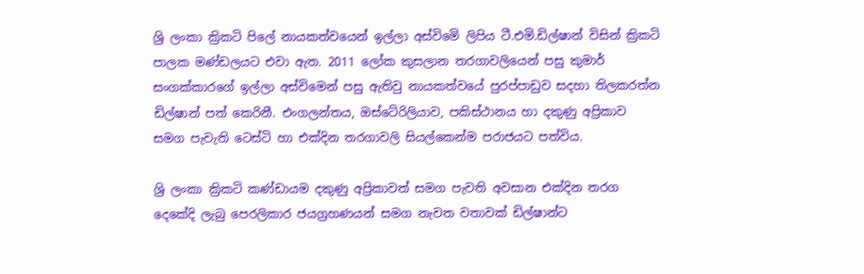ශ්‍රි ලංකා ක්‍රිකටි පිලේ නායකත්වයෙන් ඉල්ලා අස්විමෙි ලිපිය ටී.එමි.ඩිල්ෂාන් විසින් ක්‍රිකටි පාලක මණ්ඩලයට එවා ඇත. 2011 ලෝක කුසලාන තරගාවලියෙන් පසු කුමාර් සංගක්කාරගේ ඉල්ලා අස්විමෙන් පසු ඇතිවු නායකත්වයේ පුරප්පාඩුව සදහා තිලකරත්න ඩිල්ෂාන් පත් කෙරිනී. එංගලන්තය, ඔස්ටේ‍රිලියාව, පකිස්ථානය හා දකුණු අප්‍රිකාව සමග පැවැති ටෙස්ටි හා එක්දින තරගාවලි සියල්කෙන්ම පරාජයට පත්විය.

ශ්‍රි ලංකා ක්‍රිකටි කණ්ඩායම දකුණු අප්‍රිකාවත් සමග පැවති අවසාන එක්දින තරග දෙකේදි ලැබු පෙරලිකාර ජයග්‍රහණයන් සමග නැවත වතාවක් ඩිල්ෂාන්ට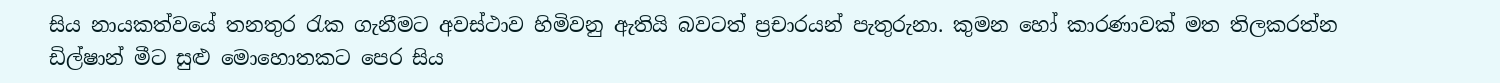සිය නායකත්වයේ තනතුර රැක ගැනීමට අවස්ථාව හිමිවනු ඇතියි බවටත් ප්‍රචාරයන් පැතුරුනා. කුමන හෝ කාරණාවක් මත තිලකරත්න ඩිල්ෂාන් මීට සුළු මොහොතකට පෙර සිය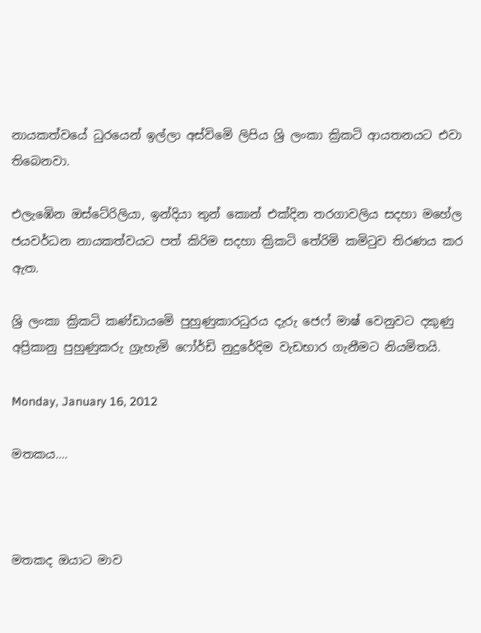නායකත්වයේ ධුරයෙන් ඉල්ලා අස්විමෙි ලිපිය ශ්‍රි ලංකා ක්‍රිකටි ආයතනයට එවා තිබෙනවා.

එලැඹෙින ඔස්ටේ‍රිලියා, ඉන්දියා තුන් කොන් එක්දින තරගාවලිය සදහා මහේල ජයවර්ධන නායකත්වයට පත් කිරිම සදහා ක්‍රිකටි තේරිමි කමිටුව තිරණය කර ඇත.

ශ්‍රි ලංකා ක්‍රිකටි කණ්ඩායමෙි පුහුණුකාරධුරය දැරු ජෙෆ් මාෂ් වෙනුවට දකුණු අප්‍රිකානු පුහුණුකරු ග්‍රැහැමි ෆෝර්ඩි නුදුරේදිම වැඩභාර ගැනීමට නියමිතයි.

Monday, January 16, 2012

මතකය....



මතකද ඔයාට මාව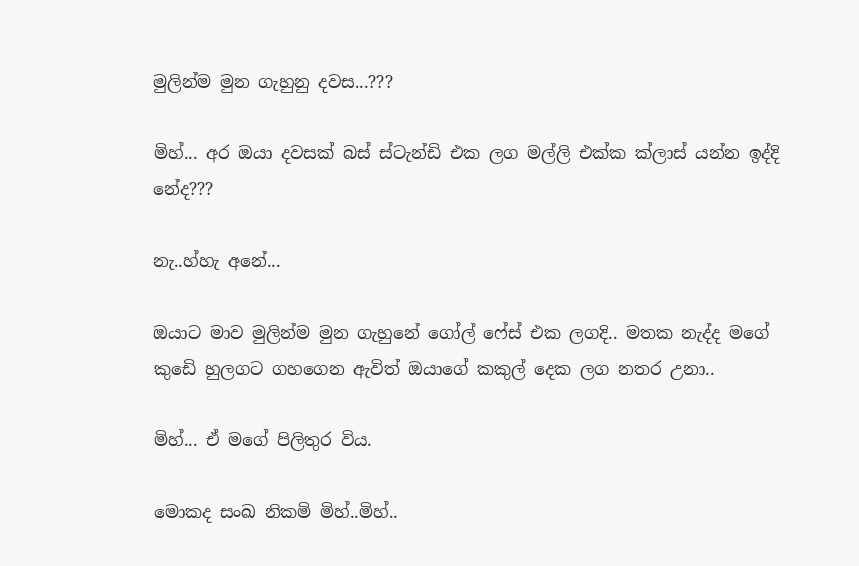මුලින්ම මුන ගැහුනු දවස...???

මිහ්... අර ඔයා දවසක් බස් ස්ටැන්ඩි එක ලග මල්ලි එක්ක ක්ලාස් යන්න ඉද්දි නේද???

නැ..හ්හැ අනේ...

ඔයාට මාව මුලින්ම මුන ගැහුනේ ගෝල් ෆේස් එක ලගදි.. මතක නැද්ද මගේ කුඩෙි හුලගට ගහගෙන ඇවිත් ඔයාගේ කකුල් දෙක ලග නතර උනා..

මිහ්... ඒ මගේ පිලිතුර විය.

මොකද සංඛ නිකමි මිහ්..මිහ්..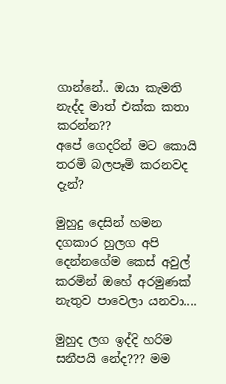ගාන්නේ.. ඔයා කැමති නැද්ද මාත් එක්ක කතා කරන්න??
අපේ ගෙදරින් මට කොයි තරමි බලපෑමි කරනවද දැන්?

මුහුදු දෙසින් හමන දගකාර හුලග අපි දෙන්නගේම කෙස් අවුල් කරමින් ඔහේ අරමුණක් නැතුව පාවෙලා යනවා....

මුහුද ලග ඉද්දි හරිම සනීපයි නේද??? මම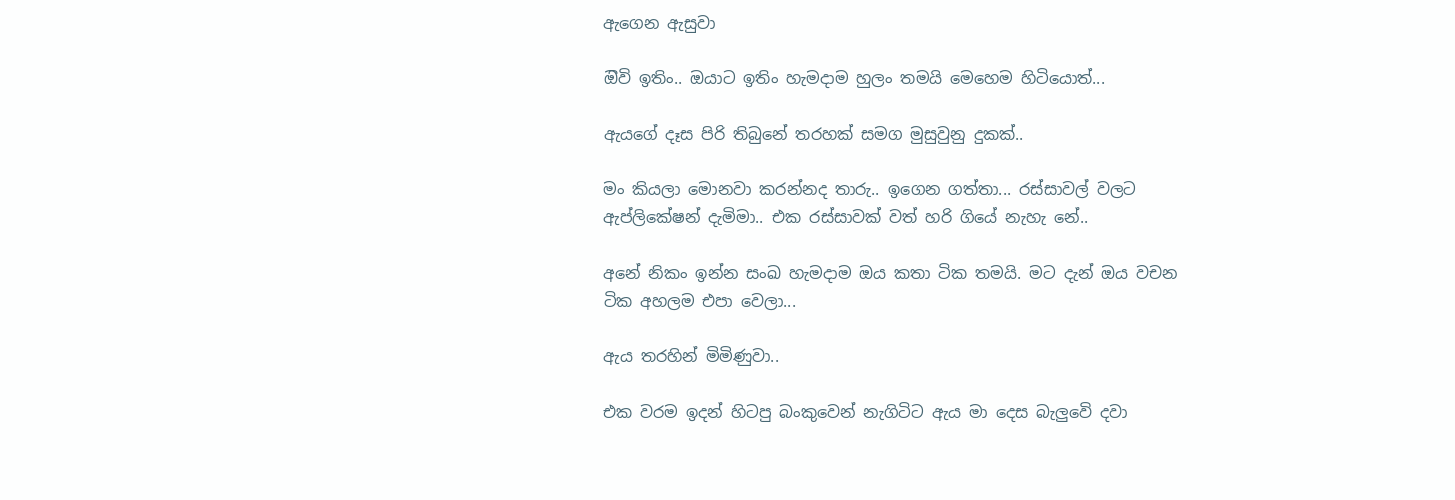ඇගෙන ඇසුවා

ඔිවි ඉතිං.. ඔයාට ඉතිං හැමදාම හුලං තමයි මෙහෙම හිටියොත්...

ඇයගේ දෑස පිරි තිබුනේ තරහක් සමග මුසුවුනු දුකක්..

මං කියලා මොනවා කරන්නද තාරු.. ඉගෙන ගත්තා... රස්සාවල් වලට ඇප්ලිකේෂන් දැමිමා.. එක රස්සාවක් වත් හරි ගියේ නැහැ නේ..

අනේ නිකං ඉන්න සංඛ හැමදාම ඔය කතා ටික තමයි. මට දැන් ඔය වචන ටික අහලම එපා වෙලා...

ඇය තරහින් මිමිණුවා..

එක වරම ඉදන් හිටපු බංකුවෙන් නැගිටිට ඇය මා දෙස බැලුවෙි දවා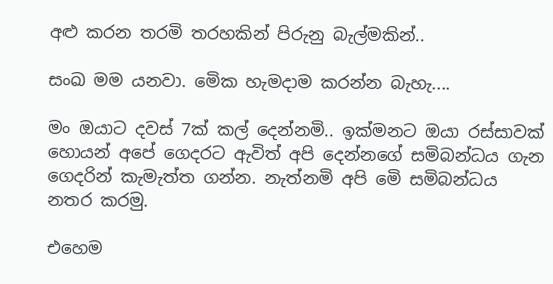අළු කරන තරමි තරහකින් පිරුනු බැල්මකින්..

සංඛ මම යනවා. මෙික හැමදාම කරන්න බැහැ....

මං ඔයාට දවස් 7ක් කල් දෙන්නමි.. ඉක්මනට ඔයා රස්සාවක් හොයන් අපේ ගෙදරට ඇවිත් අපි දෙන්නගේ සමිබන්ධය ගැන ගෙදරින් කැමැත්ත ගන්න. නැත්නමි අපි මෙි සමිබන්ධය නතර කරමු.

එහෙම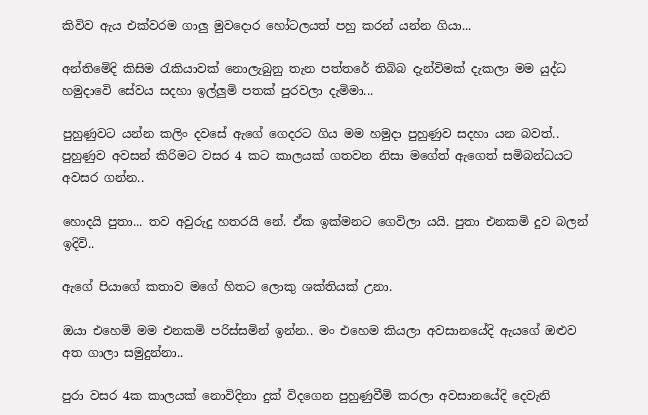කිවිව ඇය එක්වරම ගාලු මුවදොර හෝටලයත් පහු කරන් යන්න ගියා...

අන්තිමෙිදි කිසිම රැකියාවක් නොලැබුනු තැන පත්තරේ තිබිබ දැන්විමක් දැකලා මම යුද්ධ හමුදාවෙි සේවය සදහා ඉල්ලුමි පතක් පුරවලා දැමිමා...

පුහුණුවට යන්න කලිං දවසේ ඇගේ ගෙදරට ගිය මම හමුදා පුහුණුව සදහා යන බවත්.. පුහුණුව අවසන් කිරිමට වසර 4 කට කාලයක් ගතවන නිසා මගේත් ඇගෙත් සමිබන්ධයට අවසර ගන්න..

හොදයි පුතා... තව අවුරුදු හතරයි නේ. ඒක ඉක්මනට ගෙවිලා යයි. පුතා එනකමි දුව බලන් ඉදිවි..

ඇගේ පියාගේ කතාව මගේ හිතට ලොකු ශක්තියක් උනා.

ඔයා එහෙමි මම එනකමි පරිස්සමින් ඉන්න.. මං එහෙම කියලා අවසානයේදි ඇයගේ ඔළුව අත ගාලා සමුදුන්නා..

පුරා වසර 4ක කාලයක් නොවිදිනා දුක් විදගෙන පුහුණුවීමි කරලා අවසානයේදි දෙවැනි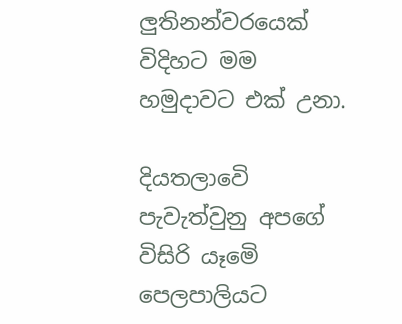ලුතිනන්වරයෙක් විදිහට මම හමුදාවට එක් උනා.

දියතලාවෙි පැවැත්වුනු අපගේ විසිරි යෑමෙි පෙලපාලියට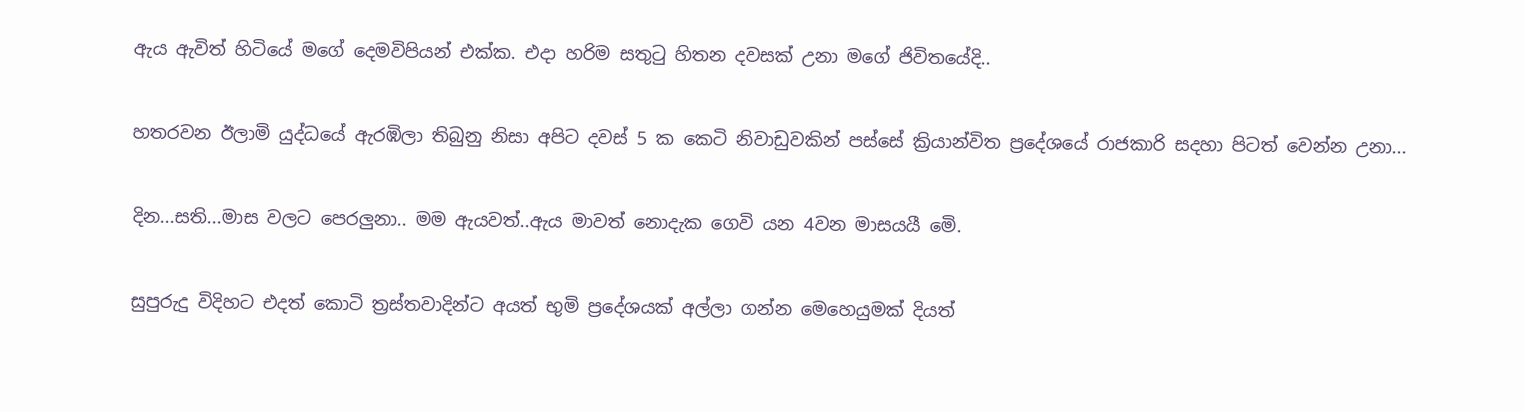ඇය ඇවිත් හිටියේ මගේ දෙමවිපියන් එක්ක. එදා හරිම සතුටු හිතන දවසක් උනා මගේ ජිවිතයේදි..

හතරවන ඊලාමි යුද්ධයේ ඇරඹිලා තිබුනු නිසා අපිට දවස් 5 ක කෙටි නිවාඩුවකින් පස්සේ ක්‍රියාන්විත ප්‍රදේශයේ රාජකාරි සදහා පිටත් වෙන්න උනා...

දින...සති...මාස වලට පෙරලුනා.. මම ඇයවත්..ඇය මාවත් නොදැක ගෙවි යන 4වන මාසයයී මෙි.

සුපුරුදු විදිහට එදත් කොටි ත්‍රස්තවාදින්ට අයත් භුමි ප්‍රදේශයක් අල්ලා ගන්න මෙහෙයුමක් දියත්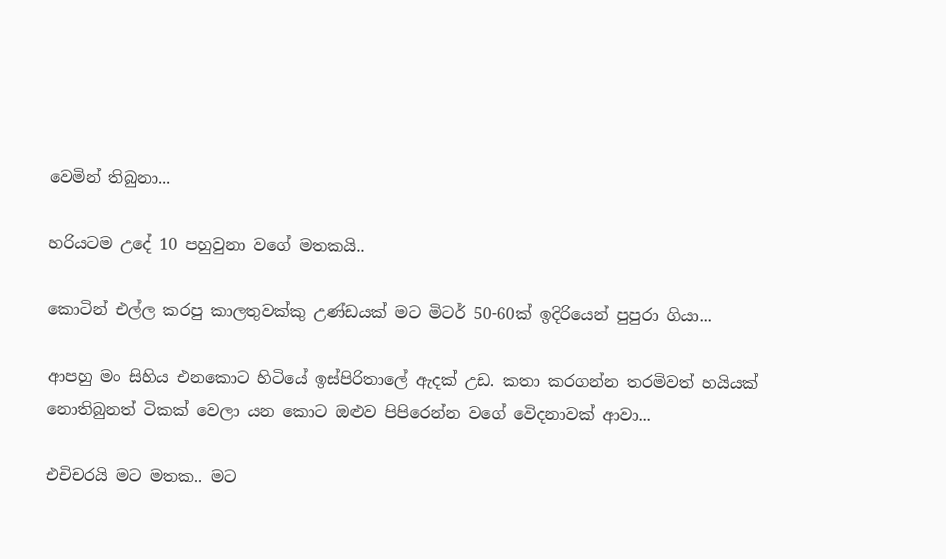වෙමින් තිබුනා...

හරියටම උදේ 10 පහුවුනා වගේ මතකයි..

කොටින් එල්ල කරපු කාලතුවක්කු උණ්ඩයක් මට මිටර් 50-60ක් ඉදිරියෙන් පුපුරා ගියා...

ආපහු මං සිහිය එනකොට හිටියේ ඉස්පිරිතාලේ ඇදක් උඩ. කතා කරගන්න තරමිවත් හයියක් නොතිබුනත් ටිකක් වෙලා යන කොට ඔළුව පිපිරෙන්න වගේ වෙිදනාවක් ආවා...

එචිචරයි මට මතක.. මට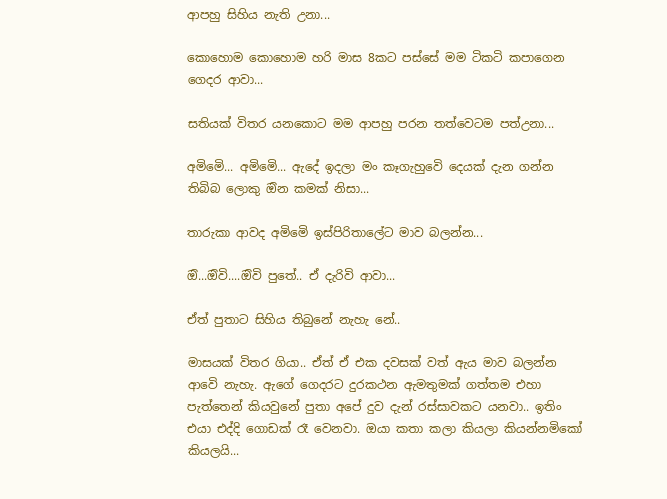ආපහු සිහිය නැති උනා...

කොහොම කොහොම හරි මාස 8කට පස්සේ මම ටිකටි කපාගෙන ගෙදර ආවා...

සතියක් විතර යනකොට මම ආපහු පරන තත්වෙටම පත්උනා...

අමිමෙි... අමිමෙි... ඇදේ ඉදලා මං කෑගැහුවෙි දෙයක් දැන ගන්න තිබිබ ලොකු ඔින කමක් නිසා...

තාරුකා ආවද අමිමෙි ඉස්පිරිතාලේට මාව බලන්න...

ඔි...ඔිවි....ඔිවි පුතේ.. ඒ දැරිවි ආවා...

ඒත් පුතාට සිහිය තිබුනේ නැහැ නේ..

මාසයක් විතර ගියා.. ඒත් ඒ එක දවසක් වත් ඇය මාව බලන්න ආවෙි නැහැ. ඇගේ ගෙදරට දුරකථන ඇමතුමක් ගත්තම එහා පැත්තෙන් කියවුනේ පුතා අපේ දුව දැන් රස්සාවකට යනවා.. ඉතිං එයා එද්දි ගොඩක් රෑ වෙනවා. ඔයා කතා කලා කියලා කියන්නමිකෝ කියලයි...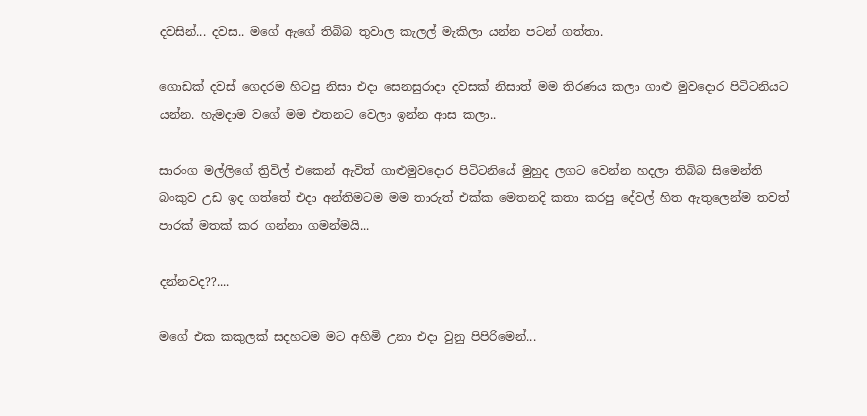දවසින්... දවස.. මගේ ඇගේ තිබිබ තුවාල කැලල් මැකිලා යන්න පටන් ගත්තා.

ගොඩක් දවස් ගෙදරම හිටපු නිසා එදා සෙනසුරාදා දවසක් නිසාත් මම තිරණය කලා ගාළු මුවදොර පිටිටනියට යන්න. හැමදාම වගේ මම එතනට වෙලා ඉන්න ආස කලා..

සාරංග මල්ලිගේ ත්‍රිවිල් එකෙන් ඇවිත් ගාළුමුවදොර පිටිටනියේ මුහුද ලගට වෙන්න හදලා තිබිබ සිමෙන්ති බංකුව උඩ ඉද ගත්තේ එදා අන්තිමටම මම තාරුත් එක්ක මෙතනදි කතා කරපු දේවල් හිත ඇතුලෙන්ම තවත් පාරක් මතක් කර ගන්නා ගමන්මයි...

දන්නවද??....

මගේ එක කකුලක් සදහටම මට අහිමි උනා එදා වුනු පිපිරිමෙන්...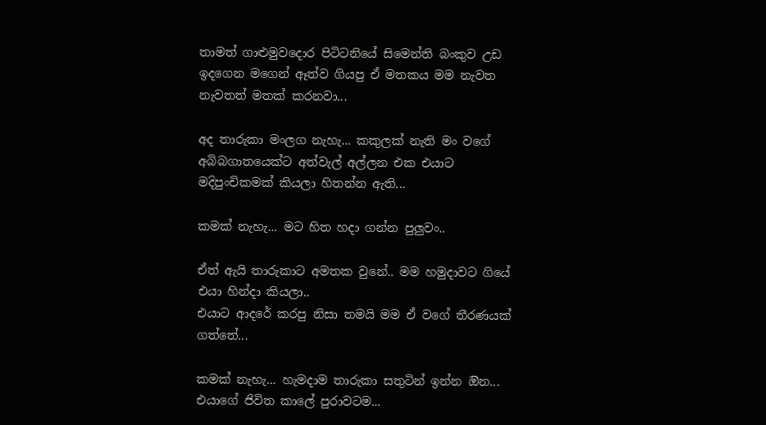තාමත් ගාළුමුවදොර පිටිටනියේ සිමෙන්ති බංකුව උඩ ඉදගෙන මගෙන් ඈත්ව ගියපු ඒ මතකය මම නැවත නැවතත් මතක් කරනවා...

අද තාරුකා මංලග නැහැ... කකුලක් නැති මං වගේ අබිබගාතයෙක්ට අත්වැල් අල්ලන එක එයාට මදිපුංචිකමක් කියලා හිතන්න ඇති...

කමක් නැහැ... මට හිත හදා ගන්න පුලුවං..

ඒත් ඇයි තාරුකාට අමතක වුනේ.. මම හමුදාවට ගියේ එයා හින්දා කියලා..
එයාට ආදරේ කරපු නිසා තමයි මම ඒ වගේ තීරණයක් ගත්තේ...

කමක් නැහැ... හැමදාම තාරුකා සතුටින් ඉන්න ඔින... එයාගේ ජිවිත කාලේ පුරාවටම...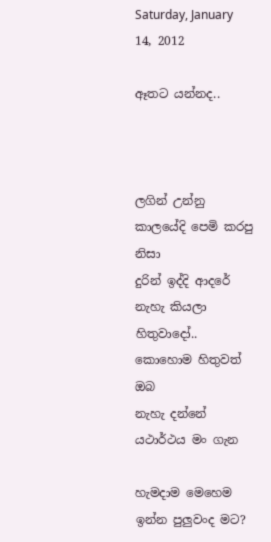Saturday, January 14, 2012

ඈතට යන්නද..



ලගින් උන්නු කාලයේදි පෙමි කරපු නිසා
දුරින් ඉද්දි ආදරේ නැහැ කියලා හිතුවාදෝ..
කොහොම හිතුවත් ඔබ
නැහැ දන්නේ යථාර්ථය මං ගැන

හැමදාම මෙහෙම ඉන්න පුලුවංද මට?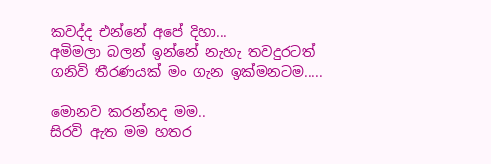කවද්ද එන්නේ අපේ දිහා...
අමිමලා බලන් ඉන්නේ නැහැ තවදුරටත්
ගනිවි තීරණයක් මං ගැන ඉක්මනටම.....

මොනව කරන්නද මම..
සිරවි ඇත මම හතර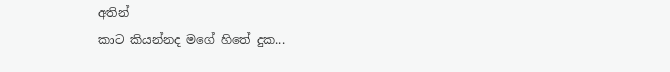අතින්
කාට කියන්නද මගේ හිතේ දුක...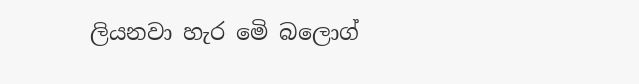ලියනවා හැර මෙි බලොග්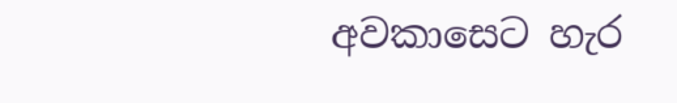අවකාසෙට හැර